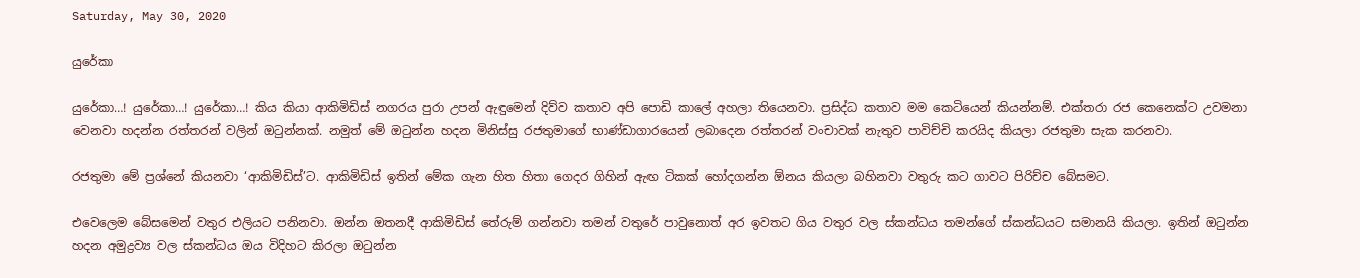Saturday, May 30, 2020

යුරේකා

යුරේකා…! යුරේකා…! යුරේකා…! කිය කියා ආකිමිඩිස් නගරය පුරා උපන් ඇඳුමෙන් දිව්ව කතාව අපි පොඩි කාලේ අහලා තියෙනවා. ප්‍රසිද්ධ කතාව මම කෙටියෙන් කියන්නම්. එක්තරා රජ කෙනෙක්ට උවමනා වෙනවා හදන්න රත්තරන් වලින් ඔටුන්නක්. නමුත් මේ ඔටුන්න හදන මිනිස්සු රජතුමාගේ භාණ්ඩාගාරයෙන් ලබාදෙන රත්තරන් වංචාවක් නැතුව පාවිච්චි කරයිද කියලා රජතුමා සැක කරනවා.

රජතුමා මේ ප්‍රශ්නේ කියනවා ‘ආකිමිඩිස්’ට. ආකිමිඩිස් ඉතින් මේක ගැන හිත හිතා ගෙදර ගිහින් ඇඟ ටිකක් හෝදගන්න ඕනය කියලා බහිනවා වතුරු කට ගාවට පිරිච්ච බේසමට.

එවෙලෙම බේසමෙන් වතුර එලියට පනිනවා. ඔන්න ඔතනදී ආකිමිඩිස් තේරුම් ගන්නවා තමන් වතුරේ පාවුනොත් අර ඉවතට ගිය වතුර වල ස්කන්ධය තමන්ගේ ස්කන්ධයට සමානයි කියලා. ඉතින් ඔටුන්න හදන අමුද්‍රව්‍ය වල ස්කන්ධය ඔය විදිහට කිරලා ඔටුන්න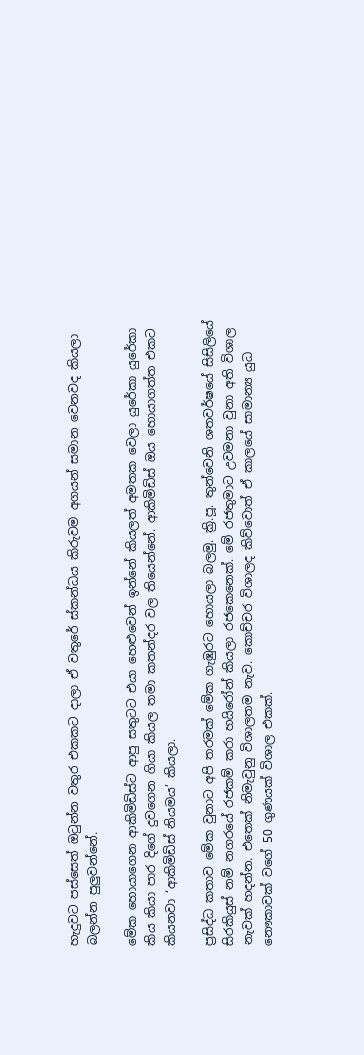හැදුවට පස්සෙත් ඔටුන්න වතුර එකකට දාලා ඒ වතුරේ ස්කන්ධය කිරුවම අගයන් සමාන වෙනවද කියලා බලන්න පුලුවන්නේ.

මේක හොයාගෙන ආකිමිඩිස්ට ආපු සතුටට එයා හෙළුවෙන් ඉන්නේ කියලත් අමතක වෙලා යුරේකා යුරේකා කිය කියා පාර දිගේ දුවගෙන ගියා කියල තමා කතන්දර වල තියෙන්නේ. ආකිමිඩිස් ඔය හොයාගත්ත එකට කියනවා ‘ආකිමිඩිස් නියමය’ කියලා.

ප්‍රසිද්ධ කතාව මේක වුනාට අපි තරමක් මේක ගැඹුරට හොයලා බලමු. ක්‍රි.පූ. තුන්වෙනි ශතවර්ෂයේ සිසිලියේ සිරකියුස් නම් නගරයේ රජකම් කරා හයිරෝන් කියලා රජකෙනෙක්. මේ රජතුමාට උවමනා වුනා අති විශාල නැවක් හදන්න. එතෙක් නිමැවුනු විශාලතම නැව. කොච්චර විශාලද කිව්වොත් ඒ කාලයේ සාමාන්‍ය යුධ නෞකාවක් වගේ 50 ගුණයක් විශාල එකක්.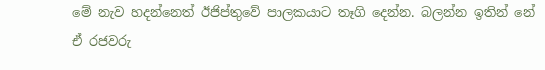මේ නැව හදන්නෙත් ඊජිප්තුවේ පාලකයාට තෑගි දෙන්න. බලන්න ඉතින් නේ ඒ රජවරු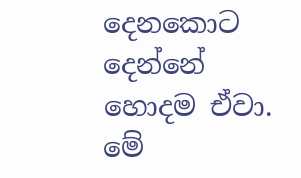දෙනකොට දෙන්නේ හොදම ඒවා. මේ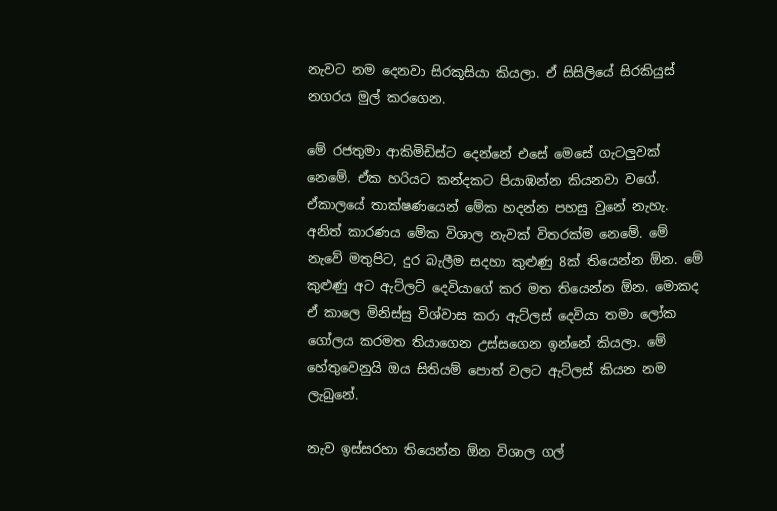නැවට නම දෙනවා සිරකූසියා කියලා. ඒ සිසිලියේ සිරකියුස් නගරය මුල් කරගෙන.

මේ රජතුමා ආකිමිඩිස්ට දෙන්නේ එසේ මෙසේ ගැටලුවක් නෙමේ. ඒක හරියට කන්දකට පියාඹන්න කියනවා වගේ. ඒකාලයේ තාක්ෂණයෙන් මේක හදන්න පහසු වුනේ නැහැ. අනිත් කාරණය මේක විශාල නැවක් විතරක්ම නෙමේ. මේ නැවේ මතුපිට, දුර බැලීම සදහා කුළුණු 8ක් තියෙන්න ඕන. මේ කුළුණු අට ඇට්ලට් දෙවියාගේ කර මත තියෙන්න ඕන. මොකද ඒ කාලෙ මිනිස්සු විශ්වාස කරා ඇට්ලස් දෙවියා තමා ලෝක ගෝලය කරමත තියාගෙන උස්සගෙන ඉන්නේ කියලා. මේ හේතුවෙනුයි ඔය සිතියම් පොත් වලට ඇට්ලස් කියන නම ලැබුනේ.

නැව ඉස්සරහා තියෙන්න ඕන විශාල ගල්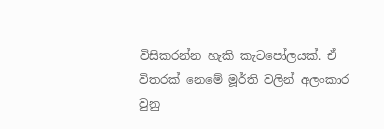විසිකරන්න හැකි කැටපෝලයක්. ඒ විතරක් නෙමේ මූර්ති වලින් අලංකාර වුනු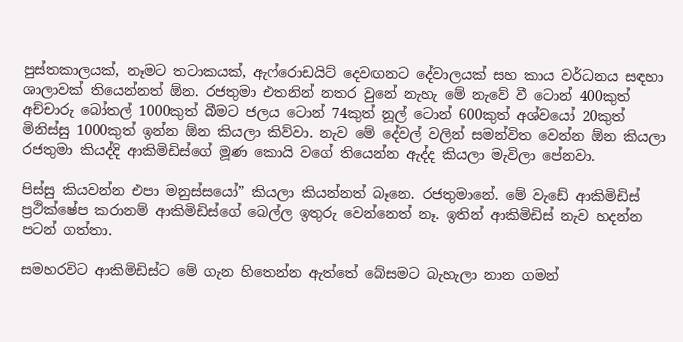පුස්තකාලයක්, නෑමට තටාකයක්, ඇෆ්රොඩයිට් දෙවඟනට දේවාලයක් සහ කාය වර්ධනය සඳහා ශාලාවක් තියෙන්නත් ඕන. රජතුමා එතනින් නතර වුනේ නැහැ මේ නැවේ වී ටොන් 400කුත් අච්චාරු බෝතල් 1000කුත් බීමට ජලය ටොන් 74කුත් නූල් ටොන් 600කුත් අශ්වයෝ 20කුත් මිනිස්සු 1000කුත් ඉන්න ඕන කියලා කිව්වා. නැව මේ දේවල් වලින් සමන්විත වෙන්න ඕන කියලා රජතුමා කියද්දි ආකිමිඩිස්ගේ මූණ කොයි වගේ තියෙන්න ඇද්ද කියලා මැවිලා පේනවා.

පිස්සු කියවන්න එපා මනුස්සයෝ” කියලා කියන්නත් බෑනෙ. රජතුමානේ. මේ වැඩේ ආකිමිඩිස් ප්‍රථික්ෂේප කරානම් ආකිමිඩිස්ගේ බෙල්ල ඉතුරු වෙන්නෙත් නෑ. ඉතින් ආකිමිඩිස් නැව හදන්න පටන් ගත්තා.

සමහරවිට ආකිමිඩිස්ට මේ ගැන හිතෙන්න ඇත්තේ බේසමට බැහැලා නාන ගමන්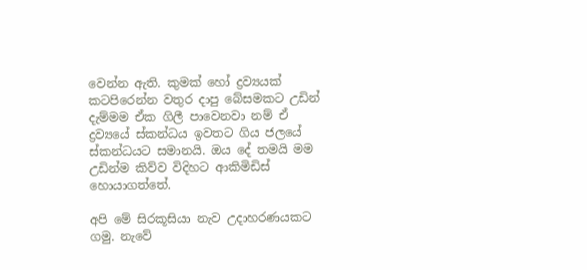වෙන්න ඇති. කුමක් හෝ ද්‍රව්‍යයක් කටපිරෙන්න වතුර දාපු බේසමකට උඩින් දැම්මම ඒක ගිලී පාවෙනවා නම් ඒ ද්‍රව්‍යයේ ස්කන්ධය ඉවතට ගිය ජලයේ ස්කන්ධයට සමානයි. ඔය දේ තමයි මම උඩින්ම කිව්ව විදිහට ආකිමිඩිස් හොයාගත්තේ.

අපි මේ සිරකූසියා නැව උදාහරණයකට ගමු. නැවේ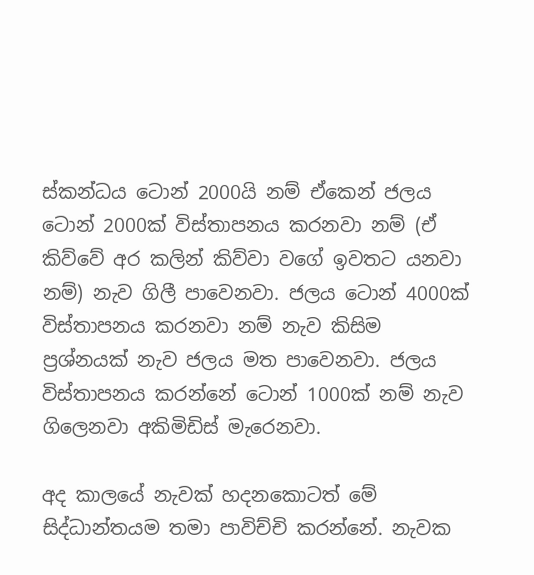ස්කන්ධය ටොන් 2000යි නම් ඒකෙන් ජලය ටොන් 2000ක් විස්තාපනය කරනවා නම් (ඒ කිව්වේ අර කලින් කිව්වා වගේ ඉවතට යනවා නම්) නැව ගිලී පාවෙනවා. ජලය ටොන් 4000ක් විස්තාපනය කරනවා නම් නැව කිසිම ප්‍රශ්නයක් නැව ජලය මත පාවෙනවා. ජලය විස්තාපනය කරන්නේ ටොන් 1000ක් නම් නැව ගිලෙනවා අකිමිඩිස් මැරෙනවා.

අද කාලයේ නැවක් හදනකොටත් මේ සිද්ධාන්තයම තමා පාවිච්චි කරන්නේ. නැවක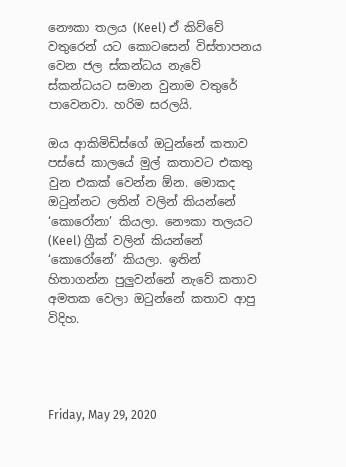නෞකා තලය (Keel) ඒ කිව්වේ වතුරෙන් යට කොටසෙන් විස්තාපනය වෙන ජල ස්කන්ධය නැවේ ස්කන්ධයට සමාන වුනාම වතුරේ පාවෙනවා. හරිම සරලයි.

ඔය ආකිමිඩිස්ගේ ඔටුන්නේ කතාව පස්සේ කාලයේ මුල් කතාවට එකතු වුන එකක් වෙන්න ඕන. මොකද ඔටුන්නට ලතින් වලින් කියන්නේ ‘කොරෝනා’ කියලා. නෞකා තලයට (Keel) ග්‍රීක් වලින් කියන්නේ ‘කොරෝනේ’ කියලා. ඉතින් හිතාගන්න පුලුවන්නේ නැවේ කතාව අමතක වෙලා ඔටුන්නේ කතාව ආපු විදිහ.




Friday, May 29, 2020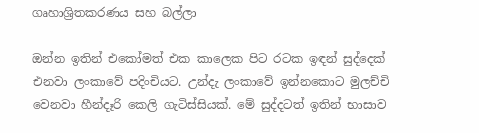ගෘහාශ්‍රිතකරණය සහ බල්ලා

ඔන්න ඉතින් එකෝමත් එක කාලෙක පිට රටක ඉඳන් සුද්දෙක් එනවා ලංකාවේ පදිංචියට. උන්දැ ලංකාවේ ඉන්නකොට මුලච්චි වෙනවා හීන්දෑරි කෙලි ගැටිස්සියක්. මේ සුද්දටත් ඉතින් භාසාව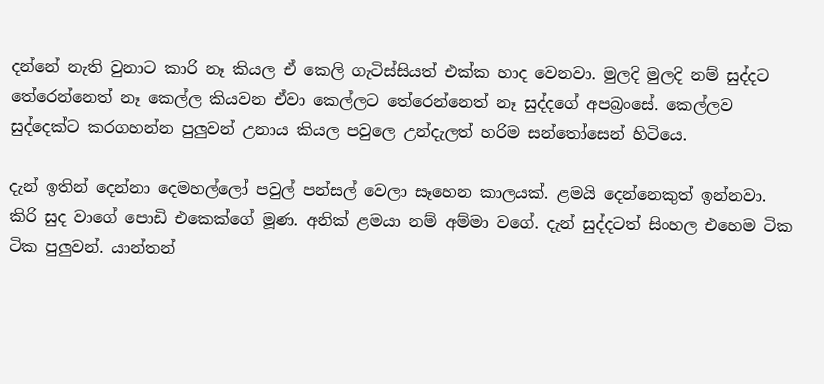දන්නේ නැති වුනාට කාරි නෑ කියල ඒ කෙලි ගැටිස්සියත් එක්ක හාද වෙනවා. මුලදි මුලදි නම් සුද්දට තේරෙන්නෙත් නෑ කෙල්ල කියවන ඒවා කෙල්ලට තේරෙන්නෙත් නෑ සුද්දගේ අපබ්‍රංසේ. කෙල්ලව සුද්දෙක්ට කරගහන්න පුලුවන් උනාය කියල පවුලෙ උන්දැලත් හරිම සන්තෝසෙන් හිටියෙ.

දැන් ඉතින් දෙන්නා දෙමහල්ලෝ පවුල් පන්සල් වෙලා සෑහෙන කාලයක්. ළමයි දෙන්නෙකුත් ඉන්නවා. කිරි සුද වාගේ පොඩි එකෙක්ගේ මූණ. අනික් ළමයා නම් අම්මා වගේ. දැන් සුද්දටත් සිංහල එහෙම ටික ටික පුලුවන්. යාන්තන්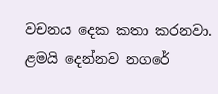වචනය දෙක කතා කරනවා. ළමයි දෙන්නව නගරේ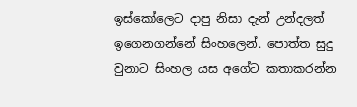ඉස්කෝලෙට දාපු නිසා දැන් උන්දලත් ඉගෙනගන්නේ සිංහලෙන්. පොත්ත සුදු වුනාට සිංහල යස අගේට කතාකරන්න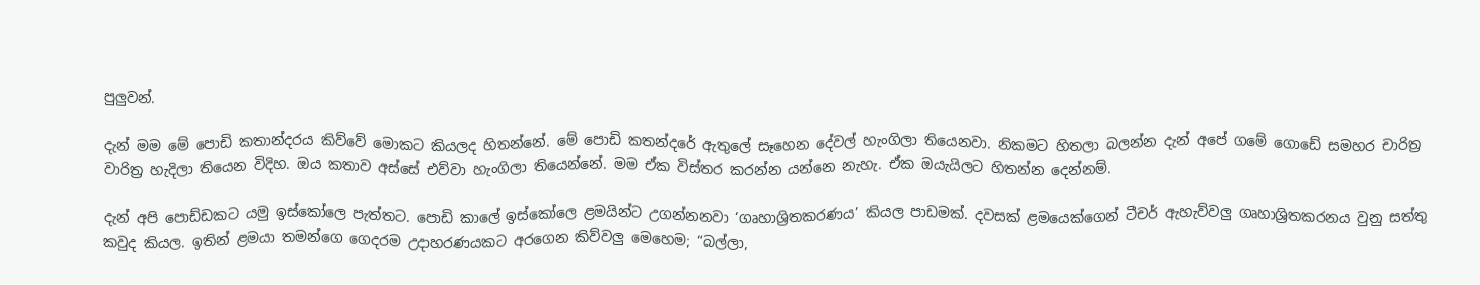පුලුවන්.

දැන් මම මේ පොඩි කතාන්දරය කිව්වේ මොකට කියලද හිතන්නේ. මේ පොඩි කතන්දරේ ඇතුලේ සෑහෙන දේවල් හැංගිලා තියෙනවා. නිකමට හිතලා බලන්න දැන් අපේ ගමේ ගොඩේ සමහර චාරිත්‍ර වාරිත්‍ර හැදිලා තියෙන විදිහ. ඔය කතාව අස්සේ එව්වා හැංගිලා තියෙන්නේ. මම ඒක විස්තර කරන්න යන්නෙ නැහැ. ඒක ඔයැයිලට හිතන්න දෙන්නම්.

දැන් අපි පොඩ්ඩකට යමු ඉස්කෝලෙ පැත්තට. පොඩි කාලේ ඉස්කෝලෙ ළමයින්ට උගන්නනවා ‘ගෘහාශ්‍රිතකරණය’ කියල පාඩමක්. දවසක් ළමයෙක්ගෙන් ටීචර් ඇහැව්වලු ගෘහාශ්‍රිතකරනය වුනු සත්තු කවුද කියල. ඉතින් ළමයා තමන්ගෙ ගෙදරම උදාහරණයකට අරගෙන කිව්වලු මෙහෙම; “බල්ලා,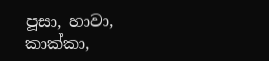පූසා, හාවා, කාක්කා,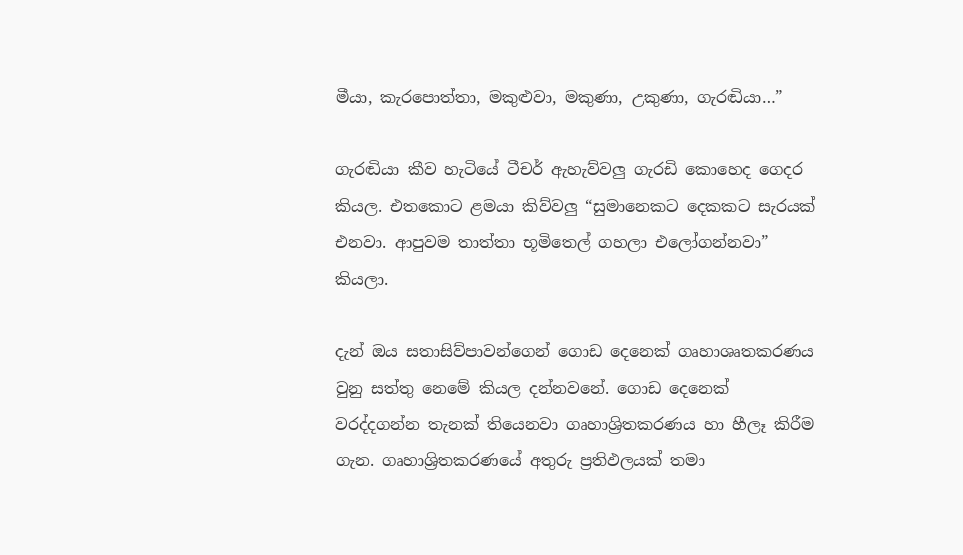මීයා, කැරපොත්තා, මකුළුවා, මකුණා, උකුණා, ගැරඬියා…”

ගැරඬියා කීව හැටියේ ටීචර් ඇහැව්වලු ගැරඩි කොහෙද ගෙදර කියල. එතකොට ළමයා කිව්වලු “සුමානෙකට දෙකකට සැරයක් එනවා. ආපුවම තාත්තා භූමිතෙල් ගහලා එලෝගන්නවා” කියලා.

දැන් ඔය සතාසිව්පාවන්ගෙන් ගොඩ දෙනෙක් ගෘහාශෘතකරණය වුනු සත්තු නෙමේ කියල දන්නවනේ. ගොඩ දෙනෙක් වරද්දගන්න තැනක් තියෙනවා ගෘහාශ්‍රිතකරණය හා හීලෑ කිරීම ගැන. ගෘහාශ්‍රිතකරණයේ අතුරු ප්‍රතිඵලයක් තමා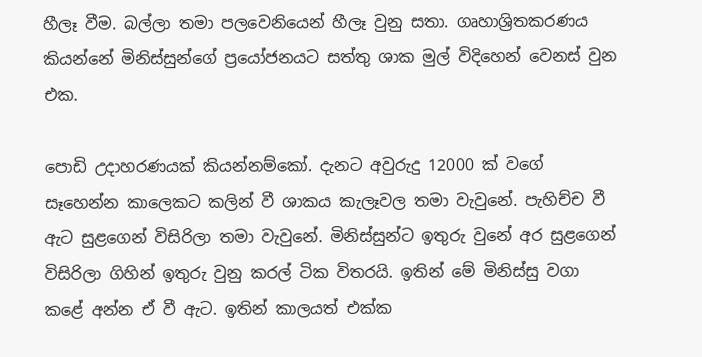හීලෑ වීම. බල්ලා තමා පලවෙනියෙන් හීලෑ වුනු සතා. ගෘහාශ්‍රිතකරණය කියන්නේ මිනිස්සුන්ගේ ප්‍රයෝජනයට සත්තු ශාක මුල් විදිහෙන් වෙනස් වුන එක.

පොඩි උදාහරණයක් කියන්නම්කෝ. දැනට අවුරුදු 12000 ක් වගේ සෑහෙන්න කාලෙකට කලින් වී ශාකය කැලෑවල තමා වැවුනේ. පැහිච්ච වී ඇට සුළගෙන් විසිරිලා තමා වැවුනේ. මිනිස්සුන්ට ඉතුරු වුනේ අර සුළගෙන් විසිරිලා ගිහින් ඉතුරු වුනු කරල් ටික විතරයි. ඉතින් මේ මිනිස්සු වගා කළේ අන්න ඒ වී ඇට. ඉතින් කාලයත් එක්ක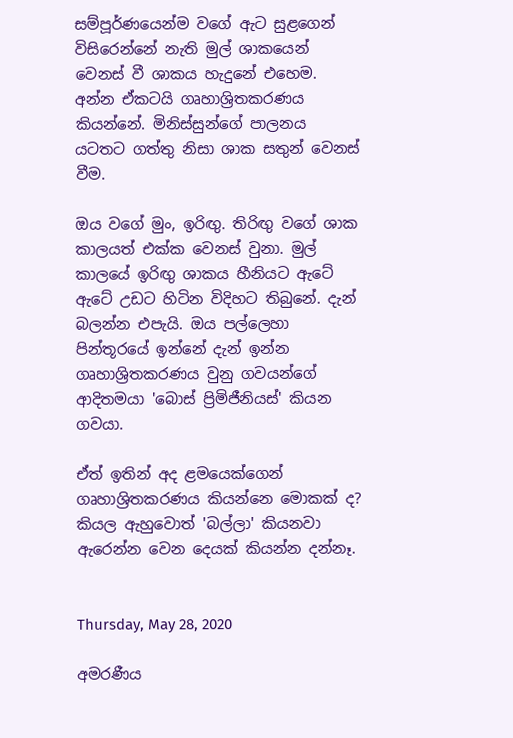සම්පූර්ණයෙන්ම වගේ ඇට සුළගෙන් විසිරෙන්නේ නැති මුල් ශාකයෙන් වෙනස් වී ශාකය හැදුනේ එහෙම. අන්න ඒකටයි ගෘහාශ්‍රිතකරණය කියන්නේ. මිනිස්සුන්ගේ පාලනය යටතට ගත්තු නිසා ශාක සතුන් වෙනස් වීම.

ඔය වගේ මුං, ඉරිඟු. තිරිඟු වගේ ශාක කාලයත් එක්ක වෙනස් වුනා. මුල් කාලයේ ඉරිඟු ශාකය හීනියට ඇටේ ඇටේ උඩට හිටින විදිහට තිබුනේ. දැන් බලන්න එපැයි. ඔය පල්ලෙහා පින්තූරයේ ඉන්නේ දැන් ඉන්න ගෘහාශ්‍රිතකරණය වුනු ගවයන්ගේ ආදිතමයා 'බොස් ප්‍රිමිජීනියස්' කියන ගවයා.

ඒත් ඉතින් අද ළමයෙක්ගෙන් ගෘහාශ්‍රිතකරණය කියන්නෙ මොකක් ද? කියල ඇහුවොත් 'බල්ලා' කියනවා ඇරෙන්න වෙන දෙයක් කියන්න දන්නෑ.


Thursday, May 28, 2020

අමරණීය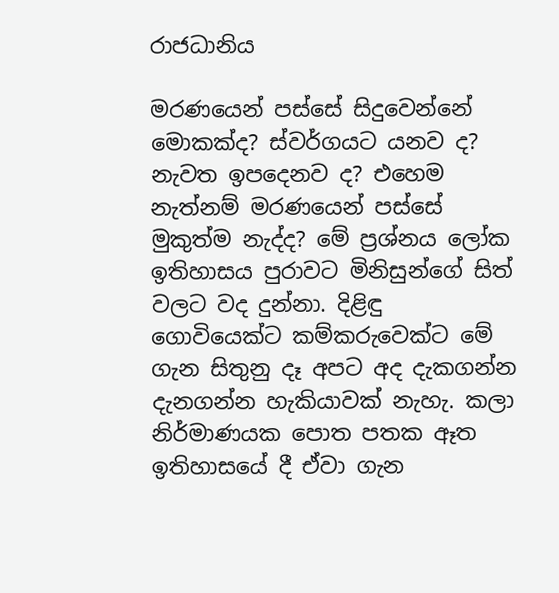රාජධානිය

මරණයෙන් පස්සේ සිදුවෙන්නේ මොකක්ද? ස්වර්ගයට යනව ද? නැවත ඉපදෙනව ද? එහෙම නැත්නම් මරණයෙන් පස්සේ මුකුත්ම නැද්ද? මේ ප්‍රශ්නය ලෝක ඉතිහාසය පුරාවට මිනිසුන්ගේ සිත් වලට වද දුන්නා. දිළිඳු ගොවියෙක්ට කම්කරුවෙක්ට මේ ගැන සිතුනු දෑ අපට අද දැකගන්න දැනගන්න හැකියාවක් නැහැ. කලා නිර්මාණයක පොත පතක ඈත ඉතිහාසයේ දී ඒවා ගැන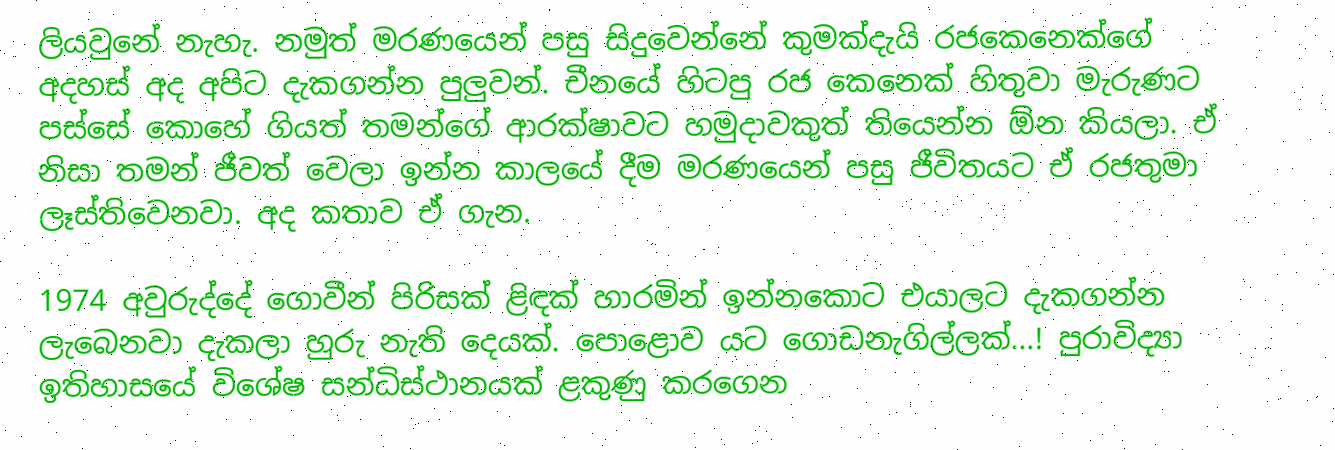ලියවුනේ නැහැ. නමුත් මරණයෙන් පසු සිදුවෙන්නේ කුමක්දැයි රජකෙනෙක්ගේ අදහස් අද අපිට දැකගන්න පුලුවන්. චීනයේ හිටපු රජ කෙනෙක් හිතුවා මැරුණට පස්සේ කොහේ ගියත් තමන්ගේ ආරක්ෂාවට හමුදාවකුත් තියෙන්න ඕන කියලා. ඒ නිසා තමන් ජීවත් වෙලා ඉන්න කාලයේ දීම මරණයෙන් පසු ජීවිතයට ඒ රජතුමා ලෑස්තිවෙනවා. අද කතාව ඒ ගැන.

1974 අවුරුද්දේ ගොවීන් පිරිසක් ළිඳක් හාරමින් ඉන්නකොට එයාලට දැකගන්න ලැබෙනවා දැකලා හුරු නැති දෙයක්. පොළොව යට ගොඩනැගිල්ලක්…! පුරාවිද්‍යා ඉතිහාසයේ විශේෂ සන්ධිස්ථානයක් ළකුණු කරගෙන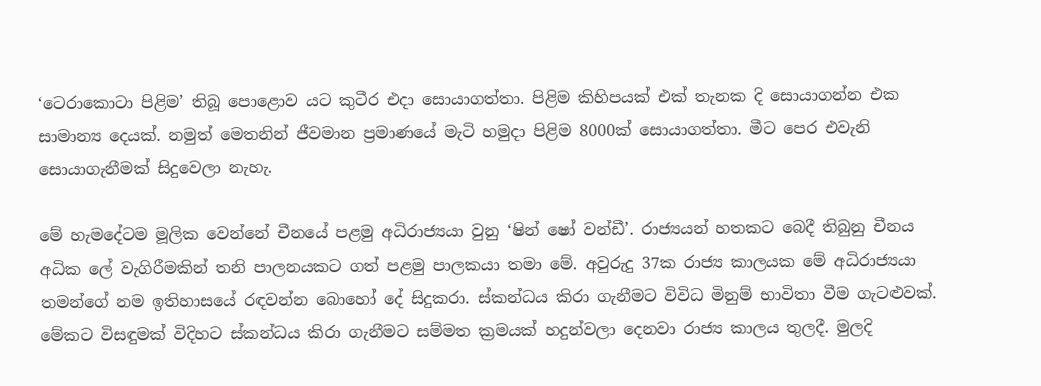‘ටෙරාකොටා පිළිම’ තිබූ පොළොව යට කුටීර එදා සොයාගත්තා. පිළිම කිහිපයක් එක් තැනක දි සොයාගන්න එක සාමාන්‍ය දෙයක්. නමුත් මෙතනින් ජීවමාන ප්‍රමාණයේ මැටි හමුදා පිළිම 8000ක් සොයාගත්තා. මීට පෙර එවැනි සොයාගැනීමක් සිදුවෙලා නැහැ.

මේ හැමදේටම මූලික වෙන්නේ චීනයේ පළමු අධිරාජ්‍යයා වුනු ‘ෂින් ෂෝ වන්ඩී’. රාජ්‍යයන් හතකට බෙදී තිබුනු චීනය අධික ලේ වැගිරීමකින් තනි පාලනයකට ගත් පළමු පාලකයා තමා මේ. අවුරුදු 37ක රාජ්‍ය කාලයක මේ අධිරාජ්‍යයා තමන්ගේ නම ඉතිහාසයේ රඳවන්න බොහෝ දේ සිදුකරා. ස්කන්ධය කිරා ගැනීමට විවිධ මිනුම් භාවිතා වීම ගැටළුවක්. මේකට විසඳුමක් විදිහට ස්කන්ධය කිරා ගැනීමට සම්මත ක්‍රමයක් හදුන්වලා දෙනවා රාජ්‍ය කාලය තුලදී. මුලදි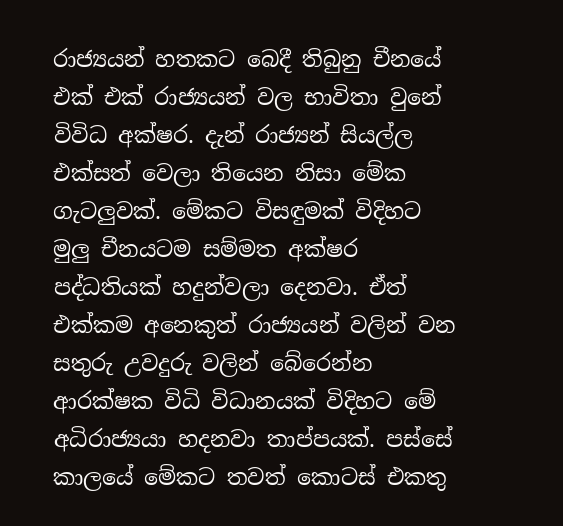රාජ්‍යයන් හතකට බෙදී තිබුනු චීනයේ එක් එක් රාජ්‍යයන් වල භාවිතා වුනේ විවිධ අක්ෂර. දැන් රාජ්‍යන් සියල්ල එක්සත් වෙලා තියෙන නිසා මේක ගැටලුවක්. මේකට විසඳුමක් විදිහට මුලු චීනයටම සම්මත අක්ෂර පද්ධතියක් හදුන්වලා දෙනවා. ඒත් එක්කම අනෙකුත් රාජ්‍යයන් වලින් වන සතුරු උවදුරු වලින් බේරෙන්න ආරක්ෂක විධි විධානයක් විදිහට මේ අධිරාජ්‍යයා හදනවා තාප්පයක්. පස්සේ කාලයේ මේකට තවත් කොටස් එකතු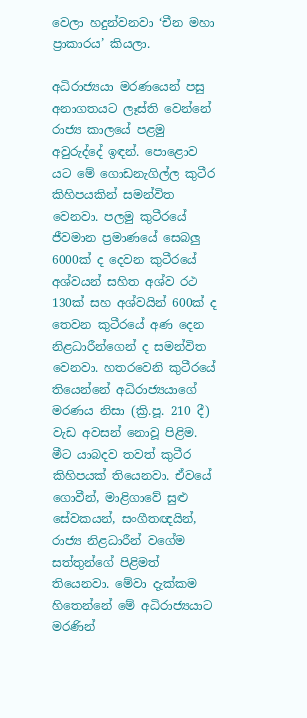වෙලා හදුන්වනවා ‘චීන මහා ප්‍රාකාරය’ කියලා.

අධිරාජ්‍යයා මරණයෙන් පසු අනාගතයට ලෑස්ති වෙන්නේ රාජ්‍ය කාලයේ පළමු අවුරුද්දේ ඉඳන්. පොළොව යට මේ ගොඩනැගිල්ල කුටීර කිහිපයකින් සමන්විත වෙනවා. පලමු කුටීරයේ ජීවමාන ප්‍රමාණයේ සෙබලු 6000ක් ද දෙවන කුටීරයේ අශ්වයන් සහිත අශ්ව රථ 130ක් සහ අශ්වයින් 600ක් ද තෙවන කුටීරයේ අණ දෙන නිළධාරීන්ගෙන් ද සමන්විත වෙනවා. හතරවෙනි කුටීරයේ තියෙන්නේ අධිරාජ්‍යයාගේ මරණය නිසා (ක්‍රි.පූ. 210 දී) වැඩ අවසන් නොවූ පිළිම. මීට යාබදව තවත් කුටීර කිහිපයක් තියෙනවා. ඒවයේ ගොවීන්, මාළිගාවේ සුළු සේවකයන්, සංගීතඥයින්, රාජ්‍ය නිළධාරීන් වගේම සත්තුන්ගේ පිළිමත් තියෙනවා. මේවා දැක්කම හිතෙන්නේ මේ අධිරාජ්‍යයාට මරණින්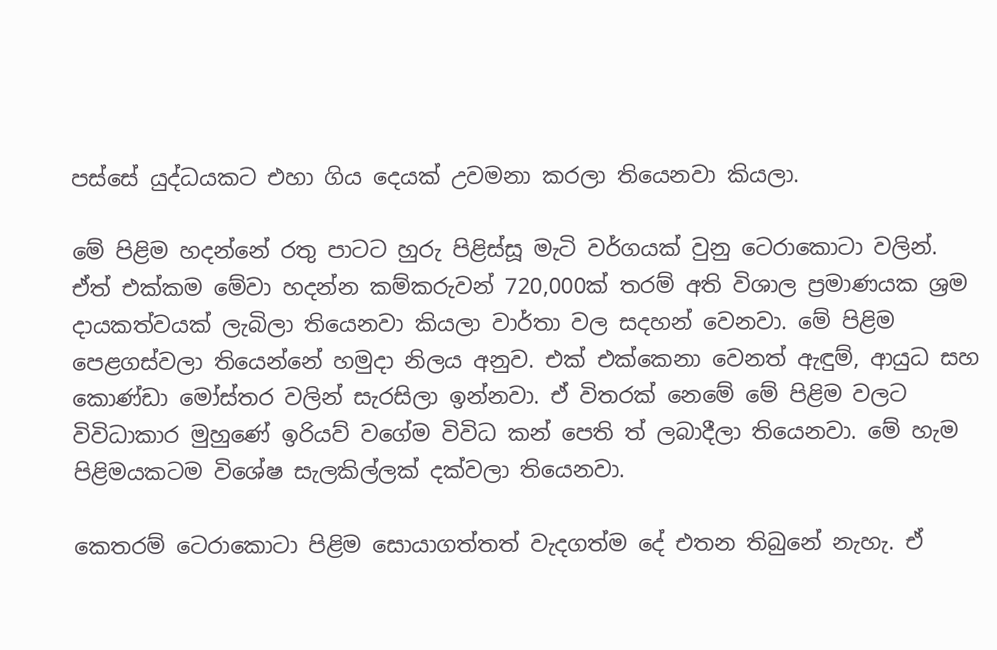පස්සේ යුද්ධයකට එහා ගිය දෙයක් උවමනා කරලා තියෙනවා කියලා.

මේ පිළිම හදන්නේ රතු පාටට හුරු පිළිස්සූ මැටි වර්ගයක් වුනු ටෙරාකොටා වලින්. ඒත් එක්කම මේවා හදන්න කම්කරුවන් 720,000ක් තරම් අති විශාල ප්‍රමාණයක ශ්‍රම දායකත්වයක් ලැබිලා තියෙනවා කියලා වාර්තා වල සදහන් වෙනවා. මේ පිළිම පෙළගස්වලා තියෙන්නේ හමුදා නිලය අනුව. එක් එක්කෙනා වෙනත් ඇඳුම්, ආයුධ සහ කොණ්ඩා මෝස්තර වලින් සැරසිලා ඉන්නවා. ඒ විතරක් නෙමේ මේ පිළිම වලට විවිධාකාර මුහුණේ ඉරියව් වගේම විවිධ කන් පෙති ත් ලබාදීලා තියෙනවා. මේ හැම පිළිමයකටම විශේෂ සැලකිල්ලක් දක්වලා තියෙනවා.

කෙතරම් ටෙරාකොටා පිළිම සොයාගත්තත් වැදගත්ම දේ එතන තිබුනේ නැහැ. ඒ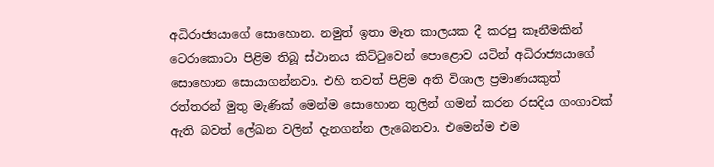අධිරාජ්‍යයාගේ සොහොන. නමුත් ඉතා මෑත කාලයක දී කරපු කෑනීමකින් ටෙරාකොටා පිළිම තිබූ ස්ථානය කිට්ටුවෙන් පොළොව යටින් අධිරාජ්‍යයාගේ සොහොන සොයාගන්නවා. එහි තවත් පිළිම අති විශාල ප්‍රමාණයකුත් රත්තරන් මුතු මැණික් මෙන්ම සොහොන තුලින් ගමන් කරන රසදිය ගංගාවක් ඇති බවත් ලේඛන වලින් දැනගන්න ලැබෙනවා. එමෙන්ම එම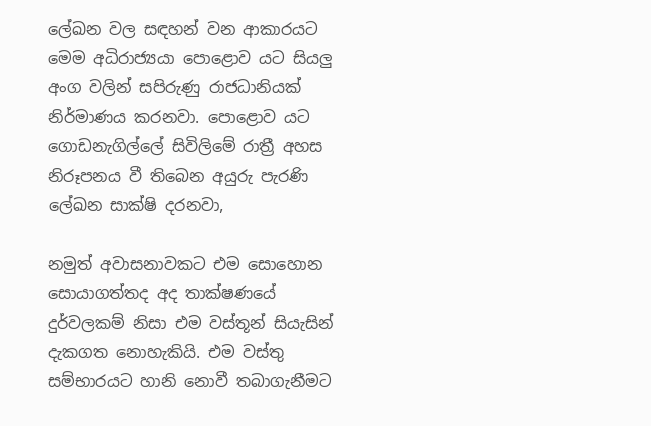ලේඛන වල සඳහන් වන ආකාරයට මෙම අධිරාජ්‍යයා පොළොව යට සියලු අංග වලින් සපිරුණු රාජධානියක් නිර්මාණය කරනවා. පොළොව යට ගොඩනැගිල්ලේ සිවිලිමේ රාත්‍රී අහස නිරූපනය වී තිබෙන අයුරු පැරණි ලේඛන සාක්ෂි දරනවා,

නමුත් අවාසනාවකට එම සොහොන සොයාගත්තද අද තාක්ෂණයේ දුර්වලකම් නිසා එම වස්තූන් සියැසින් දැකගත නොහැකියි. එම වස්තු සම්භාරයට හානි නොවී තබාගැනීමට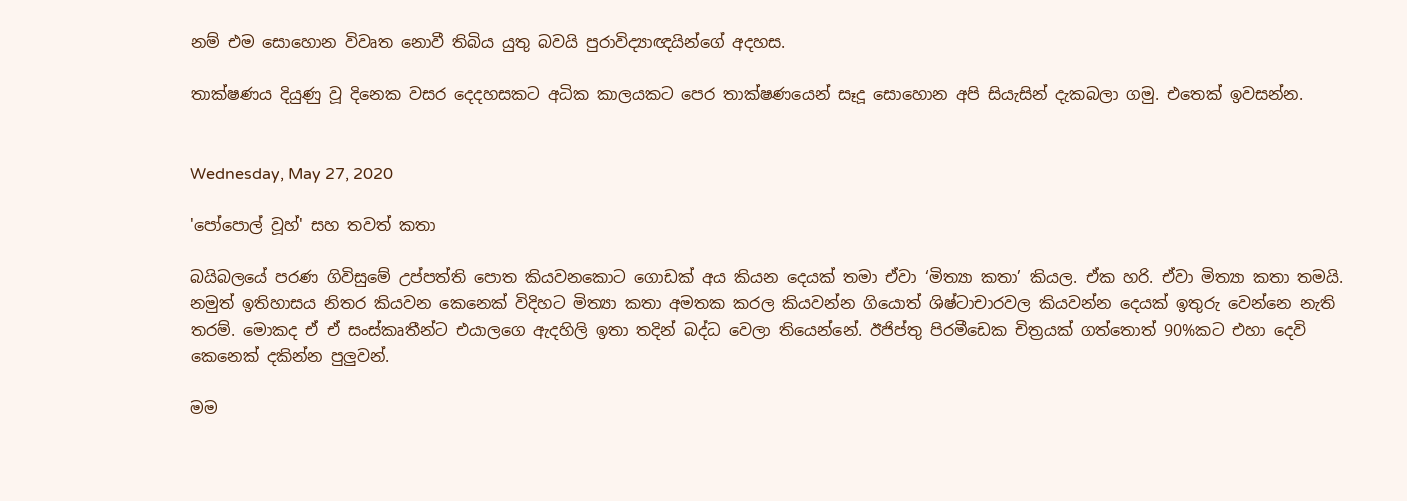නම් එම සොහොන විවෘත නොවී තිබිය යුතු බවයි පුරාවිද්‍යාඥයින්ගේ අදහස.

තාක්ෂණය දියුණු වූ දිනෙක වසර දෙදහසකට අධික කාලයකට පෙර තාක්ෂණයෙන් සෑදූ සොහොන අපි සියැසින් දැකබලා ගමු. එතෙක් ඉවසන්න.


Wednesday, May 27, 2020

'පෝපොල් වූහ්' සහ තවත් කතා

බයිබලයේ පරණ ගිවිසුමේ උප්පත්ති පොත කියවනකොට ගොඩක් අය කියන දෙයක් තමා ඒවා ‘මිත්‍යා කතා’ කියල. ඒක හරි. ඒවා මිත්‍යා කතා තමයි. නමුත් ඉතිහාසය නිතර කියවන කෙනෙක් විදිහට මිත්‍යා කතා අමතක කරල කියවන්න ගියොත් ශිෂ්ටාචාරවල කියවන්න දෙයක් ඉතුරු වෙන්නෙ නැති තරම්. මොකද ඒ ඒ සංස්කෘතීන්ට එයාලගෙ ඇදහිලි ඉතා තදින් බද්ධ වෙලා තියෙන්නේ. ඊජිප්තු පිරමීඩෙක චිත්‍රයක් ගත්තොත් 90%කට එහා දෙවි කෙනෙක් දකින්න පුලුවන්.

මම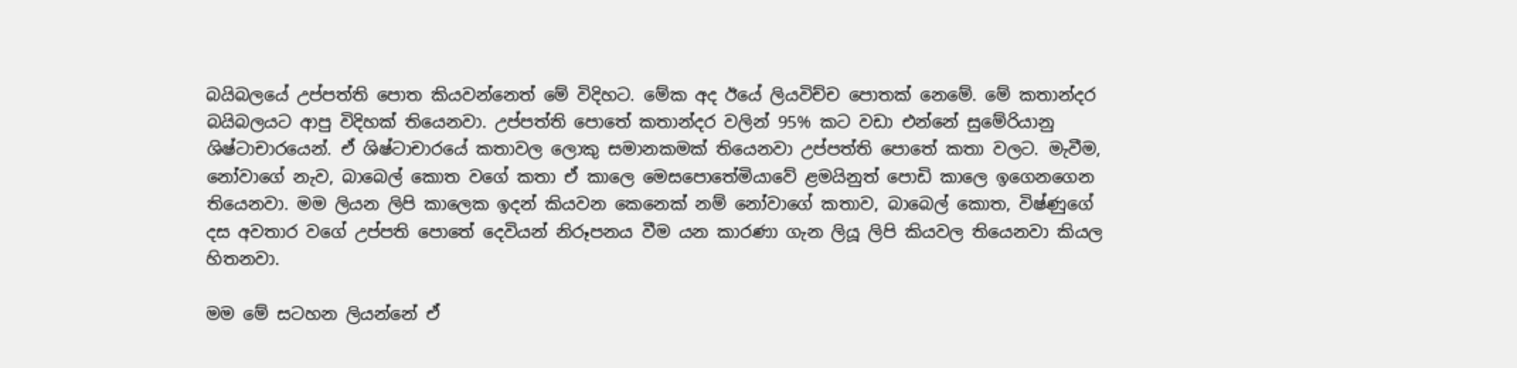බයිබලයේ උප්පත්ති පොත කියවන්නෙත් මේ විදිහට. මේක අද ඊයේ ලියවිච්ච පොතක් නෙමේ. මේ කතාන්දර බයිබලයට ආපු විදිහක් තියෙනවා. උප්පත්ති පොතේ කතාන්දර වලින් 95% කට වඩා එන්නේ සුමේරියානු ශිෂ්ටාචාරයෙන්. ඒ ශිෂ්ටාචාරයේ කතාවල ලොකු සමානකමක් තියෙනවා උප්පත්ති පොතේ කතා වලට. මැවීම, නෝවාගේ නැව, බාබෙල් කොත වගේ කතා ඒ කාලෙ මෙසපොතේමියාවේ ළමයිනුත් පොඩි කාලෙ ඉගෙනගෙන තියෙනවා. මම ලියන ලිපි කාලෙක ඉදන් කියවන කෙනෙක් නම් නෝවාගේ කතාව, බාබෙල් කොත, විෂ්ණුගේ දස අවතාර වගේ උප්පති පොතේ දෙවියන් නිරූපනය වීම යන කාරණා ගැන ලියූ ලිපි කියවල තියෙනවා කියල හිතනවා.

මම මේ සටහන ලියන්නේ ඒ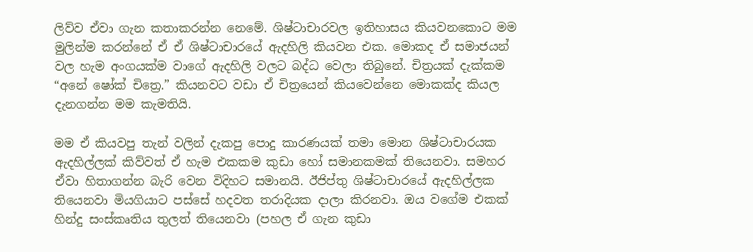ලිව්ව ඒවා ගැන කතාකරන්න නෙමේ. ශිෂ්ටාචාරවල ඉතිහාසය කියවනකොට මම මුලින්ම කරන්නේ ඒ ඒ ශිෂ්ටාචාරයේ ඇදහිලි කියවන එක. මොකද ඒ සමාජයන් වල හැම අංගයක්ම වාගේ ඇදහිලි වලට බද්ධ වෙලා තිබුනේ. චිත්‍රයක් දැක්කම “අනේ ෂෝක් චිත්‍රෙ.” කියනවට වඩා ඒ චිත්‍රයෙන් කියවෙන්නෙ මොකක්ද කියල දැනගන්න මම කැමතියි.

මම ඒ කියවපු තැන් වලින් දැකපු පොදු කාරණයක් තමා මොන ශිෂ්ටාචාරයක ඇදහිල්ලක් කිව්වත් ඒ හැම එකකම කුඩා හෝ සමානකමක් තියෙනවා. සමහර ඒවා හිතාගන්න බැරි වෙන විදිහට සමානයි. ඊජිප්තු ශිෂ්ටාචාරයේ ඇදහිල්ලක තියෙනවා මියගියාට පස්සේ හදවත තරාදියක දාලා කිරනවා. ඔය වගේම එකක් හින්දු සංස්කෘතිය තුලත් තියෙනවා (පහල ඒ ගැන කුඩා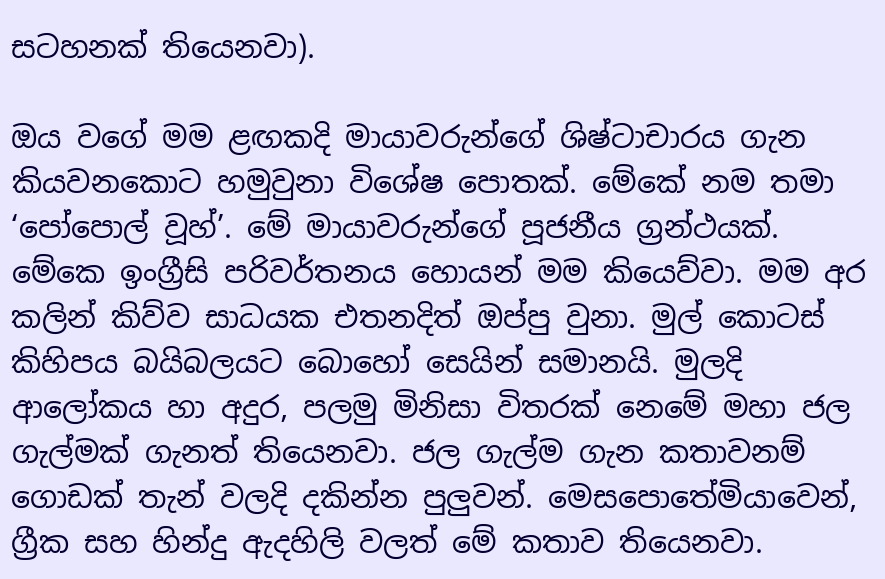සටහනක් තියෙනවා).

ඔය වගේ මම ළඟකදි මායාවරුන්ගේ ශිෂ්ටාචාරය ගැන කියවනකොට හමුවුනා විශේෂ පොතක්. මේකේ නම තමා ‘පෝපොල් වූහ්’. මේ මායාවරුන්ගේ පූජනීය ග්‍රන්ථයක්. මේකෙ ඉංග්‍රීසි පරිවර්තනය හොයන් මම කියෙව්වා. මම අර කලින් කිව්ව සාධයක එතනදිත් ඔප්පු වුනා. මුල් කොටස් කිහිපය බයිබලයට බොහෝ සෙයින් සමානයි. මුලදි ආලෝකය හා අදුර, පලමු මිනිසා විතරක් නෙමේ මහා ජල ගැල්මක් ගැනත් තියෙනවා. ජල ගැල්ම ගැන කතාවනම් ගොඩක් තැන් වලදි දකින්න පුලුවන්. මෙසපොතේමියාවෙන්, ග්‍රීක සහ හින්දු ඇදහිලි වලත් මේ කතාව තියෙනවා.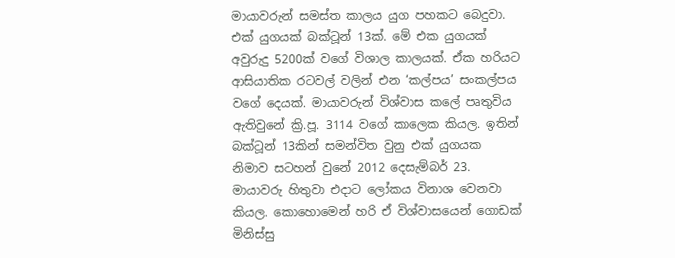මායාවරුන් සමස්ත කාලය යුග පහකට බෙදුවා. එක් යුගයක් බක්ටූන් 13ක්. මේ එක යුගයක් අවුරුදු 5200ක් වගේ විශාල කාලයක්. ඒක හරියට ආසියාතික රටවල් වලින් එන ‘කල්පය’ සංකල්පය වගේ දෙයක්. මායාවරුන් විශ්වාස කලේ පෘතුවිය ඇතිවුනේ ක්‍රි.පූ. 3114 වගේ කාලෙක කියල. ඉතින් බක්ටූන් 13කින් සමන්විත වුනු එක් යුගයක නිමාව සටහන් වුනේ 2012 දෙසැම්බර් 23. මායාවරු හිතුවා එදාට ලෝකය විනාශ වෙනවා කියල. කොහොමෙන් හරි ඒ විශ්වාසයෙන් ගොඩක් මිනිස්සු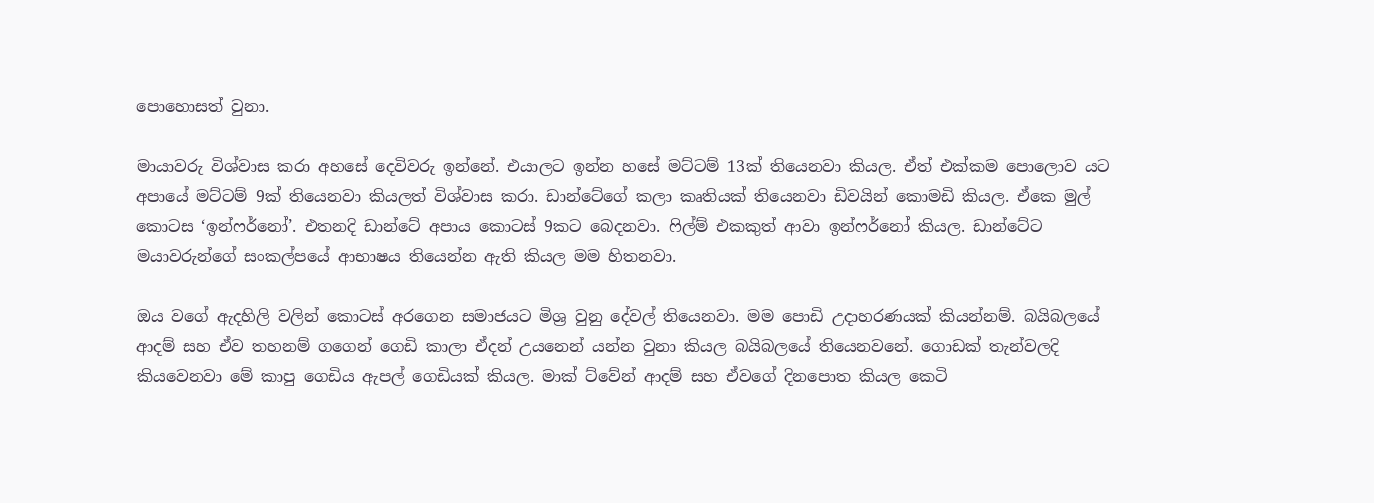පොහොසත් වුනා.

මායාවරු විශ්වාස කරා අහසේ දෙවිවරු ඉන්නේ. එයාලට ඉන්න හසේ මට්ටම් 13ක් තියෙනවා කියල. ඒත් එක්කම පොලොව යට අපායේ මට්ටම් 9ක් තියෙනවා කියලත් විශ්වාස කරා. ඩාන්ටේගේ කලා කෘතියක් තියෙනවා ඩිවයින් කොමඩි කියල. ඒකෙ මුල් කොටස ‘ඉන්ෆර්නෝ’. එතනදි ඩාන්ටේ අපාය කොටස් 9කට බෙදනවා. ෆිල්ම් එකකුත් ආවා ඉන්ෆර්නෝ කියල. ඩාන්ටේට මයාවරුන්ගේ සංකල්පයේ ආභාෂය තියෙන්න ඇති කියල මම හිතනවා.

ඔය වගේ ඇදහිලි වලින් කොටස් අරගෙන සමාජයට මිශ්‍ර වුනු දේවල් තියෙනවා. මම පොඩි උදාහරණයක් කියන්නම්. බයිබලයේ ආදම් සහ ඒව තහනම් ගගෙන් ගෙඩි කාලා ඒදන් උයනෙන් යන්න වුනා කියල බයිබලයේ තියෙනවනේ. ගොඩක් තැන්වලදි කියවෙනවා මේ කාපු ගෙඩිය ඇපල් ගෙඩියක් කියල. මාක් ට්වේන් ආදම් සහ ඒවගේ දිනපොත කියල කෙටි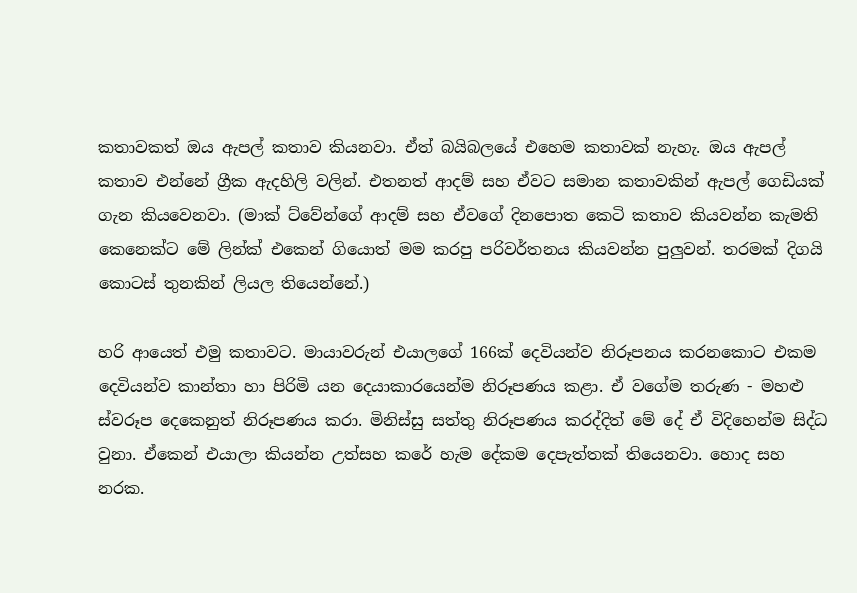කතාවකත් ඔය ඇපල් කතාව කියනවා. ඒත් බයිබලයේ එහෙම කතාවක් නැහැ. ඔය ඇපල් කතාව එන්නේ ග්‍රීක ඇදහිලි වලින්. එතනත් ආදම් සහ ඒවට සමාන කතාවකින් ඇපල් ගෙඩියක් ගැන කියවෙනවා. (මාක් ට්වේන්ගේ ආදම් සහ ඒවගේ දිනපොත කෙටි කතාව කියවන්න කැමති කෙනෙක්ට මේ ලින්ක් එකෙන් ගියොත් මම කරපු පරිවර්තනය කියවන්න පුලුවන්. තරමක් දිගයි කොටස් තුනකින් ලියල තියෙන්නේ.)

හරි ආයෙත් එමු කතාවට. මායාවරුන් එයාලගේ 166ක් දෙවියන්ව නිරූපනය කරනකොට එකම දෙවියන්ව කාන්තා හා පිරිමි යන දෙයාකාරයෙන්ම නිරූපණය කළා. ඒ වගේම තරුණ - මහළු ස්වරූප දෙකෙනුත් නිරූපණය කරා. මිනිස්සු සත්තු නිරූපණය කරද්දිත් මේ දේ ඒ විදිහෙන්ම සිද්ධ වුනා. ඒකෙන් එයාලා කියන්න උත්සහ කරේ හැම දේකම දෙපැත්තක් තියෙනවා. හොද සහ නරක.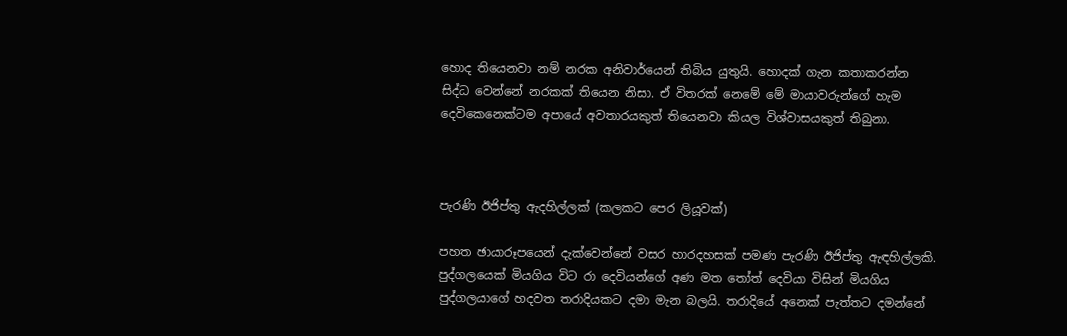හොද තියෙනවා නම් නරක අනිවාර්යෙන් තිබිය යුතුයි. හොදක් ගැන කතාකරන්න සිද්ධ වෙන්නේ නරකක් තියෙන නිසා. ඒ විතරක් නෙමේ මේ මායාවරුන්ගේ හැම දෙවිකෙනෙක්ටම අපායේ අවතාරයකුත් තියෙනවා කියල විශ්වාසයකුත් තිබුනා.



පැරණි ඊජිප්තු ඇදහිල්ලක් (කලකට පෙර ලියූවක්)

පහත ඡායාරූපයෙන් දැක්වෙන්නේ වසර හාරදහසක් පමණ පැරණි ඊජිප්තු ඇඳහිල්ලකි. පුද්ගලයෙක් මියගිය විට රා දෙවියන්ගේ අණ මත තෝත් දෙවියා විසින් මියගිය පුද්ගලයාගේ හදවත තරාදියකට දමා මැන බලයි. තරාදියේ අනෙක් පැත්තට දමන්නේ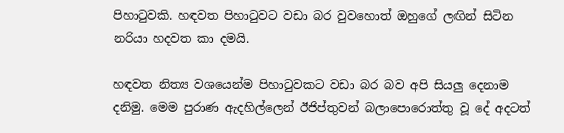පිහාටුවකි. හඳවත පිහාටුවට වඩා බර වුවහොත් ඔහුගේ ලඟින් සිටින නරියා හදවත කා දමයි.

හඳවත නිත්‍ය වශයෙන්ම පිහාටුවකට වඩා බර බව අපි සියලු දෙනාම දනිමු. මෙම පුරාණ ඇදහිල්ලෙන් ඊජිප්තුවන් බලාපොරොත්තු වූ දේ අදටත්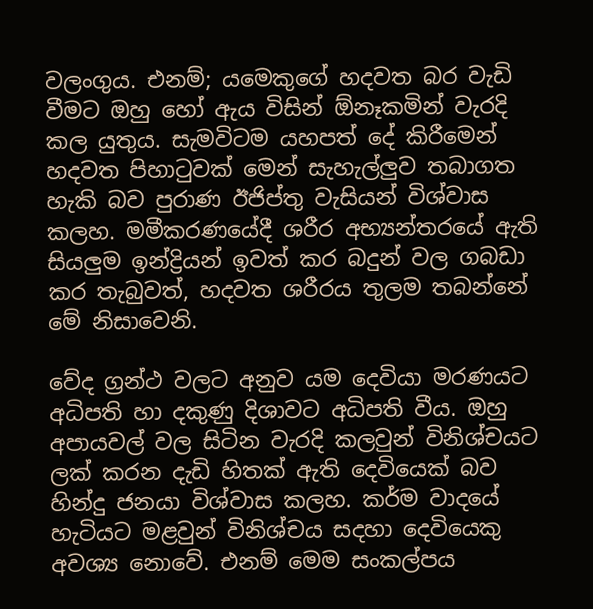වලංගුය. එනම්; යමෙකුගේ හදවත බර වැඩි වීමට ඔහු හෝ ඇය විසින් ඕනෑකමින් වැරදි කල යුතුය. සැමවිටම යහපත් දේ කිරීමෙන් හදවත පිහාටුවක් මෙන් සැහැල්ලුව තබාගත හැකි බව පුරාණ ඊජිප්තු වැසියන් විශ්වාස කලහ. මමීකරණයේදී ශරීර අභ්‍යන්තරයේ ඇති සියලුම ඉන්ද්‍රියන් ඉවත් කර බදුන් වල ගබඩා කර තැබුවත්, හදවත ශරීරය තුලම තබන්නේ මේ නිසාවෙනි.

වේද ග්‍රන්ථ වලට අනුව යම දෙවියා මරණයට අධිපති හා දකුණු දිශාවට අධිපති වීය. ඔහු අපායවල් වල සිටින වැරදි කලවුන් විනිශ්චයට ලක් කරන දැඩි හිතක් ඇති දෙවියෙක් බව හින්දු ජනයා විශ්වාස කලහ. කර්ම වාදයේ හැටියට මළවුන් විනිශ්චය සදහා දෙවියෙකු අවශ්‍ය නොවේ. එනම් මෙම සංකල්පය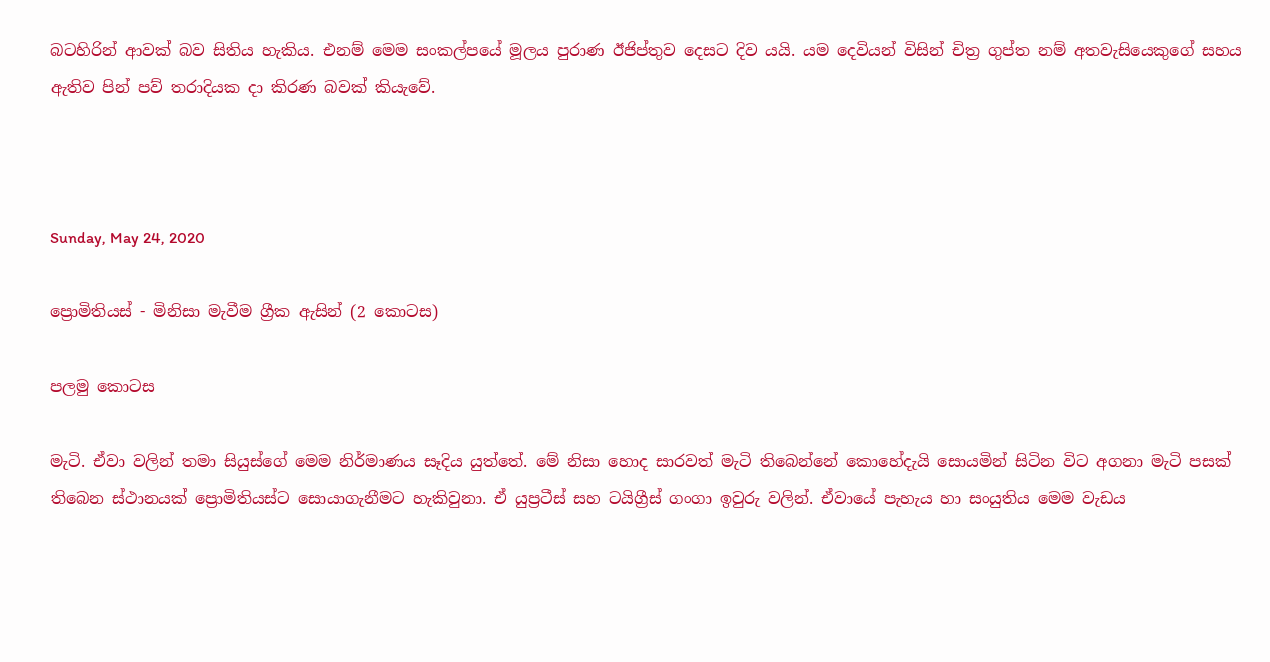බටහිරින් ආවක් බව සිතිය හැකිය. එනම් මෙම සංකල්පයේ මූලය පුරාණ ඊජිප්තුව දෙසට දිව යයි. යම දෙවියන් විසින් චිත්‍ර ගුප්ත නම් අතවැසියෙකුගේ සහය ඇතිව පින් පව් තරාදියක දා කිරණ බවක් කියැවේ.



Sunday, May 24, 2020

ප්‍රොමිතියස් - මිනිසා මැවීම ග්‍රීක ඇසින් (2 කොටස)

පලමු කොටස

මැටි. ඒවා වලින් තමා සියුස්ගේ මෙම නිර්මාණය සෑදිය යුත්තේ. මේ නිසා හොද සාරවත් මැටි තිබෙන්නේ කොහේදැයි සොයමින් සිටින විට අගනා මැටි පසක් තිබෙන ස්ථානයක් ප්‍රොමිතියස්ට සොයාගැනීමට හැකිවුනා. ඒ යුප්‍රටීස් සහ ටයිග්‍රීස් ගංගා ඉවුරු වලින්. ඒවායේ පැහැය හා සංයුතිය මෙම වැඩය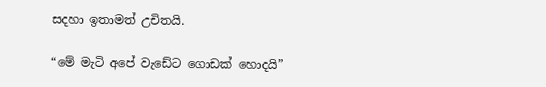සදහා ඉතාමත් උචිතයි.

“මේ මැටි අපේ වැඩේට ගොඩක් හොදයි”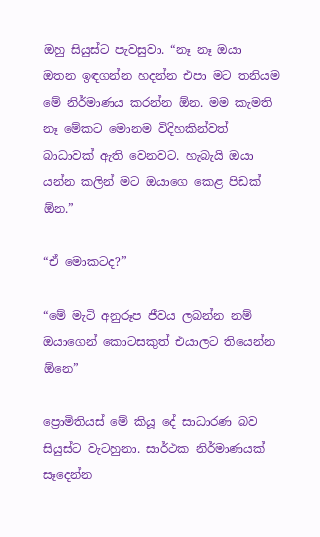ඔහු සියුස්ට පැවසුවා. “නෑ නෑ ඔයා ඔතන ඉඳගන්න හදන්න එපා මට තනියම මේ නිර්මාණය කරන්න ඕන. මම කැමති නෑ මේකට මොනම විදිහකින්වත් බාධාවක් ඇති වෙනවට. හැබැයි ඔයා යන්න කලින් මට ඔයාගෙ කෙළ පිඩක් ඕන.”

“ඒ මොකටද?”

“මේ මැටි අනුරූප ජීවය ලබන්න නම් ඔයාගෙන් කොටසකුත් එයාලට තියෙන්න ඕනෙ”

ප්‍රොමිතියස් මේ කියූ දේ සාධාරණ බව සියුස්ට වැටහුනා. සාර්ථක නිර්මාණයක් සෑදෙන්න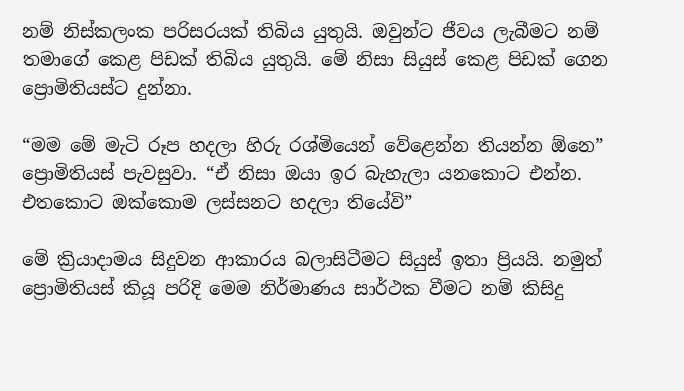නම් නිස්කලංක පරිසරයක් තිබිය යුතුයි. ඔවුන්ට ජීවය ලැබීමට නම් තමාගේ කෙළ පිඩක් තිබිය යුතුයි. මේ නිසා සියුස් කෙළ පිඩක් ගෙන ප්‍රොමිතියස්ට දුන්නා.

“මම මේ මැටි රූප හදලා හිරු රශ්මියෙන් වේළෙන්න තියන්න ඕනෙ” ප්‍රොමිතියස් පැවසුවා. “ඒ නිසා ඔයා ඉර බැහැලා යනකොට එන්න. එතකොට ඔක්කොම ලස්සනට හදලා තියේවි”

මේ ක්‍රියාදාමය සිදුවන ආකාරය බලාසිටීමට සියුස් ඉතා ප්‍රියයි. නමුත් ප්‍රොමිතියස් කියූ පරිදි මෙම නිර්මාණය සාර්ථක වීමට නම් කිසිදු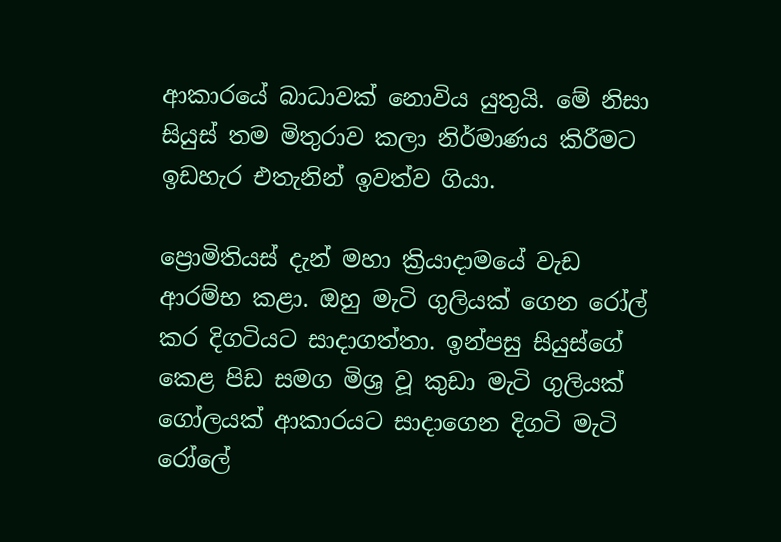ආකාරයේ බාධාවක් නොවිය යුතුයි. මේ නිසා සියුස් තම මිතුරාව කලා නිර්මාණය කිරීමට ඉඩහැර එතැනින් ඉවත්ව ගියා.

ප්‍රොමිතියස් දැන් මහා ක්‍රියාදාමයේ වැඩ ආරම්භ කළා. ඔහු මැටි ගුලියක් ගෙන රෝල් කර දිගටියට සාදාගත්තා. ඉන්පසු සියුස්ගේ කෙළ පිඩ සමග මිශ්‍ර වූ කුඩා මැටි ගුලියක් ගෝලයක් ආකාරයට සාදාගෙන දිගටි මැටි රෝලේ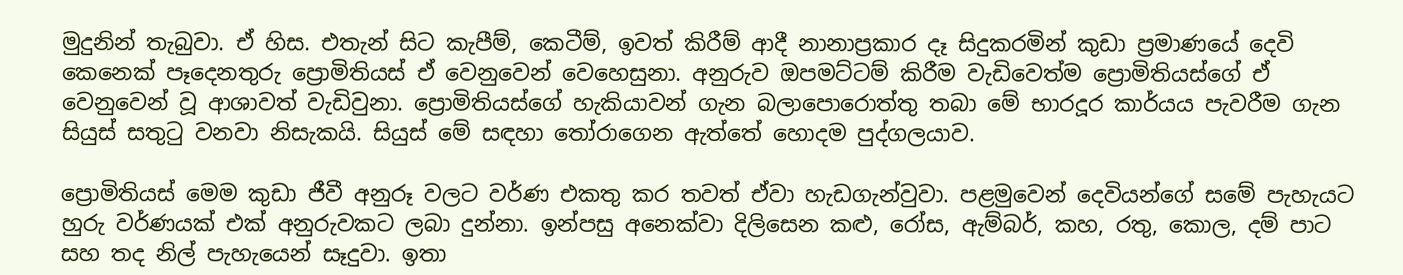මුදුනින් තැබුවා. ඒ හිස. එතැන් සිට කැපීම්, කෙටීම්, ඉවත් කිරීම් ආදී නානාප්‍රකාර දෑ සිදුකරමින් කුඩා ප්‍රමාණයේ දෙවි කෙනෙක් පෑදෙනතුරු ප්‍රොමිතියස් ඒ වෙනුවෙන් වෙහෙසුනා. අනුරුව ඔපමට්ටම් කිරීම වැඩිවෙත්ම ප්‍රොමිතියස්ගේ ඒ වෙනුවෙන් වූ ආශාවත් වැඩිවුනා. ප්‍රොමිතියස්ගේ හැකියාවන් ගැන බලාපොරොත්තු තබා මේ භාරදූර කාර්යය පැවරීම ගැන සියුස් සතුටු වනවා නිසැකයි. සියුස් මේ සඳහා තෝරාගෙන ඇත්තේ හොදම පුද්ගලයාව.

ප්‍රොමිතියස් මෙම කුඩා ජීවී අනුරූ වලට වර්ණ එකතු කර තවත් ඒවා හැඩගැන්වුවා. පළමුවෙන් දෙවියන්ගේ සමේ පැහැයට හුරු වර්ණයක් එක් අනුරුවකට ලබා දුන්නා. ඉන්පසු අනෙක්වා දිලිසෙන කළු, රෝස, ඇම්බර්, කහ, රතු, කොල, දම් පාට සහ තද නිල් පැහැයෙන් සෑදුවා. ඉතා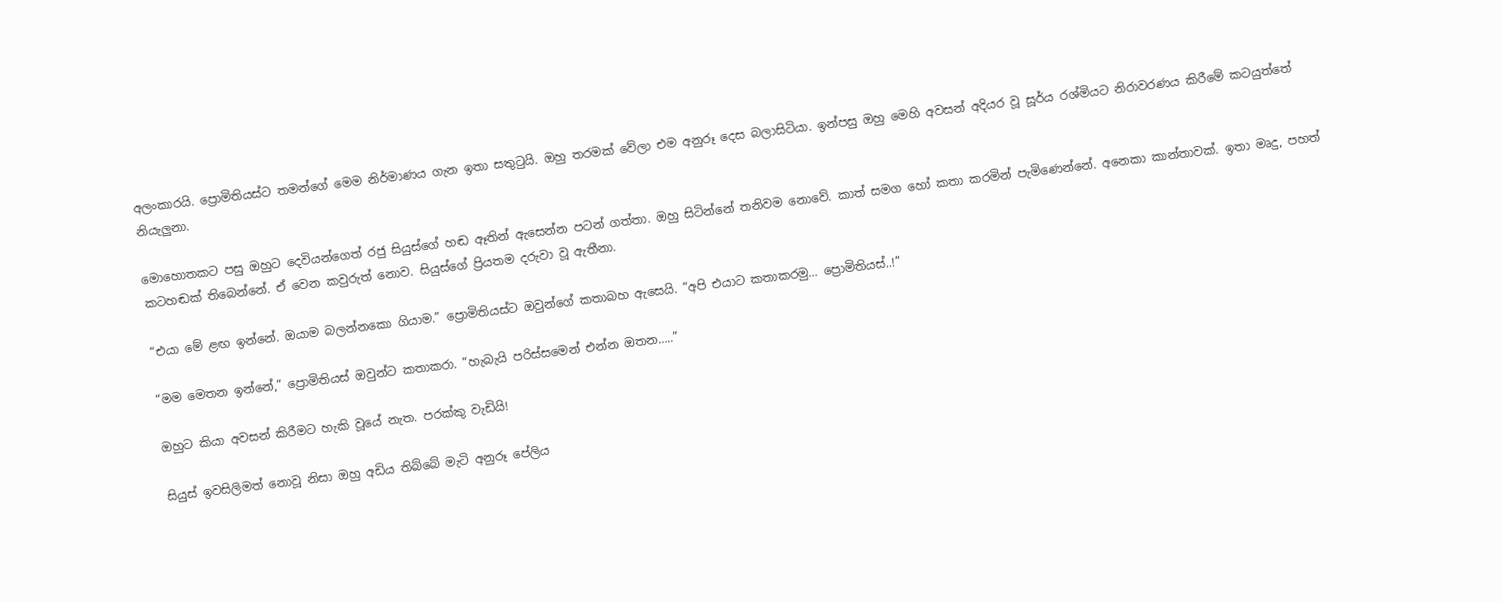අලංකාරයි. ප්‍රොමිතියස්ට තමන්ගේ මෙම නිර්මාණය ගැන ඉතා සතුටුයි. ඔහු තරමක් වේලා එම අනුරූ දෙස බලාසිටියා. ඉන්පසු ඔහු මෙහි අවසන් අදියර වූ සූර්ය රශ්මියට නිරාවරණය කිරීමේ කටයුත්තේ නියැලුනා.

මොහොතකට පසු ඔහුට දෙවියන්ගෙත් රජු සියුස්ගේ හඬ ඈතින් ඇසෙන්න පටන් ගත්තා. ඔහු සිටින්නේ තනිවම නොවේ. කාත් සමග හෝ කතා කරමින් පැමිණෙන්නේ. අනෙකා කාන්තාවක්. ඉතා මෘදු, පහත් කටහඬක් තිබෙන්නේ. ඒ වෙන කවුරුත් නොව. සියුස්ගේ ප්‍රියතම දරුවා වූ ඇතීනා.

“එයා මේ ළඟ ඉන්නේ. ඔයාම බලන්නකො ගියාම.” ප්‍රොමිතියස්ට ඔවුන්ගේ කතාබහ ඇසෙයි. “අපි එයාට කතාකරමු… ප්‍රොමිතියස්..!”

“මම මෙතන ඉන්නේ,” ප්‍රොමිතියස් ඔවුන්ට කතාකරා. “හැබැයි පරිස්සමෙන් එන්න ඔතන…..”

ඔහුට කියා අවසන් කිරීමට හැකි වූයේ නැත. පරක්කු වැඩියි!

සියුස් ඉවසිලිමත් නොවූ නිසා ඔහු අඩිය තිබ්බේ මැටි අනුරූ පේලිය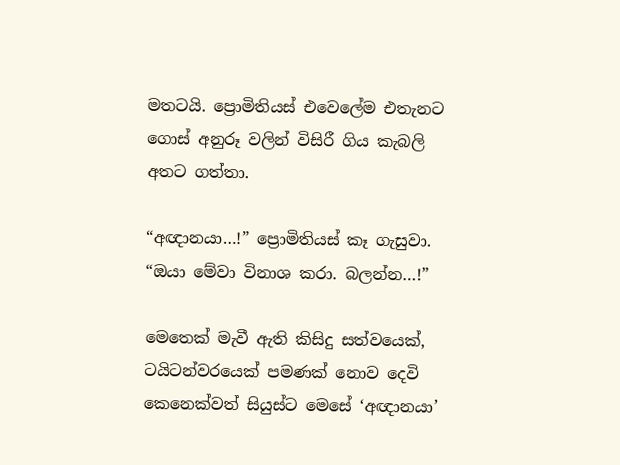මතටයි. ප්‍රොමිතියස් එවෙලේම එතැනට ගොස් අනුරූ වලින් විසිරී ගිය කැබලි අතට ගත්තා.

“අඥානයා…!” ප්‍රොමිතියස් කෑ ගැසුවා. “ඔයා මේවා විනාශ කරා. බලන්න…!”

මෙතෙක් මැවී ඇති කිසිදු සත්වයෙක්, ටයිටන්වරයෙක් පමණක් නොව දෙවි කෙනෙක්වත් සියුස්ට මෙසේ ‘අඥානයා’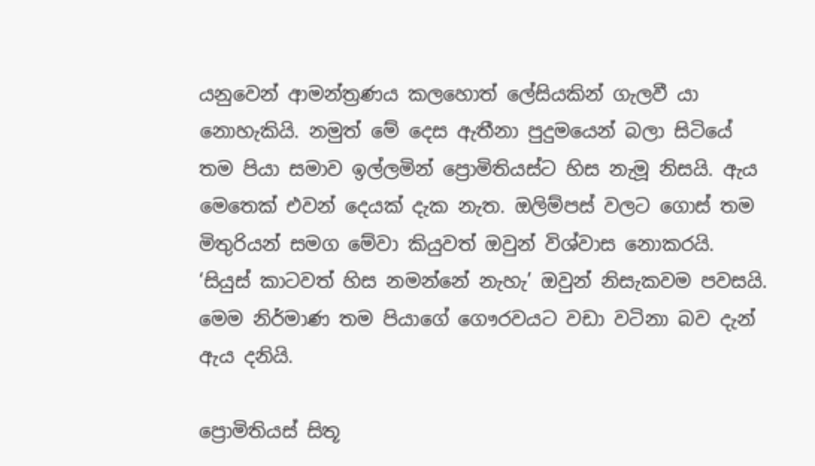යනුවෙන් ආමන්ත්‍රණය කලහොත් ලේසියකින් ගැලවී යා නොහැකියි. නමුත් මේ දෙස ඇතීනා පුදුමයෙන් බලා සිටියේ තම පියා සමාව ඉල්ලමින් ප්‍රොමිතියස්ට හිස නැමූ නිසයි. ඇය මෙතෙක් එවන් දෙයක් දැක නැත. ඔලිම්පස් වලට ගොස් තම මිතුරියන් සමග මේවා කියුවත් ඔවුන් විශ්වාස නොකරයි. ‘සියුස් කාටවත් හිස නමන්නේ නැහැ’ ඔවුන් නිසැකවම පවසයි. මෙම නිර්මාණ තම පියාගේ ගෞරවයට වඩා වටිනා බව දැන් ඇය දනියි.

ප්‍රොමිතියස් සිතූ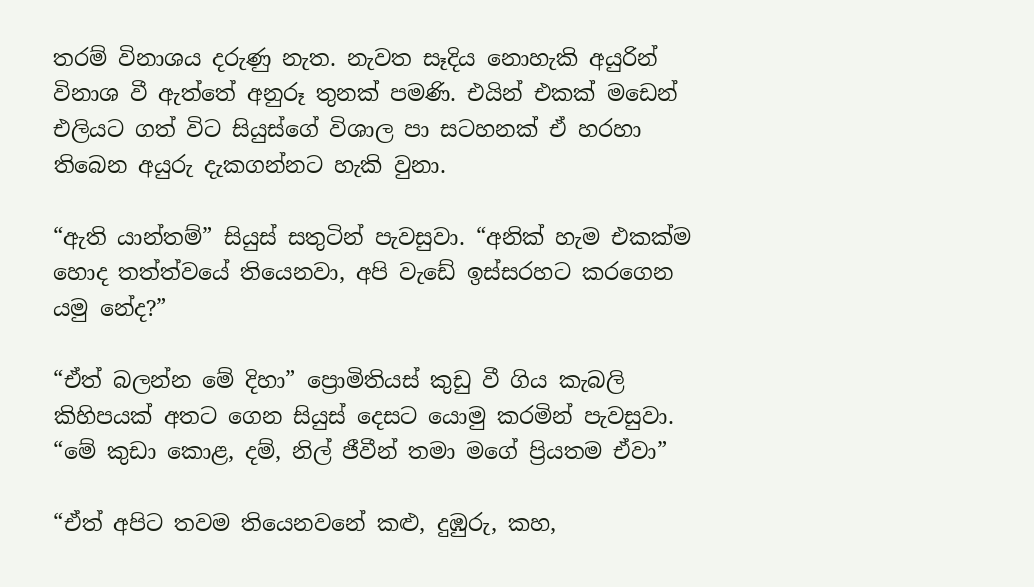තරම් විනාශය දරුණු නැත. නැවත සෑදිය නොහැකි අයුරින් විනාශ වී ඇත්තේ අනුරූ තුනක් පමණි. එයින් එකක් මඩෙන් එලියට ගත් විට සියුස්ගේ විශාල පා සටහනක් ඒ හරහා තිබෙන අයුරු දැකගන්නට හැකි වුනා.

“ඇති යාන්තම්” සියුස් සතුටින් පැවසුවා. “අනික් හැම එකක්ම හොද තත්ත්වයේ තියෙනවා, අපි වැඩේ ඉස්සරහට කරගෙන යමු නේද?”

“ඒත් බලන්න මේ දිහා” ප්‍රොමිතියස් කුඩු වී ගිය කැබලි කිහිපයක් අතට ගෙන සියුස් දෙසට යොමු කරමින් පැවසුවා. “මේ කුඩා කොළ, දම්, නිල් ජීවීන් තමා මගේ ප්‍රියතම ඒවා”

“ඒත් අපිට තවම තියෙනවනේ කළු, දුඹුරු, කහ,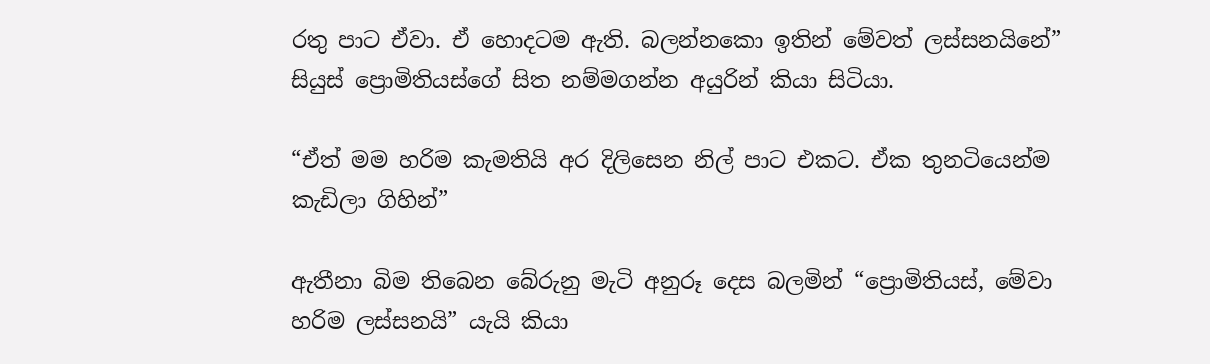රතු පාට ඒවා. ඒ හොදටම ඇති. බලන්නකො ඉතින් මේවත් ලස්සනයිනේ” සියුස් ප්‍රොමිතියස්ගේ සිත නම්මගන්න අයුරින් කියා සිටියා.

“ඒත් මම හරිම කැමතියි අර දිලිසෙන නිල් පාට එකට. ඒක තුනටියෙන්ම කැඩිලා ගිහින්”

ඇතීනා බිම තිබෙන බේරුනු මැටි අනුරූ දෙස බලමින් “ප්‍රොමිතියස්, මේවා හරිම ලස්සනයි” යැයි කියා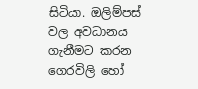සිටියා. ඔලිම්පස් වල අවධානය ගැනීමට කරන ගෙරවිලි හෝ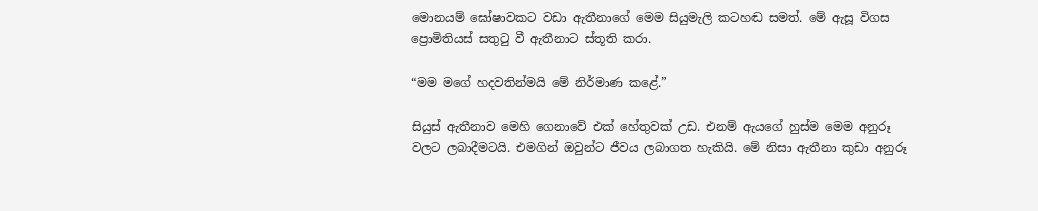මොනයම් ඝෝෂාවකට වඩා ඇතීනාගේ මෙම සියුමැලි කටහඬ සමත්. මේ ඇසූ විගස ප්‍රොමිතියස් සතුටු වී ඇතීනාට ස්තූති කරා.

“මම මගේ හදවතින්මයි මේ නිර්මාණ කළේ.”

සියුස් ඇතීනාව මෙහි ගෙනාවේ එක් හේතුවක් උඩ. එනම් ඇයගේ හුස්ම මෙම අනුරූ වලට ලබාදීමටයි. එමගින් ඔවුන්ට ජීවය ලබාගත හැකියි. මේ නිසා ඇතීනා කුඩා අනුරූ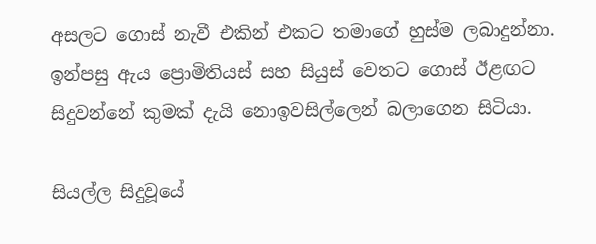අසලට ගොස් නැවී එකින් එකට තමාගේ හුස්ම ලබාදුන්නා. ඉන්පසු ඇය ප්‍රොමිතියස් සහ සියුස් වෙතට ගොස් ඊළඟට සිදුවන්නේ කුමක් දැයි නොඉවසිල්ලෙන් බලාගෙන සිටියා.

සියල්ල සිදුවූයේ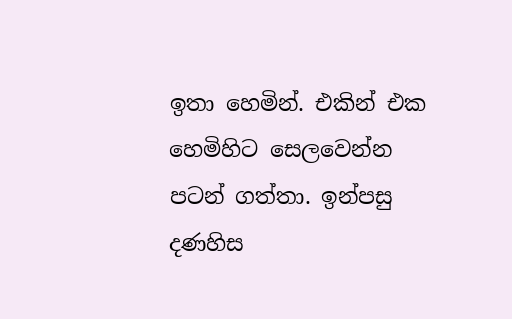ඉතා හෙමින්. එකින් එක හෙමිහිට සෙලවෙන්න පටන් ගත්තා. ඉන්පසු දණහිස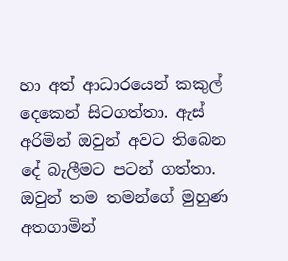හා අත් ආධාරයෙන් කකුල් දෙකෙන් සිටගත්තා. ඇස් අරිමින් ඔවුන් අවට තිබෙන දේ බැලීමට පටන් ගත්තා. ඔවුන් තම තමන්ගේ මුහුණ අතගාමින්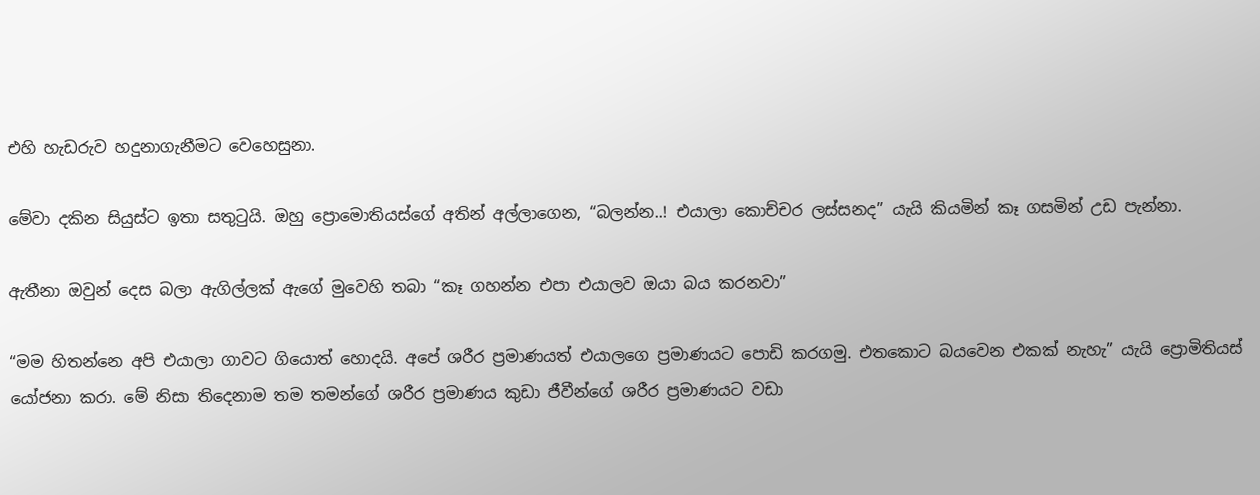එහි හැඩරුව හදුනාගැනීමට වෙහෙසුනා.

මේවා දකින සියුස්ට ඉතා සතුටුයි. ඔහු ප්‍රොමොතියස්ගේ අතින් අල්ලාගෙන, “බලන්න..! එයාලා කොච්චර ලස්සනද” යැයි කියමින් කෑ ගසමින් උඩ පැන්නා.

ඇතීනා ඔවුන් දෙස බලා ඇගිල්ලක් ඇගේ මුවෙහි තබා “කෑ ගහන්න එපා එයාලව ඔයා බය කරනවා”

“මම හිතන්නෙ අපි එයාලා ගාවට ගියොත් හොදයි. අපේ ශරීර ප්‍රමාණයත් එයාලගෙ ප්‍රමාණයට පොඩි කරගමු. එතකොට බයවෙන එකක් නැහැ” යැයි ප්‍රොමිතියස් යෝජනා කරා. මේ නිසා තිදෙනාම තම තමන්ගේ ශරීර ප්‍රමාණය කුඩා ජීවීන්ගේ ශරීර ප්‍රමාණයට වඩා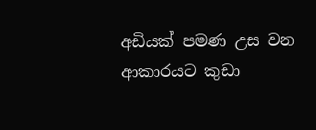අඩියක් පමණ උස වන ආකාරයට කුඩා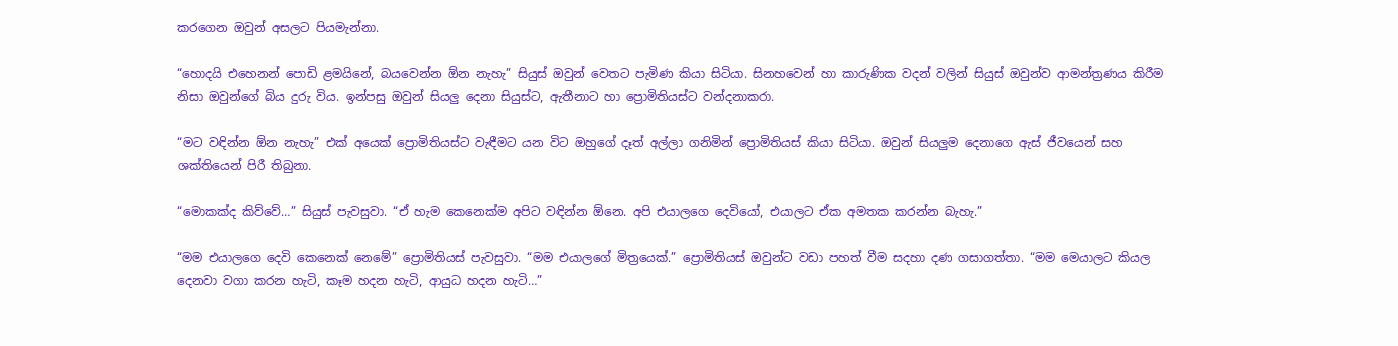කරගෙන ඔවුන් අසලට පියමැන්නා.

“හොදයි එහෙනන් පොඩි ළමයිනේ, බයවෙන්න ඕන නැහැ” සියුස් ඔවුන් වෙතට පැමිණ කියා සිටියා. සිනහවෙන් හා කාරුණික වදන් වලින් සියුස් ඔවුන්ව ආමන්ත්‍රණය කිරීම නිසා ඔවුන්ගේ බිය දුරු විය. ඉන්පසු ඔවුන් සියලු දෙනා සියුස්ට, ඇතීනාට හා ප්‍රොමිතියස්ට වන්දනාකරා.

“මට වඳින්න ඕන නැහැ” එක් අයෙක් ප්‍රොමිතියස්ට වැඳීමට යන විට ඔහුගේ දෑත් අල්ලා ගනිමින් ප්‍රොමිතියස් කියා සිටියා. ඔවුන් සියලුම දෙනාගෙ ඇස් ජීවයෙන් සහ ශක්තියෙන් පිරී තිබුනා.

“මොකක්ද කිව්වේ…” සියුස් පැවසුවා. “ඒ හැම කෙනෙක්ම අපිට වඳින්න ඕනෙ. අපි එයාලගෙ දෙවියෝ, එයාලට ඒක අමතක කරන්න බැහැ.”

“මම එයාලගෙ දෙවි කෙනෙක් නෙමේ” ප්‍රොමිතියස් පැවසුවා. “මම එයාලගේ මිත්‍රයෙක්.” ප්‍රොමිතියස් ඔවුන්ට වඩා පහත් වීම සදහා දණ ගසාගත්තා. “මම මෙයාලට කියල දෙනවා වගා කරන හැටි, කෑම හදන හැටි, ආයුධ හදන හැටි…”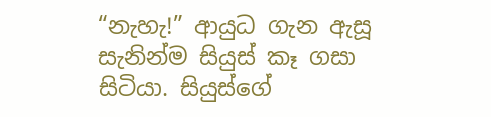“නැහැ!” ආයුධ ගැන ඇසූ සැනින්ම සියුස් කෑ ගසා සිටියා. සියුස්ගේ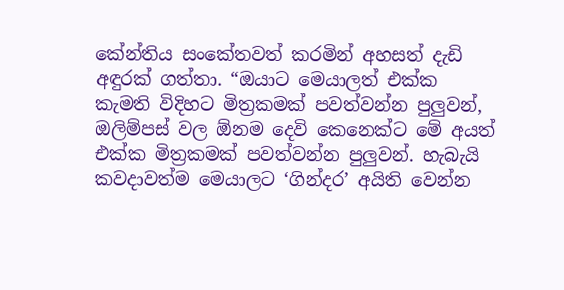කේන්තිය සංකේතවත් කරමින් අහසත් දැඩි අඳුරක් ගත්තා. “ඔයාට මෙයාලත් එක්ක කැමති විදිහට මිත්‍රකමක් පවත්වන්න පුලුවන්, ඔලිම්පස් වල ඕනම දෙවි කෙනෙක්ට මේ අයත් එක්ක මිත්‍රකමක් පවත්වන්න පුලුවන්. හැබැයි කවදාවත්ම මෙයාලට ‘ගින්දර’ අයිති වෙන්න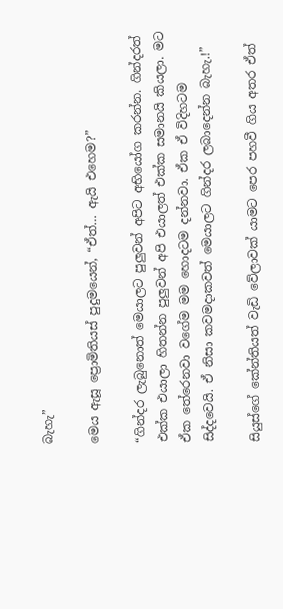බැහැ”

මෙය ඇසූ ප්‍රොමිතියස් පුදුමයෙන්, “ඒත්… ඇයි එහෙම?”

“ගින්දර ලැබුනොත් මෙයාලට පුලුවන් අපිට අභියෝග කරන්න. ගින්දරත් එක්ක එයාලා හිතන්න පුලුවන් අපි එයාලත් එක්ක සමානයි කියලා. මට ඒක තේරෙනවා වගේම මම හොදටම දන්නවා. ඒක ඒ විදිහටම සිද්දවෙයි. ඒ නිසා කවමදාකවත් මෙයාලට ගින්දර ලබාදෙන්න බැහැ.!”

සියුස්ගේ කේන්තියත් වැඩි වේලාවක් යාමට පෙර පහවී ගිය අතර ඒත්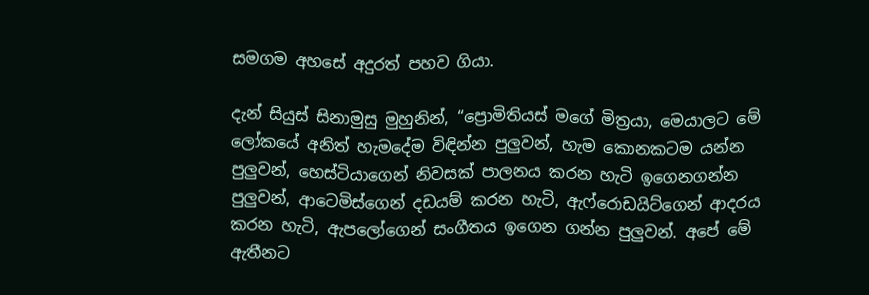සමගම අහසේ අදුරත් පහව ගියා.

දැන් සියුස් සිනාමුසු මුහුනින්, “ප්‍රොමිතියස් මගේ මිත්‍රයා, මෙයාලට මේ ලෝකයේ අනිත් හැමදේම විඳින්න පුලුවන්, හැම කොනකටම යන්න පුලුවන්, හෙස්ටියාගෙන් නිවසක් පාලනය කරන හැටි ඉගෙනගන්න පුලුවන්, ආටෙමිස්ගෙන් දඩයම් කරන හැටි, ඇෆ්රොඩයිට්ගෙන් ආදරය කරන හැටි, ඇපලෝගෙන් සංගීතය ඉගෙන ගන්න පුලුවන්. අපේ මේ ඇතීනට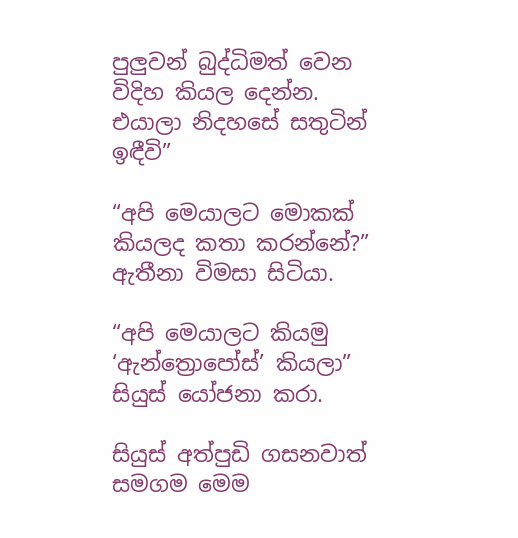පුලුවන් බුද්ධිමත් වෙන විදිහ කියල දෙන්න. එයාලා නිදහසේ සතුටින් ඉඳීවි”

“අපි මෙයාලට මොකක් කියලද කතා කරන්නේ?” ඇතීනා විමසා සිටියා.

“අපි මෙයාලට කියමු ‘ඇන්ත්‍රොපෝස්’ කියලා” සියුස් යෝජනා කරා.

සියුස් අත්පුඩි ගසනවාත් සමගම මෙම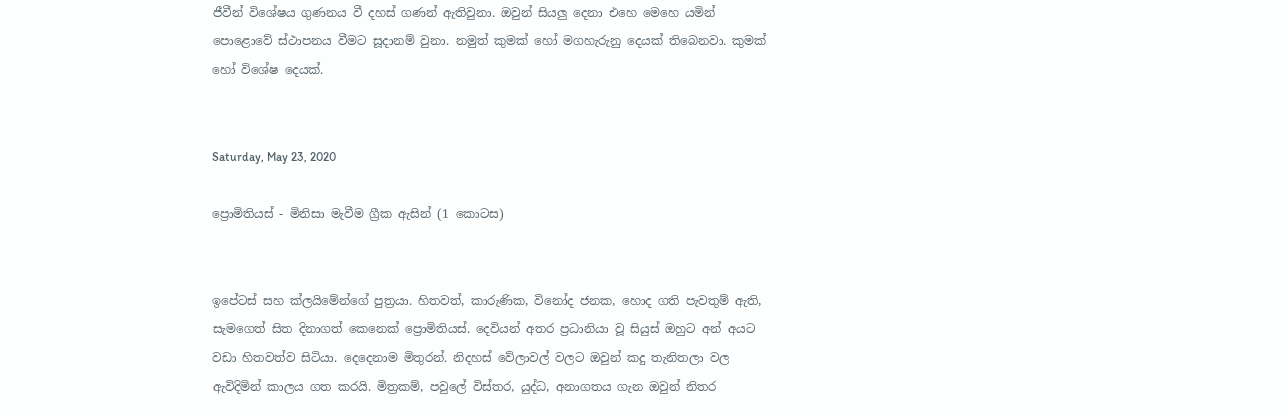ජීවීන් විශේෂය ගුණනය වී දහස් ගණන් ඇතිවුනා. ඔවුන් සියලු දෙනා එහෙ මෙහෙ යමින් පොළොවේ ස්ථාපනය වීමට සූදානම් වුනා. නමුත් කුමක් හෝ මගහැරුනු දෙයක් තිබෙනවා. කුමක් හෝ විශේෂ දෙයක්.


Saturday, May 23, 2020

ප්‍රොමිතියස් - මිනිසා මැවීම ග්‍රීක ඇසින් (1 කොටස)


ඉපේටස් සහ ක්ලයිමේන්ගේ පුත්‍රයා. හිතවත්, කාරුණික, විනෝද ජනක, හොද ගති පැවතුම් ඇති, සැමගෙත් සිත දිනාගත් කෙනෙක් ප්‍රොමිතියස්. දෙවියන් අතර ප්‍රධානියා වූ සියුස් ඔහුට අන් අයට වඩා හිතවත්ව සිටියා. දෙදෙනාම මිතුරන්. නිදහස් වේලාවල් වලට ඔවුන් කදු තැනිතලා වල ඇවිදිමින් කාලය ගත කරයි. මිත්‍රකම්, පවුලේ විස්තර, යුද්ධ, අනාගතය ගැන ඔවුන් නිතර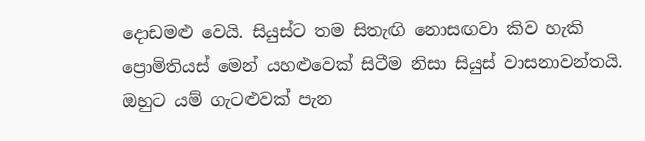දොඩමළු වෙයි. සියුස්ට තම සිතැඟි නොසඟවා කිව හැකි ප්‍රොමිතියස් මෙන් යහළුවෙක් සිටීම නිසා සියුස් වාසනාවන්තයි. ඔහුට යම් ගැටළුවක් පැන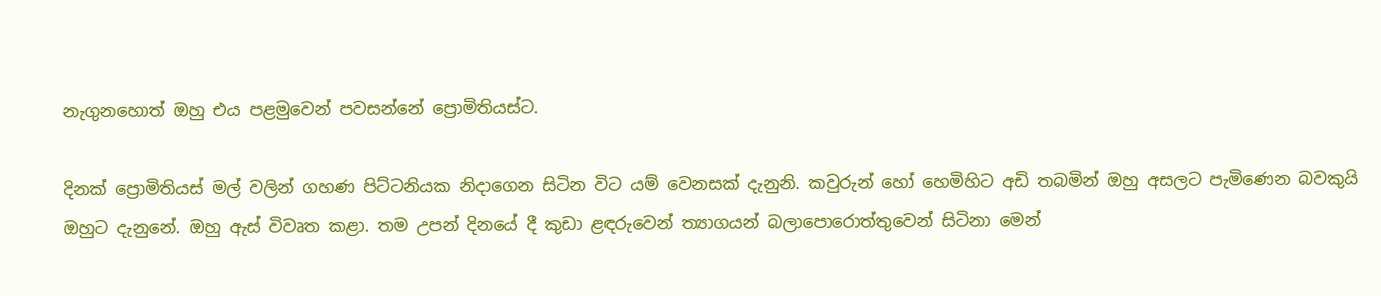නැගුනහොත් ඔහු එය පළමුවෙන් පවසන්නේ ප්‍රොමිතියස්ට.

දිනක් ප්‍රොමිතියස් මල් වලින් ගහණ පිට්ටනියක නිදාගෙන සිටින විට යම් වෙනසක් දැනුනි. කවුරුන් හෝ හෙමිහිට අඩි තබමින් ඔහු අසලට පැමිණෙන බවකුයි ඔහුට දැනුනේ. ඔහු ඇස් විවෘත කළා. තම උපන් දිනයේ දී කුඩා ළඳරුවෙන් ත්‍යාගයන් බලාපොරොත්තුවෙන් සිටිනා මෙන්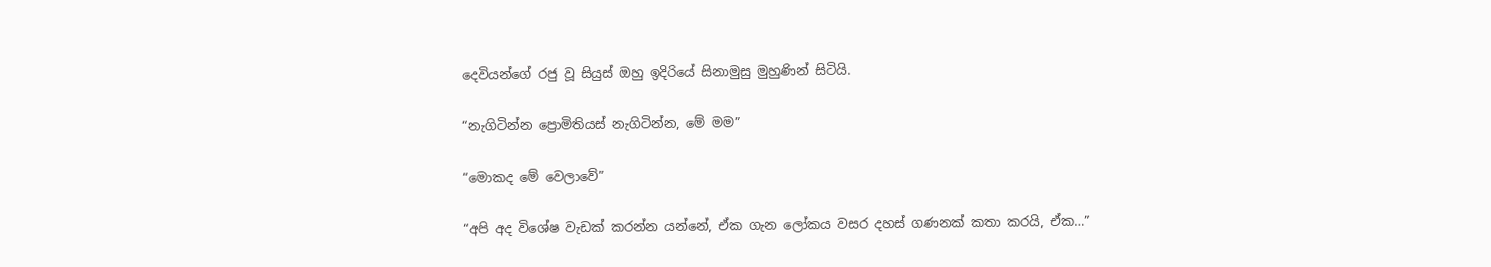දෙවියන්ගේ රජු වූ සියුස් ඔහු ඉදිරියේ සිනාමුසු මුහුණින් සිටියි.

“නැගිටින්න ප්‍රොමිතියස් නැගිටින්න, මේ මම”

“මොකද මේ වෙලාවේ”

“අපි අද විශේෂ වැඩක් කරන්න යන්නේ, ඒක ගැන ලෝකය වසර දහස් ගණනක් කතා කරයි, ඒක…”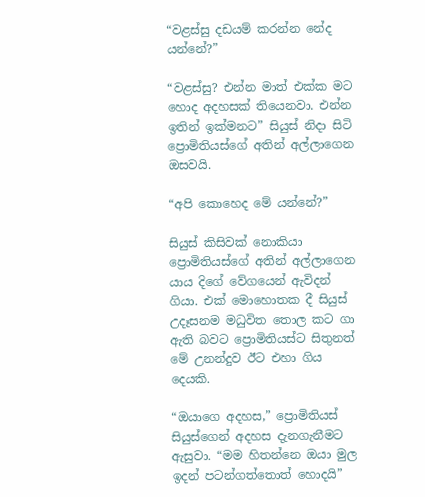“වළස්සු දඩයම් කරන්න නේද යන්නේ?”

“වළස්සු? එන්න මාත් එක්ක මට හොද අදහසක් තියෙනවා. එන්න ඉතින් ඉක්මනට” සියුස් නිදා සිටි ප්‍රොමිතියස්ගේ අතින් අල්ලාගෙන ඔසවයි.

“අපි කොහෙද මේ යන්නේ?”

සියුස් කිසිවක් නොකියා ප්‍රොමිතියස්ගේ අතින් අල්ලාගෙන යාය දිගේ වේගයෙන් ඇවිදන් ගියා. එක් මොහොතක දී සියුස් උදෑසනම මධුවිත තොල කට ගා ඇති බවට ප්‍රොමිතියස්ට සිතුනත් මේ උනන්දුව ඊට එහා ගිය දෙයකි.

“ඔයාගෙ අදහස,” ප්‍රොමිතියස් සියුස්ගෙන් අදහස දැනගැනීමට ඇසුවා. “මම හිතන්නෙ ඔයා මුල ඉදන් පටන්ගත්තොත් හොදයි”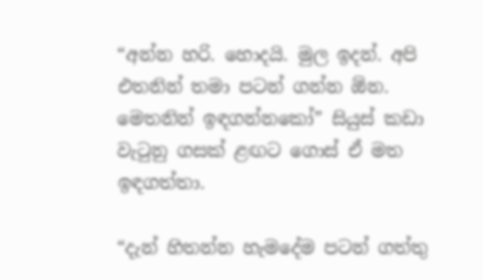“අන්න හරි. හොදයි. මුල ඉදන්. අපි එතනින් තමා පටන් ගන්න ඕන. මෙතනින් ඉඳගන්නකෝ” සියුස් කඩා වැටුනු ගසක් ළඟට ගොස් ඒ මත ඉඳගත්තා.

“දැන් හිතන්න හැමදේම පටන් ගත්තු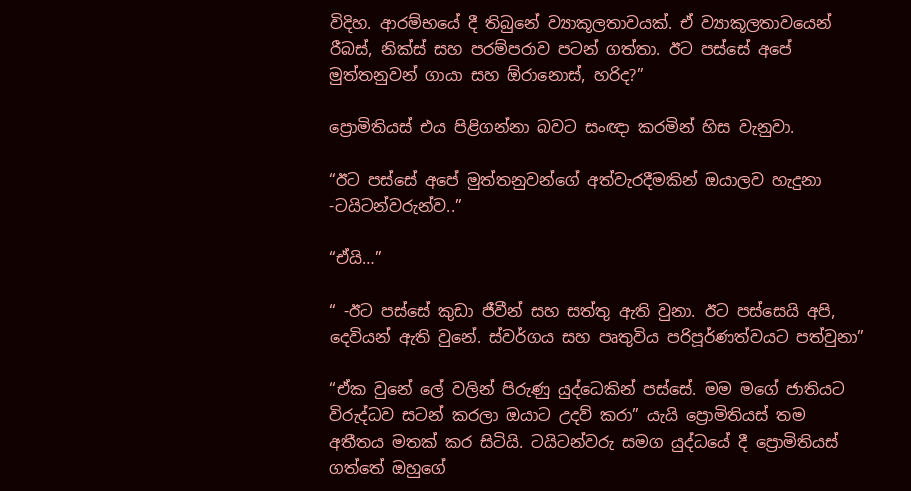විදිහ. ආරම්භයේ දී තිබුනේ ව්‍යාකූලතාවයක්. ඒ ව්‍යාකූලතාවයෙන් රීබස්, නික්ස් සහ පරම්පරාව පටන් ගත්තා. ඊට පස්සේ අපේ මුත්තනුවන් ගායා සහ ඕරානොස්, හරිද?”

ප්‍රොමිතියස් එය පිළිගන්නා බවට සංඥා කරමින් හිස වැනුවා.

“ඊට පස්සේ අපේ මුත්තනුවන්ගේ අත්වැරදීමකින් ඔයාලව හැදුනා -ටයිටන්වරුන්ව..”

“ඒයි…”

“ -ඊට පස්සේ කුඩා ජීවීන් සහ සත්තු ඇති වුනා. ඊට පස්සෙයි අපි, දෙවියන් ඇති වුනේ. ස්වර්ගය සහ පෘතුවිය පරිපූර්ණත්වයට පත්වුනා”

“ඒක වුනේ ලේ වලින් පිරුණු යුද්ධෙකින් පස්සේ. මම මගේ ජාතියට විරුද්ධව සටන් කරලා ඔයාට උදව් කරා” යැයි ප්‍රොමිතියස් තම අතීතය මතක් කර සිටියි. ටයිටන්වරු සමග යුද්ධයේ දී ප්‍රොමිතියස් ගත්තේ ඔහුගේ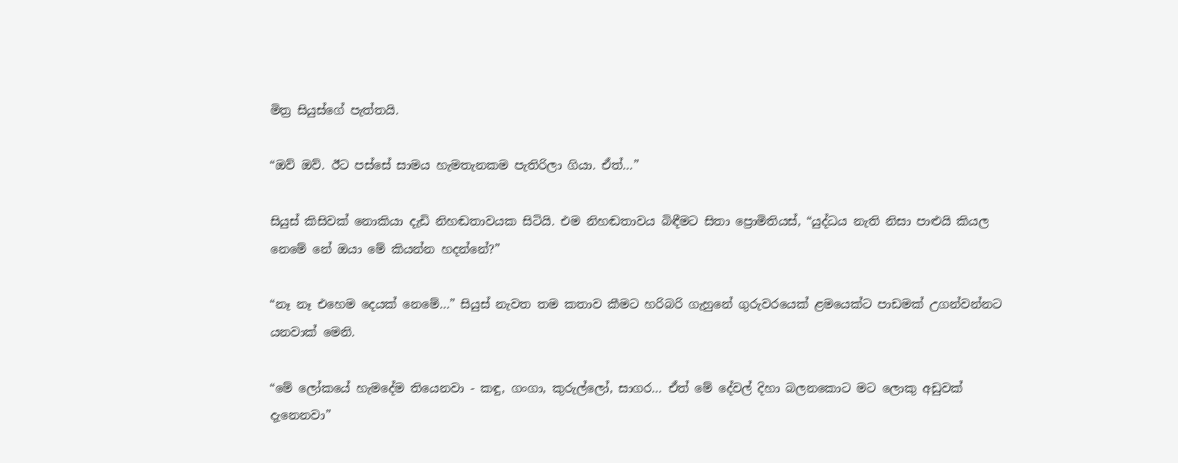මිත්‍ර සියුස්ගේ පැත්තයි.

“ඔව් ඔව්. ඊට පස්සේ සාමය හැමතැනකම පැතිරිලා ගියා. ඒත්…”

සියුස් කිසිවක් නොකියා දැඩි නිහඬතාවයක සිටියි. එම නිහඬතාවය බිඳීමට සිතා ප්‍රොමිතියස්, “යුද්ධය නැති නිසා පාළුයි කියල නෙමේ නේ ඔයා මේ කියන්න හදන්නේ?”

“නෑ නෑ එහෙම දෙයක් නෙමේ…” සියුස් නැවත තම කතාව කීමට හරිබරි ගැහුනේ ගුරුවරයෙක් ළමයෙක්ට පාඩමක් උගන්වන්නට යනවාක් මෙනි.

“මේ ලෝකයේ හැමදේම තියෙනවා - කඳු, ගංගා, කුරුල්ලෝ, සාගර… ඒත් මේ දේවල් දිහා බලනකොට මට ලොකු අඩුවක් දැනෙනවා”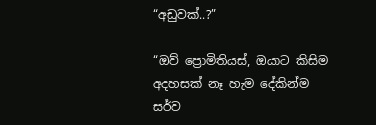“අඩුවක්..?”

“ඔව් ප්‍රොමිතියස්, ඔයාට කිසිම අදහසක් නෑ හැම දේකින්ම සර්ව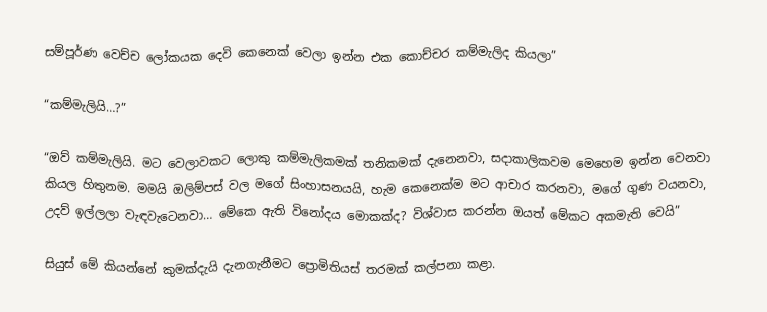සම්පූර්ණ වෙච්ච ලෝකයක දෙවි කෙනෙක් වෙලා ඉන්න එක කොච්චර කම්මැලිද කියලා”

“කම්මැලියි…?”

“ඔව් කම්මැලියි. මට වෙලාවකට ලොකු කම්මැලිකමක් තනිකමක් දැනෙනවා, සදාකාලිකවම මෙහෙම ඉන්න වෙනවා කියල හිතුනම. මමයි ඔලිම්පස් වල මගේ සිංහාසනයයි, හැම කෙනෙක්ම මට ආචාර කරනවා, මගේ ගුණ වයනවා, උදව් ඉල්ලලා වැඳවැටෙනවා… මේකෙ ඇති විනෝදය මොකක්ද? විශ්වාස කරන්න ඔයත් මේකට අකමැති වෙයි”

සියුස් මේ කියන්නේ කුමක්දැයි දැනගැනීමට ප්‍රොමිතියස් තරමක් කල්පනා කළා.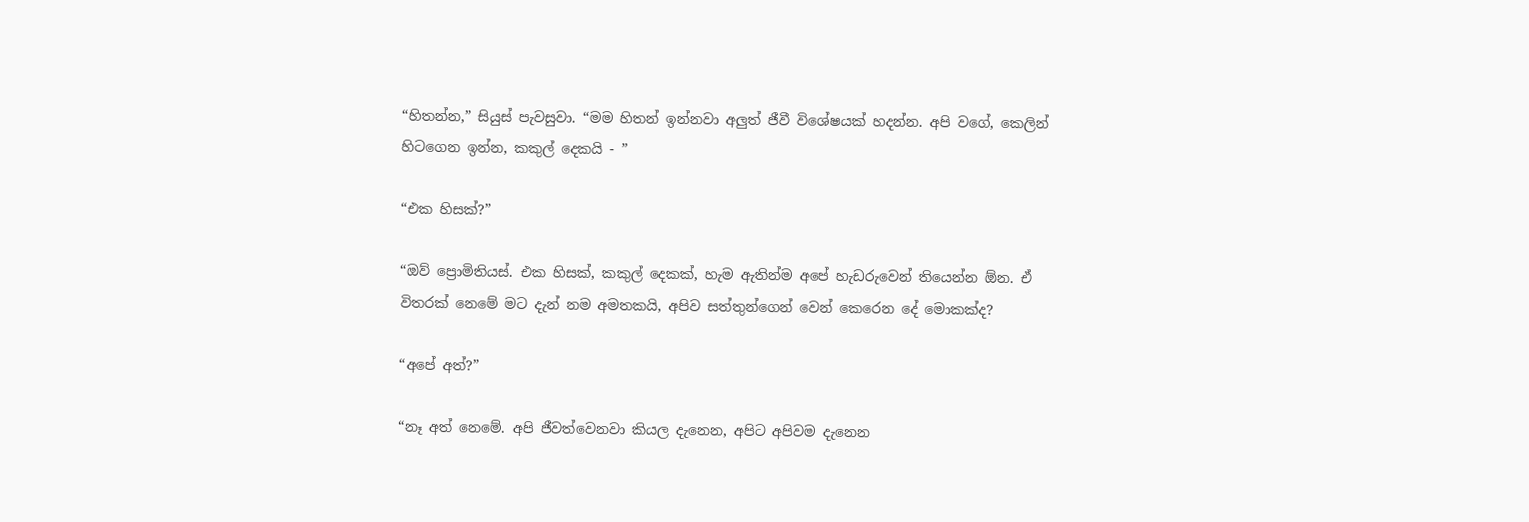“හිතන්න,” සියුස් පැවසුවා. “මම හිතන් ඉන්නවා අලුත් ජීවී විශේෂයක් හදන්න. අපි වගේ, කෙලින් හිටගෙන ඉන්න, කකුල් දෙකයි - ”

“එක හිසක්?”

“ඔව් ප්‍රොමිතියස්. එක හිසක්, කකුල් දෙකක්, හැම ඇතින්ම අපේ හැඩරුවෙන් තියෙන්න ඕන. ඒ විතරක් නෙමේ මට දැන් නම අමතකයි, අපිව සත්තුන්ගෙන් වෙන් කෙරෙන දේ මොකක්ද?

“අපේ අත්?”

“නෑ අත් නෙමේ. අපි ජීවත්වෙනවා කියල දැනෙන, අපිට අපිවම දැනෙන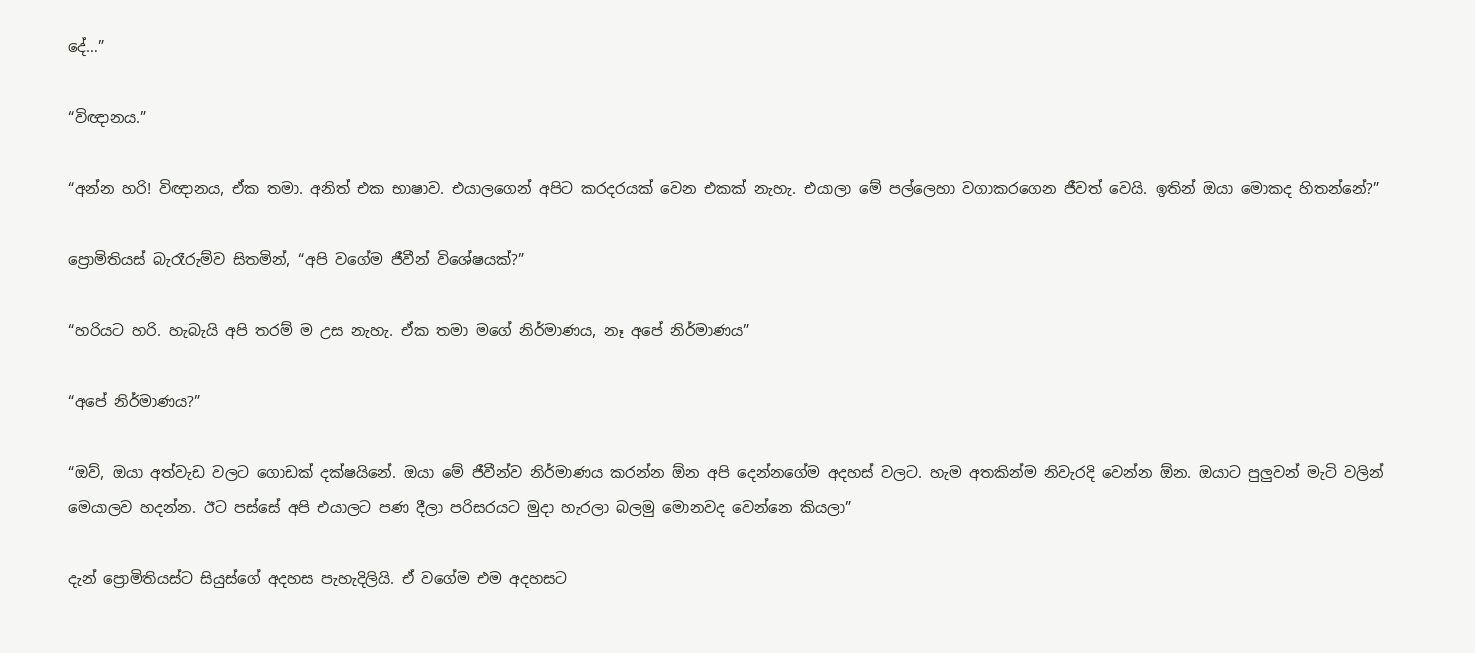දේ…”

“විඥානය.”

“අන්න හරි! විඥානය, ඒක තමා. අනිත් එක භාෂාව. එයාලගෙන් අපිට කරදරයක් වෙන එකක් නැහැ. එයාලා මේ පල්ලෙහා වගාකරගෙන ජීවත් වෙයි. ඉතින් ඔයා මොකද හිතන්නේ?”

ප්‍රොමිතියස් බැරෑරුම්ව සිතමින්, “අපි වගේම ජීවීන් විශේෂයක්?”

“හරියට හරි. හැබැයි අපි තරම් ම උස නැහැ. ඒක තමා මගේ නිර්මාණය, නෑ අපේ නිර්මාණය”

“අපේ නිර්මාණය?”

“ඔව්, ඔයා අත්වැඩ වලට ගොඩක් දක්ෂයිනේ. ඔයා මේ ජීවීන්ව නිර්මාණය කරන්න ඕන අපි දෙන්නගේම අදහස් වලට. හැම අතකින්ම නිවැරදි වෙන්න ඕන. ඔයාට පුලුවන් මැටි වලින් මෙයාලව හදන්න. ඊට පස්සේ අපි එයාලට පණ දීලා පරිසරයට මුදා හැරලා බලමු මොනවද වෙන්නෙ කියලා”

දැන් ප්‍රොමිතියස්ට සියුස්ගේ අදහස පැහැදිලියි. ඒ වගේම එම අදහසට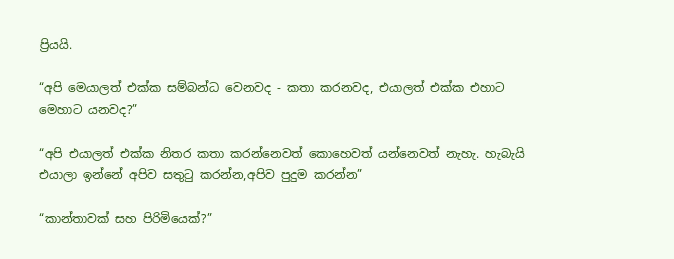ප්‍රියයි.

“අපි මෙයාලත් එක්ක සම්බන්ධ වෙනවද - කතා කරනවද, එයාලත් එක්ක එහාට මෙහාට යනවද?”

“අපි එයාලත් එක්ක නිතර කතා කරන්නෙවත් කොහෙවත් යන්නෙවත් නැහැ. හැබැයි එයාලා ඉන්නේ අපිව සතුටු කරන්න,අපිව පුදුම කරන්න”

“කාන්තාවක් සහ පිරිමියෙක්?”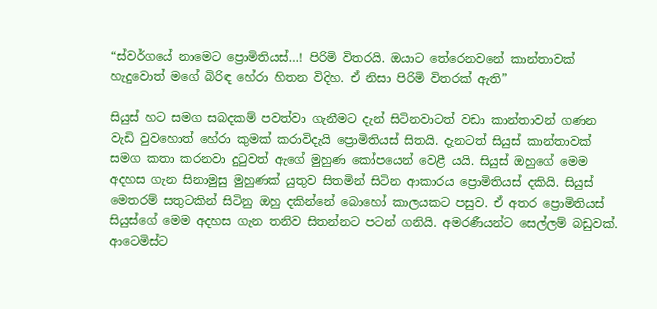“ස්වර්ගයේ නාමෙට ප්‍රොමිතියස්…! පිරිමි විතරයි. ඔයාට තේරෙනවනේ කාන්තාවක් හැදුවොත් මගේ බිරිඳ හේරා හිතන විදිහ. ඒ නිසා පිරිමි විතරක් ඇති”

සියුස් හට සමග සබදකම් පවත්වා ගැනීමට දැන් සිටිනවාටත් වඩා කාන්තාවන් ගණන වැඩි වුවහොත් හේරා කුමක් කරාවිදැයි ප්‍රොමිතියස් සිතයි. දැනටත් සියුස් කාන්තාවක් සමග කතා කරනවා දුටුවත් ඇගේ මුහුණ කෝපයෙන් වෙළී යයි. සියුස් ඔහුගේ මෙම අදහස ගැන සිනාමුසු මුහුණක් යුතුව සිතමින් සිටින ආකාරය ප්‍රොමිතියස් දකියි. සියුස් මෙතරම් සතුටකින් සිටිනු ඔහු දකින්නේ බොහෝ කාලයකට පසුව. ඒ අතර ප්‍රොමිතියස් සියුස්ගේ මෙම අදහස ගැන තනිව සිතන්නට පටන් ගනියි. අමරණීයන්ට සෙල්ලම් බඩුවක්. ආටෙමිස්ට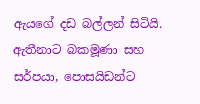ඇයගේ දඩ බල්ලන් සිටියි. ඇතීනාට බකමූණා සහ සර්පයා, පොසයිඩන්ට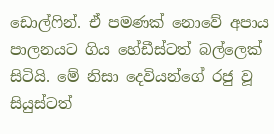ඩොල්ෆින්. ඒ පමණක් නොවේ අපාය පාලනයට ගිය හේඩීස්ටත් බල්ලෙක් සිටියි. මේ නිසා දෙවියන්ගේ රජු වූ සියුස්ටත්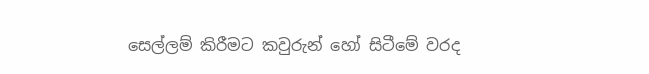සෙල්ලම් කිරීමට කවුරුන් හෝ සිටීමේ වරද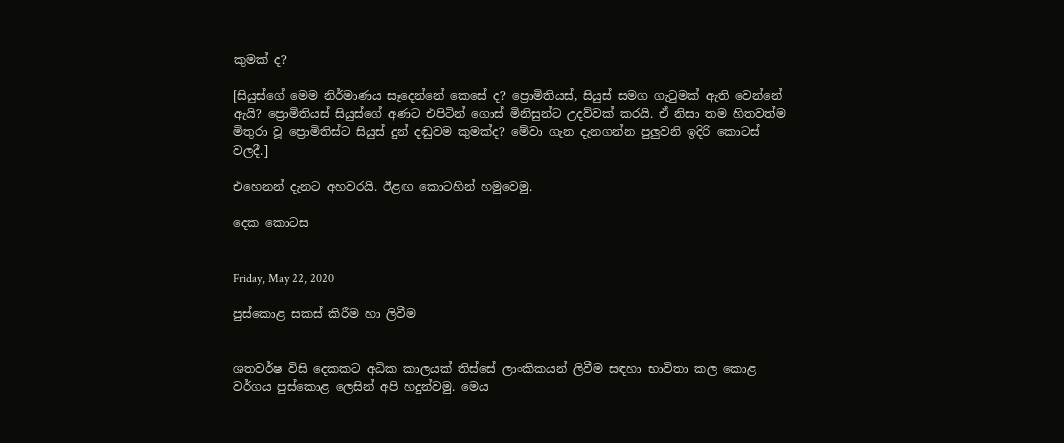කුමක් ද?

[සියුස්ගේ මෙම නිර්මාණය සෑදෙන්නේ කෙසේ ද? ප්‍රොමිතියස්, සියුස් සමග ගැටුමක් ඇති වෙන්නේ ඇයි? ප්‍රොමිතියස් සියුස්ගේ අණට එපිටින් ගොස් මිනිසුන්ට උදව්වක් කරයි. ඒ නිසා තම හිතවත්ම මිතුරා වූ ප්‍රොමිතිස්ට සියුස් දුන් දඬුවම කුමක්ද? මේවා ගැන දැනගන්න පුලුවනි ඉදිරි කොටස් වලදී.]

එහෙනන් දැනට අහවරයි. ඊළඟ කොටහින් හමුවෙමු.

දෙක කොටස


Friday, May 22, 2020

පුස්කොළ සකස් කිරීම හා ලිවීම


ශතවර්ෂ විසි දෙකකට අධික කාලයක් තිස්සේ ලාංකිකයන් ලිවීම සඳහා භාවිතා කල කොළ වර්ගය පුස්කොළ ලෙසින් අපි හදුන්වමු. මෙය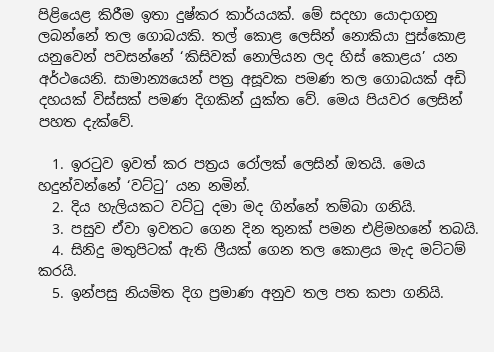පිළියෙළ කිරීම ඉතා දුෂ්කර කාර්යයක්. මේ සදහා යොදාගනු ලබන්නේ තල ගොබයකි. තල් කොළ ලෙසින් නොකියා පුස්කොළ යනුවෙන් පවසන්නේ ‘කිසිවක් නොලියන ලද හිස් කොළය’ යන අර්ථයෙනි. සාමාන්‍යයෙන් පත්‍ර අසූවක පමණ තල ගොබයක් අඩි දහයක් විස්සක් පමණ දිගකින් යුක්ත වේ. මෙය පියවර ලෙසින් පහත දැක්වේ.

  1. ඉරටුව ඉවත් කර පත්‍රය රෝලක් ලෙසින් ඔතයි. මෙය හදුන්වන්නේ ‘වට්ටු’ යන නමින්.
  2. දිය හැලියකට වට්ටු දමා මද ගින්නේ තම්බා ගනියි.
  3. පසුව ඒවා ඉවතට ගෙන දින තුනක් පමන එළිමහනේ තබයි.
  4. සිනිදු මතුපිටක් ඇති ලීයක් ගෙන තල කොළය මැද මට්ටම් කරයි.
  5. ඉන්පසු නියමිත දිග ප්‍රමාණ අනුව තල පත කපා ගනියි.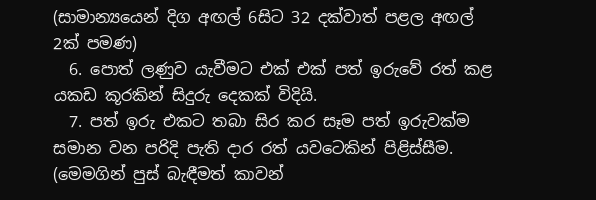(සාමාන්‍යයෙන් දිග අඟල් 6සිට 32 දක්වාත් පළල අඟල් 2ක් පමණ)
  6. පොත් ලණුව යැවීමට එක් එක් පත් ඉරුවේ රත් කළ යකඩ කූරකින් සිදුරු දෙකක් විදියි.
  7. පත් ඉරු එකට තබා සිර කර සෑම පත් ඉරුවක්ම සමාන වන පරිදි පැති දාර රත් යවටෙකින් පිළිස්සීම. (මෙමගින් පුස් බැඳීමත් කාවන්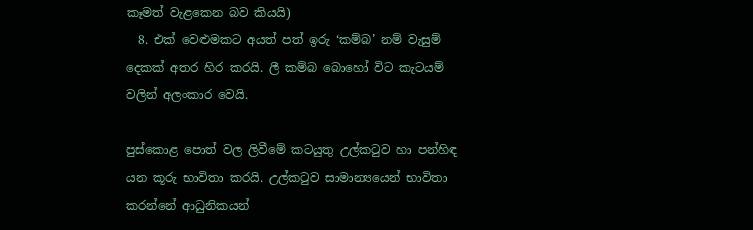කෑමත් වැළකෙන බව කියයි)
  8. එක් වෙළුමකට අයත් පත් ඉරු ‘කම්බ’ නම් වැසුම් දෙකක් අතර හිර කරයි. ලී කම්බ බොහෝ විට කැටයම් වලින් අලංකාර වෙයි.

පුස්කොළ පොත් වල ලිවීමේ කටයුතු උල්කටුව හා පන්හිඳ යන කූරු භාවිතා කරයි. උල්කටුව සාමාන්‍යයෙන් භාවිතා කරන්නේ ආධුනිකයන්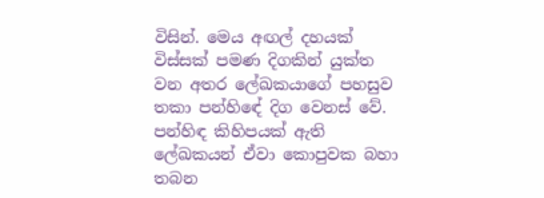විසින්. මෙය අඟල් දහයක් විස්සක් පමණ දිගකින් යුක්ත වන අතර ලේඛකයාගේ පහසුව තකා පන්හිඳේ දිග වෙනස් වේ. පන්හිඳ කිහිපයක් ඇති ලේඛකයන් ඒවා කොපුවක බහා තබන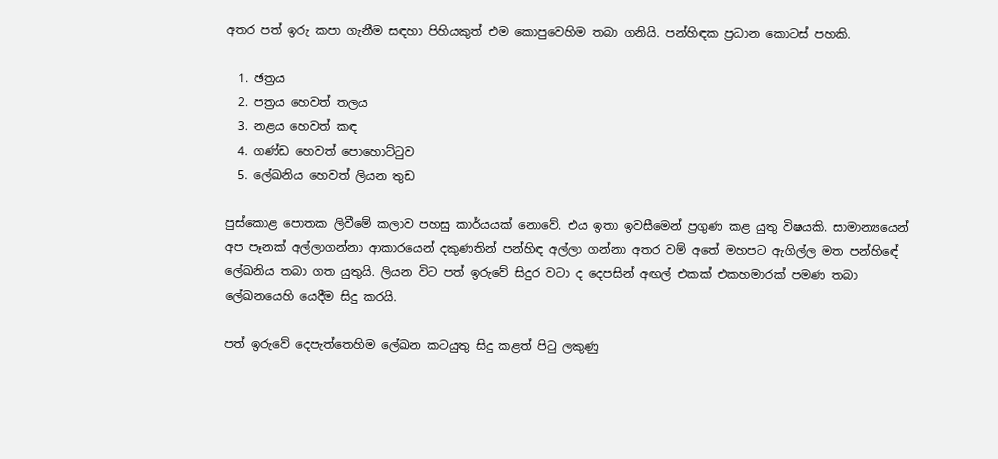අතර පත් ඉරු කපා ගැනීම සඳහා පිහියකුත් එම කොපුවෙහිම තබා ගනියි. පන්හිඳක ප්‍රධාන කොටස් පහකි.

  1. ඡත්‍රය
  2. පත්‍රය හෙවත් තලය
  3. නළය හෙවත් කඳ
  4. ගණ්ඩ හෙවත් පොහොට්ටුව
  5. ලේඛනිය හෙවත් ලියන තුඩ

පුස්කොළ පොතක ලිවීමේ කලාව පහසු කාර්යයක් නොවේ. එය ඉතා ඉවසීමෙන් ප්‍රගුණ කළ යුතු විෂයකි. සාමාන්‍යයෙන් අප පෑනක් අල්ලාගන්නා ආකාරයෙන් දකුණතින් පන්හිඳ අල්ලා ගන්නා අතර වම් අතේ මහපට ඇගිල්ල මත පන්හිඳේ ලේඛනිය තබා ගත යුතුයි. ලියන විට පත් ඉරුවේ සිදුර වටා ද දෙපසින් අඟල් එකක් එකහමාරක් පමණ තබා ලේඛනයෙහි යෙදීම සිදු කරයි.

පත් ඉරුවේ දෙපැත්තෙහිම ලේඛන කටයුතු සිදු කළත් පිටු ලකුණු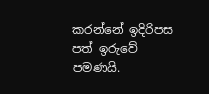කරන්නේ ඉදිරිපස පත් ඉරුවේ පමණයි.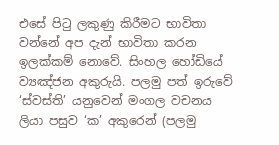එසේ පිටු ලකුණු කිරීමට භාවිතා වන්නේ අප දැන් භාවිතා කරන ඉලක්කම් නොවේ. සිංහල හෝඩියේ ව්‍යඤ්ජන අකුරුයි. පලමු පත් ඉරුවේ ‘ස්වස්ති’ යනුවෙන් මංගල වචනය ලියා පසුව ‘ක’ අකුරෙන් (පලමු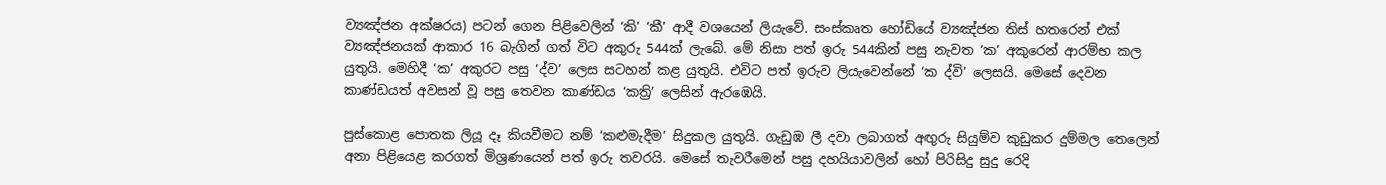ව්‍යඤ්ජන අක්ෂරය) පටන් ගෙන පිළිවෙලින් ‘කි’ ‘කී’ ආදී වශයෙන් ලියැවේ. සංස්කෘත හෝඩියේ ව්‍යඤ්ජන තිස් හතරෙන් එක් ව්‍යඤ්ජනයක් ආකාර 16 බැගින් ගත් විට අකුරු 544ක් ලැබේ. මේ නිසා පත් ඉරු 544කින් පසු නැවත ‘ක’ අකුරෙන් ආරම්භ කල යුතුයි. මෙහිදී ‘ක’ අකුරට පසු ‘ද්ව’ ලෙස සටහන් කළ යුතුයි. එවිට පත් ඉරුව ලියැවෙන්නේ ‘ක ද්වි’ ලෙසයි. මෙසේ දෙවන කාණ්ඩයත් අවසන් වූ පසු තෙවන කාණ්ඩය ‘කත්‍රි’ ලෙසින් ඇරඹෙයි.

පුස්කොළ පොතක ලියූ දෑ කියවීමට නම් ‘කළුමැදීම’ සිදුකල යුතුයි. ගැඩුඹ ලී දවා ලබාගත් අඟුරු සියුම්ව කුඩුකර දුම්මල තෙලෙන් අනා පිළියෙළ කරගත් මිශ්‍රණයෙන් පත් ඉරු තවරයි. මෙසේ තැවරීමෙන් පසු දහයියාවලින් හෝ පිරිසිදු සුදු රෙදි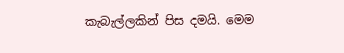කැබැල්ලකින් පිස දමයි. මෙම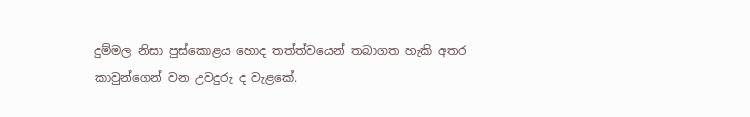දුම්මල නිසා පුස්කොළය හොද තත්ත්වයෙන් තබාගත හැකි අතර කාවුන්ගෙන් වන උවදුරු ද වැළකේ.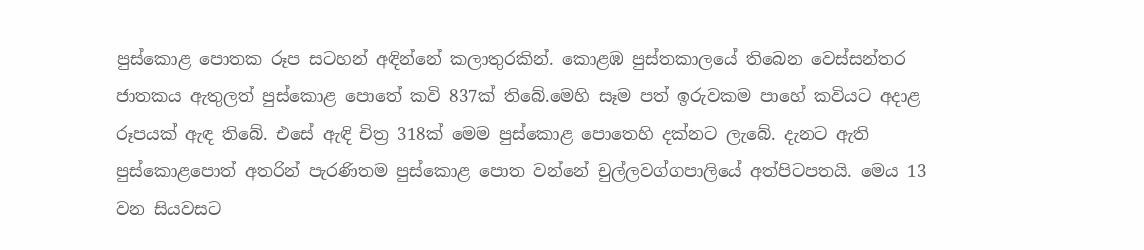පුස්කොළ පොතක රූප සටහන් අඳින්නේ කලාතුරකින්. කොළඹ පුස්තකාලයේ තිබෙන වෙස්සන්තර ජාතකය ඇතුලත් පුස්කොළ පොතේ කවි 837ක් තිබේ.මෙහි සෑම පත් ඉරුවකම පාහේ කවියට අදාළ රූපයක් ඇඳ තිබේ. එසේ ඇඳි චිත්‍ර 318ක් මෙම පුස්කොළ පොතෙහි දක්නට ලැබේ. දැනට ඇති පුස්කොළපොත් අතරින් පැරණිතම පුස්කොළ පොත වන්නේ චුල්ලවග්ගපාලියේ අත්පිටපතයි. මෙය 13 වන සියවසට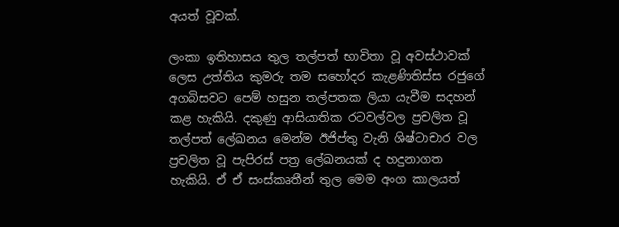අයත් වූවක්.

ලංකා ඉතිහාසය තුල තල්පත් භාවිතා වූ අවස්ථාවක් ලෙස උත්තිය කුමරු තම සහෝදර කැළණිතිස්ස රජුගේ අගබිසවට පෙම් හසුන තල්පතක ලියා යැවීම සදහන් කළ හැකියි. දකුණු ආසියාතික රටවල්වල ප්‍රචලිත වූ තල්පත් ලේඛනය මෙන්ම ඊජිප්තු වැනි ශිෂ්ටාචාර වල ප්‍රචලිත වූ පැපිරස් පත්‍ර ලේඛනයක් ද හදුනාගත හැකියි. ඒ ඒ සංස්කෘතීන් තුල මෙම අංග කාලයත්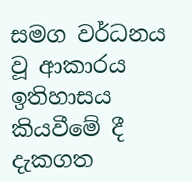සමග වර්ධනය වූ ආකාරය ඉතිහාසය කියවීමේ දී දැකගත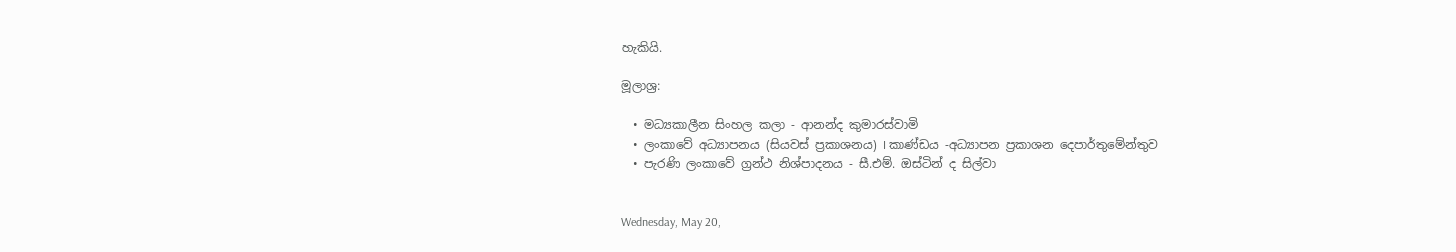හැකියි.

මූලාශ්‍ර:

  • මධ්‍යකාලීන සිංහල කලා - ආනන්ද කුමාරස්වාමි
  • ලංකාවේ අධ්‍යාපනය (සියවස් ප්‍රකාශනය) I කාණ්ඩය -අධ්‍යාපන ප්‍රකාශන දෙපාර්තුමේන්තුව
  • පැරණි ලංකාවේ ග්‍රන්ථ නිශ්පාදනය - සී.එම්. ඔස්ටින් ද සිල්වා


Wednesday, May 20,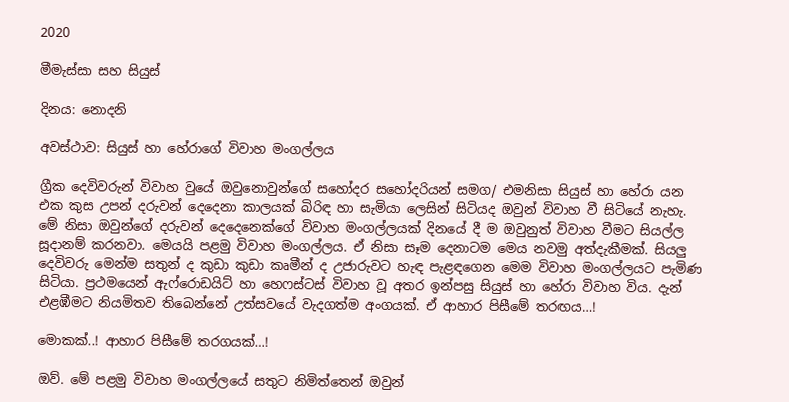2020

මීමැස්සා සහ සියුස්

දිනය: නොදනි

අවස්ථාව: සියුස් හා හේරාගේ විවාහ මංගල්ලය

ග්‍රීක දෙවිවරුන් විවාහ වුයේ ඔවුනොවුන්ගේ සහෝදර සහෝදරියන් සමග/ එමනිසා සියුස් හා හේරා යන එක කුස උපන් දරුවන් දෙදෙනා කාලයක් බිරිඳ හා සැමියා ලෙසින් සිටියද ඔවුන් විවාහ වී සිටියේ නැහැ. මේ නිසා ඔවුන්ගේ දරුවන් දෙදෙනෙක්ගේ විවාහ මංගල්ලයක් දිනයේ දී ම ඔවුනුත් විවාහ වීමට සියල්ල සූදානම් කරනවා. මෙයයි පළමු විවාහ මංගල්ලය. ඒ නිසා සෑම දෙනාටම මෙය නවමු අත්දැකීමක්. සියලු දෙවිවරු මෙන්ම සතුන් ද කුඩා කුඩා කෘමීන් ද උජාරුවට හැඳ පැළඳගෙන මෙම විවාහ මංගල්ලයට පැමිණ සිටියා. ප්‍රථමයෙන් ඇෆ්රොඩයිට් හා හෙෆස්ටස් විවාහ වූ අතර ඉන්පසු සියුස් හා හේරා විවාහ විය. දැන් එළඹීමට නියමිතව තිබෙන්නේ උත්සවයේ වැදගත්ම අංගයක්. ඒ ආහාර පිසීමේ තරඟය…!

මොකක්..! ආහාර පිසීමේ තරගයක්…!

ඔව්. මේ පළමු විවාහ මංගල්ලයේ සතුට නිමිත්තෙන් ඔවුන්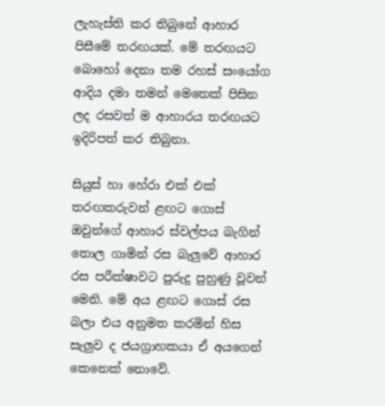ලැහැස්ති කර තිබුනේ ආහාර පිසීමේ තරඟයක්. මේ තරඟයට බොහෝ දෙනා තම රහස් සංයෝග ආදිය දමා තමන් මෙතෙක් පිසින ලද රසවත් ම ආහාරය තරඟයට ඉදිරිපත් කර තිබුනා.

සියුස් හා හේරා එක් එක් තරඟකරුවන් ළඟට ගොස් ඔවුන්ගේ ආහාර ස්වල්පය බැගින් තොල ගාමින් රස බැලුවේ ආහාර රස පරීක්ෂාවට පුරුදු පුහුණු වූවන් මෙනි. මේ අය ළඟට ගොස් රස බලා එය අනුමත කරමින් හිස සැලුව ද ජයග්‍රාහකයා ඒ අයගෙන් කෙනෙක් නොවේ.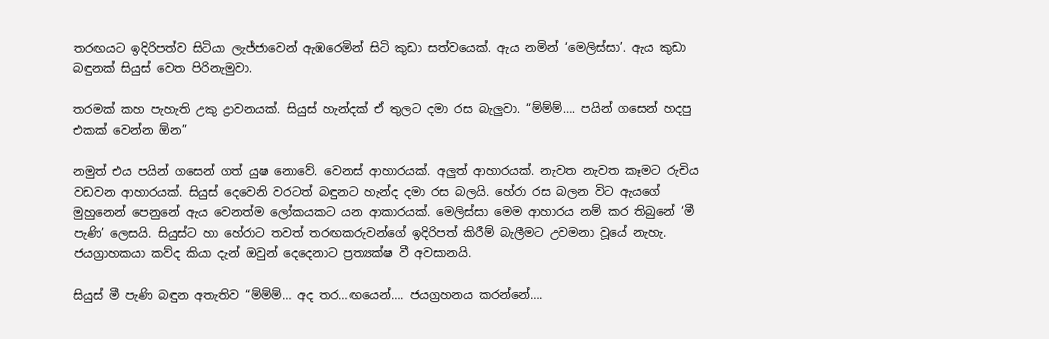තරඟයට ඉදිරිපත්ව සිටියා ලැජ්ජාවෙන් ඇඹරෙමින් සිටි කුඩා සත්වයෙක්. ඇය නමින් ‘මෙලිස්සා’. ඇය කුඩා බඳුනක් සියුස් වෙත පිරිනැමුවා.

තරමක් කහ පැහැති උකු ද්‍රාවනයක්. සියුස් හැන්දක් ඒ තුලට දමා රස බැලුවා. “ම්ම්ම්…. පයින් ගසෙන් හදපු එකක් වෙන්න ඕන”

නමුත් එය පයින් ගසෙන් ගත් යුෂ නොවේ. වෙනස් ආහාරයක්. අලුත් ආහාරයක්. නැවත නැවත කෑමට රුචිය වඩවන ආහාරයක්. සියුස් දෙවෙනි වරටත් බඳුනට හැන්ද දමා රස බලයි. හේරා රස බලන විට ඇයගේ මුහුනෙන් පෙනුනේ ඇය වෙනත්ම ලෝකයකට යන ආකාරයක්. මෙලිස්සා මෙම ආහාරය නම් කර තිබුනේ ‘මී පැණි’ ලෙසයි. සියුස්ට හා හේරාට තවත් තරඟකරුවන්ගේ ඉදිරිපත් කිරීම් බැලීමට උවමනා වූයේ නැහැ. ජයග්‍රාහකයා කව්ද කියා දැන් ඔවුන් දෙදෙනාට ප්‍රත්‍යක්ෂ වී අවසානයි.

සියුස් මී පැණි බඳුන අතැතිව “ම්ම්ම්… අද තර…ඟයෙන්…. ජයග්‍රහනය කරන්නේ….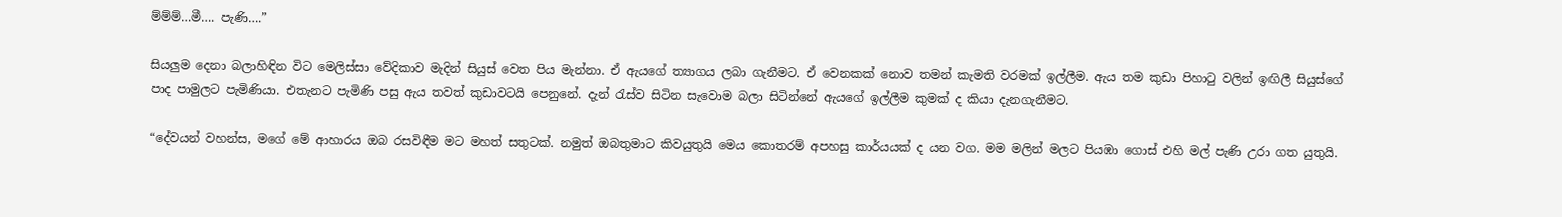ම්ම්ම්…මී…. පැණි….”

සියලුම දෙනා බලාහිඳින විට මෙලිස්සා වේදිකාව මැදින් සියුස් වෙත පිය මැන්නා. ඒ ඇයගේ ත්‍යාගය ලබා ගැනීමට. ඒ වෙනකක් නොව තමන් කැමති වරමක් ඉල්ලීම. ඇය තම කුඩා පිහාටු වලින් ඉඟිලී සියුස්ගේ පාද පාමුලට පැමිණියා. එතැනට පැමිණි පසු ඇය තවත් කුඩාවටයි පෙනුනේ. දැන් රැස්ව සිටින සැවොම බලා සිටින්නේ ඇයගේ ඉල්ලීම කුමක් ද කියා දැනගැනීමට.

“දේවයන් වහන්ස, මගේ මේ ආහාරය ඔබ රසවිඳීම මට මහත් සතුටක්. නමුත් ඔබතුමාට කිවයුතුයි මෙය කොතරම් අපහසු කාර්යයක් ද යන වග. මම මලින් මලට පියඹා ගොස් එහි මල් පැණි උරා ගත යුතුයි.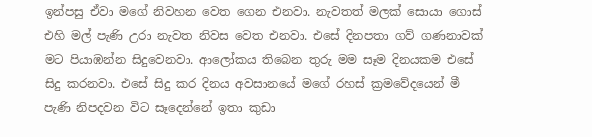ඉන්පසු ඒවා මගේ නිවහන වෙත ගෙන එනවා. නැවතත් මලක් සොයා ගොස් එහි මල් පැණි උරා නැවත නිවස වෙත එනවා. එසේ දිනපතා ගව් ගණනාවක් මට පියාඹන්න සිදුවෙනවා. ආලෝකය තිබෙන තුරු මම සෑම දිනයකම එසේ සිදු කරනවා. එසේ සිදු කර දිනය අවසානයේ මගේ රහස් ක්‍රමවේදයෙන් මී පැණි නිපදවන විට සෑදෙන්නේ ඉතා කුඩා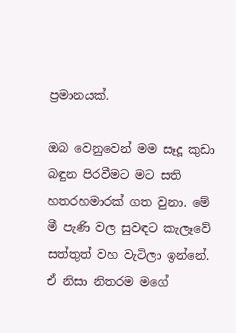ප්‍රමානයක්.

ඔබ වෙනුවෙන් මම සෑදූ කුඩා බඳුන පිරවීමට මට සති හතරහමාරක් ගත වුනා. මේ මී පැණි වල සුවඳට කැලෑවේ සත්තුත් වහ වැටිලා ඉන්නේ. ඒ නිසා නිතරම මගේ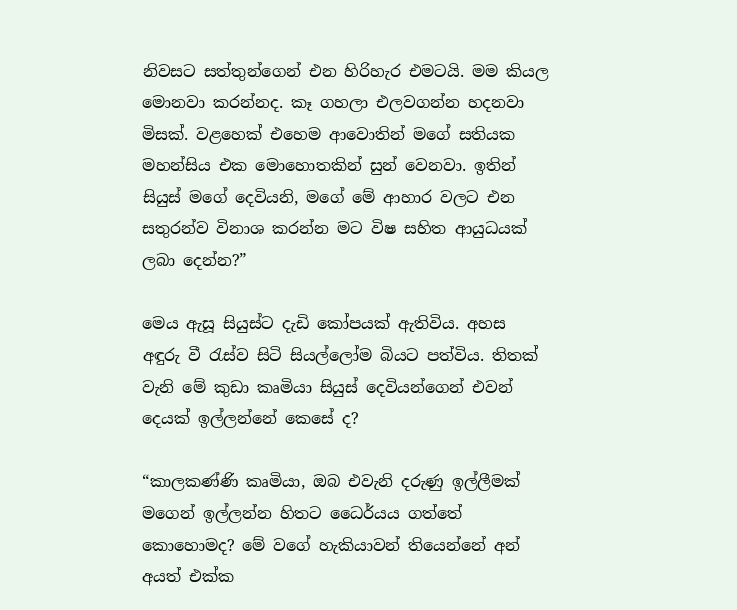නිවසට සත්තුන්ගෙන් එන හිරිහැර එමටයි. මම කියල මොනවා කරන්නද. කෑ ගහලා එලවගන්න හදනවා මිසක්. වළහෙක් එහෙම ආවොතින් මගේ සතියක මහන්සිය එක මොහොතකින් සුන් වෙනවා. ඉතින් සියුස් මගේ දෙවියනි, මගේ මේ ආහාර වලට එන සතුරන්ව විනාශ කරන්න මට විෂ සහිත ආයුධයක් ලබා දෙන්න?”

මෙය ඇසූ සියුස්ට දැඩි කෝපයක් ඇතිවිය. අහස අඳුරු වී රැස්ව සිටි සියල්ලෝම බියට පත්විය. තිතක් වැනි මේ කුඩා කෘමියා සියුස් දෙවියන්ගෙන් එවන් දෙයක් ඉල්ලන්නේ කෙසේ ද?

“කාලකණ්ණි කෘමියා, ඔබ එවැනි දරුණු ඉල්ලීමක් මගෙන් ඉල්ලන්න හිතට ධෛර්යය ගත්තේ කොහොමද? මේ වගේ හැකියාවන් තියෙන්නේ අන් අයත් එක්ක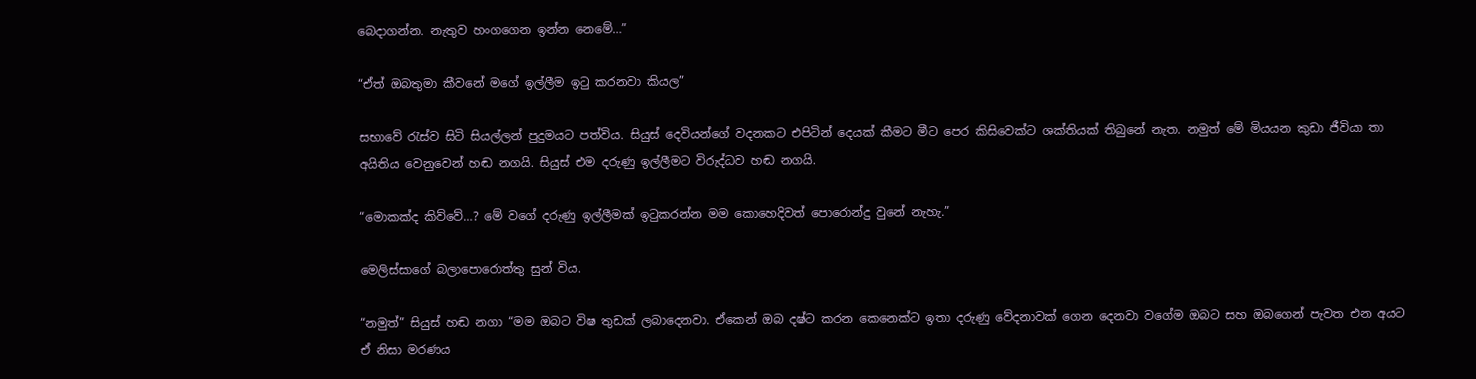බෙදාගන්න. නැතුව හංගගෙන ඉන්න නෙමේ…”

“ඒත් ඔබතුමා කීවනේ මගේ ඉල්ලීම ඉටු කරනවා කියල”

සභාවේ රැස්ව සිටි සියල්ලන් පුදුමයට පත්විය. සියුස් දෙවියන්ගේ වදනකට එපිටින් දෙයක් කීමට මීට පෙර කිසිවෙක්ට ශක්තියක් තිබුනේ නැත. නමුත් මේ මියයන කුඩා ජීවියා තා අයිතිය වෙනුවෙන් හඬ නගයි. සියුස් එම දරුණු ඉල්ලීමට විරුද්ධව හඬ නගයි.

“මොකක්ද කිව්වේ…? මේ වගේ දරුණු ඉල්ලීමක් ඉටුකරන්න මම කොහෙදිවත් පොරොන්දු වුනේ නැහැ.”

මෙලිස්සාගේ බලාපොරොත්තු සුන් විය.

“නමුත්” සියුස් හඬ නගා “මම ඔබට විෂ තුඩක් ලබාදෙනවා. ඒකෙන් ඔබ දෂ්ට කරන කෙනෙක්ට ඉතා දරුණු වේදනාවක් ගෙන දෙනවා වගේම ඔබට සහ ඔබගෙන් පැවත එන අයට ඒ නිසා මරණය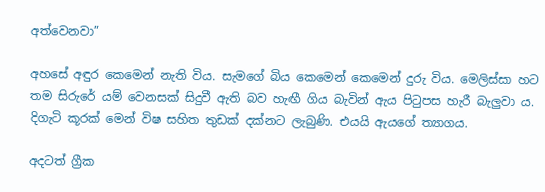අත්වෙනවා”

අහසේ අඳුර කෙමෙන් නැති විය. සැමගේ බිය කෙමෙන් කෙමෙන් දුරු විය. මෙලිස්සා හට තම සිරුරේ යම් වෙනසක් සිදුවී ඇති බව හැඟී ගිය බැවින් ඇය පිටුපස හැරී බැලුවා ය. දිගැටි කූරක් මෙන් විෂ සහිත තුඩක් දක්නට ලැබුණි. එයයි ඇයගේ ත්‍යාගය.

අදටත් ග්‍රීක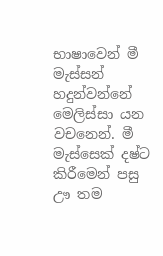භාෂාවෙන් මී මැස්සන් හදුන්වන්නේ මෙලිස්සා යන වචනෙන්. මී මැස්සෙක් දෂ්ට කිරීමෙන් පසු ඌ තම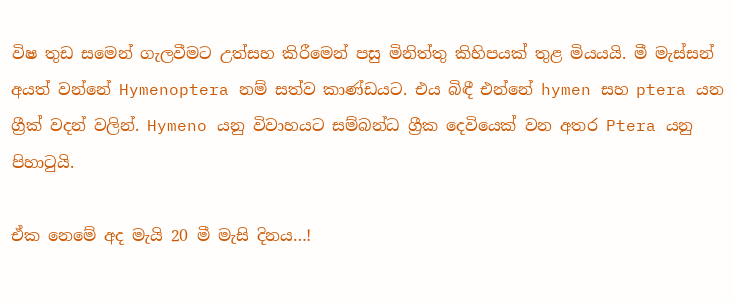විෂ තුඩ සමෙන් ගැලවීමට උත්සහ කිරීමෙන් පසු මිනිත්තු කිහිපයක් තුළ මියයයි. මී මැස්සන් අයත් වන්නේ Hymenoptera නම් සත්ව කාණ්ඩයට. එය බිඳී එන්නේ hymen සහ ptera යන ග්‍රීක් වදන් වලින්. Hymeno යනු විවාහයට සම්බන්ධ ග්‍රීක දෙවියෙක් වන අතර Ptera යනු පිහාටුයි.

ඒක නෙමේ අද මැයි 20 මී මැසි දිනය…!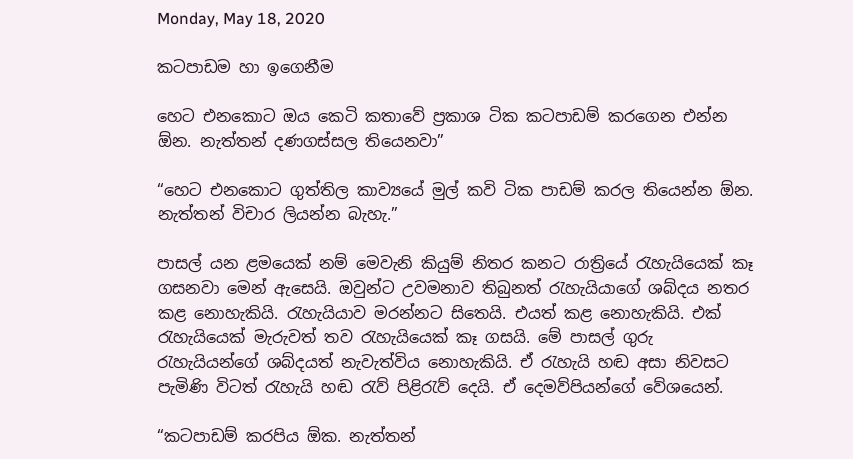Monday, May 18, 2020

කටපාඩම හා ඉගෙනීම

හෙට එනකොට ඔය කෙටි කතාවේ ප්‍රකාශ ටික කටපාඩම් කරගෙන එන්න ඕන. නැත්තන් දණගස්සල තියෙනවා”

“හෙට එනකොට ගුත්තිල කාව්‍යයේ මුල් කවි ටික පාඩම් කරල තියෙන්න ඕන. නැත්තන් විචාර ලියන්න බැහැ.”

පාසල් යන ළමයෙක් නම් මෙවැනි කියුම් නිතර කනට රාත්‍රියේ රැහැයියෙක් කෑ ගසනවා මෙන් ඇසෙයි. ඔවුන්ට උවමනාව තිබුනත් රැහැයියාගේ ශබ්දය නතර කළ නොහැකියි. රැහැයියාව මරන්නට සිතෙයි. එයත් කළ නොහැකියි. එක් රැහැයියෙක් මැරුවත් තව රැහැයියෙක් කෑ ගසයි. මේ පාසල් ගුරු රැහැයියන්ගේ ශබ්දයත් නැවැත්විය නොහැකියි. ඒ රැහැයි හඬ අසා නිවසට පැමිණි විටත් රැහැයි හඬ රැව් පිළිරැව් දෙයි. ඒ දෙමව්පියන්ගේ වේශයෙන්.

“කටපාඩම් කරපිය ඕක. නැත්තන්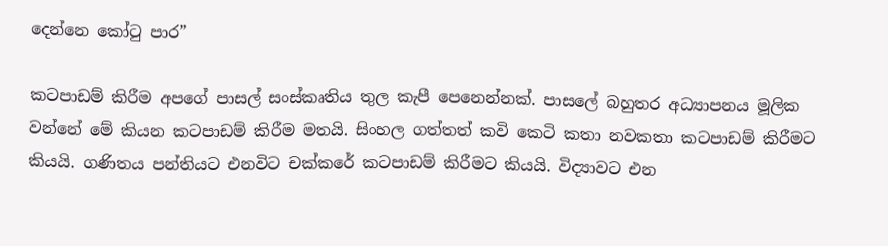දෙන්නෙ කෝටු පාර”

කටපාඩම් කිරීම අපගේ පාසල් සංස්කෘතිය තුල කැපී පෙනෙන්නක්. පාසලේ බහුතර අධ්‍යාපනය මූලික වන්නේ මේ කියන කටපාඩම් කිරීම මතයි. සිංහල ගත්තත් කවි කෙටි කතා නවකතා කටපාඩම් කිරීමට කියයි. ගණිතය පන්තියට එනවිට චක්කරේ කටපාඩම් කිරීමට කියයි. විද්‍යාවට එන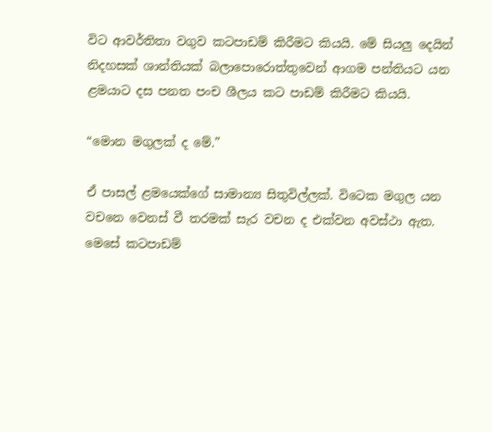විට ආවර්තිතා වගුව කටපාඩම් කිරීමට කියයි. මේ සියලු දෙයින් නිදහසක් ශාන්තියක් බලාපොරොත්තුවෙන් ආගම පන්තියට යන ළමයාට දස පනත පංච ශීලය කට පාඩම් කිරීමට කියයි.

“මොන මගුලක් ද මේ.”

ඒ පාසල් ළමයෙක්ගේ සාමාන්‍ය සිතුවිල්ලක්. විටෙක මගුල යන වචනෙ වෙනස් වී තරමක් සැර වචන ද එක්වන අවස්ථා ඇත. මෙසේ කටපාඩම්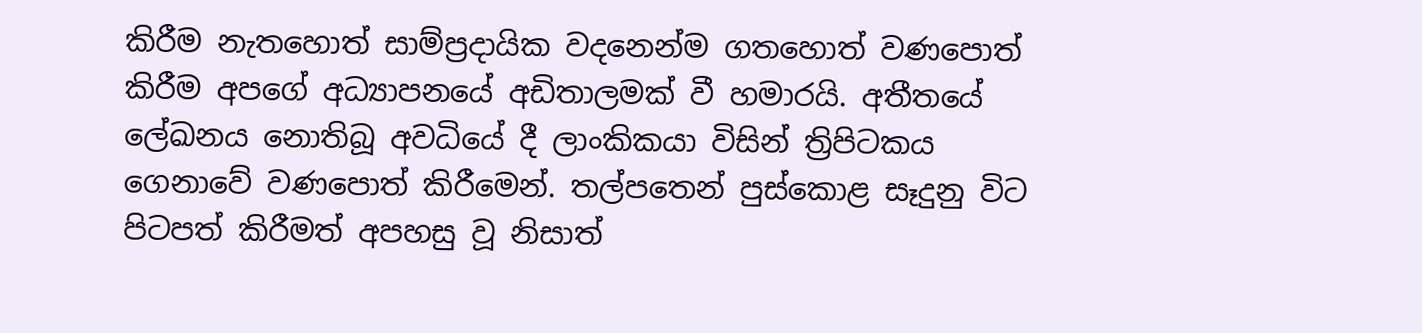කිරීම නැතහොත් සාම්ප්‍රදායික වදනෙන්ම ගතහොත් වණපොත් කිරීම අපගේ අධ්‍යාපනයේ අඩිතාලමක් වී හමාරයි. අතීතයේ ලේඛනය නොතිබූ අවධියේ දී ලාංකිකයා විසින් ත්‍රිපිටකය ගෙනාවේ වණපොත් කිරීමෙන්. තල්පතෙන් පුස්කොළ සෑදුනු විට පිටපත් කිරීමත් අපහසු වූ නිසාත්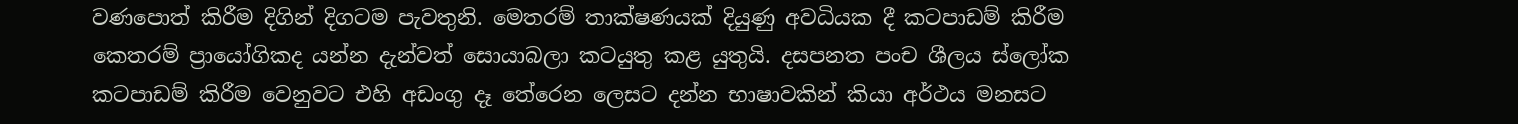වණපොත් කිරීම දිගින් දිගටම පැවතුනි. මෙතරම් තාක්ෂණයක් දියුණු අවධියක දී කටපාඩම් කිරීම කෙතරම් ප්‍රායෝගිකද යන්න දැන්වත් සොයාබලා කටයුතු කළ යුතුයි. දසපනත පංච ශීලය ස්ලෝක කටපාඩම් කිරීම වෙනුවට එහි අඩංගු දෑ තේරෙන ලෙසට දන්න භාෂාවකින් කියා අර්ථය මනසට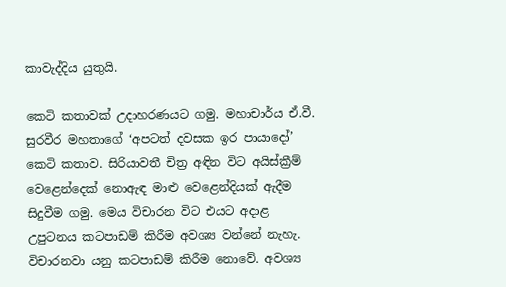කාවැද්දිය යුතුයි.

කෙටි කතාවක් උදාහරණයට ගමු. මහාචාර්ය ඒ.වී. සුරවීර මහතාගේ ‘අපටත් දවසක ඉර පායාදෝ’ කෙටි කතාව. සිරියාවතී චිත්‍ර අඳින විට අයිස්ක්‍රීම් වෙළෙන්දෙක් නොඇඳ මාළු වෙළෙන්දියක් ඇදීම සිදුවීම ගමු. මෙය විචාරන විට එයට අදාළ උපුටනය කටපාඩම් කිරීම අවශ්‍ය වන්නේ නැහැ. විචාරනවා යනු කටපාඩම් කිරීම නොවේ. අවශ්‍ය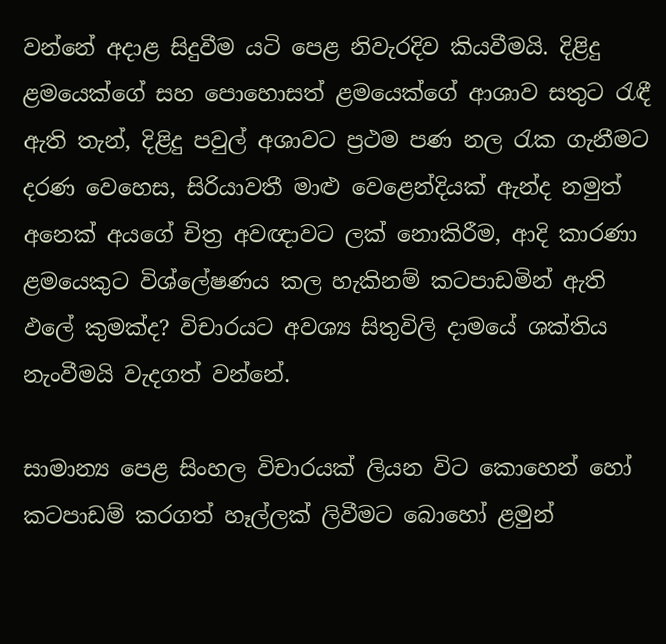වන්නේ අදාළ සිදුවීම යටි පෙළ නිවැරදිව කියවීමයි. දිළිදු ළමයෙක්ගේ සහ පොහොසත් ළමයෙක්ගේ ආශාව සතුට රැඳී ඇති තැන්, දිළිදු පවුල් අශාවට ප්‍රථම පණ නල රැක ගැනීමට දරණ වෙහෙස, සිරියාවතී මාළු වෙළෙන්දියක් ඇන්ද නමුත් අනෙක් අයගේ චිත්‍ර අවඥාවට ලක් නොකිරීම, ආදි කාරණා ළමයෙකුට විශ්ලේෂණය කල හැකිනම් කටපාඩමින් ඇති ඵලේ කුමක්ද? විචාරයට අවශ්‍ය සිතුවිලි දාමයේ ශක්තිය නැංවීමයි වැදගත් වන්නේ.

සාමාන්‍ය පෙළ සිංහල විචාරයක් ලියන විට කොහෙන් හෝ කටපාඩම් කරගත් හෑල්ලක් ලිවීමට බොහෝ ළමුන්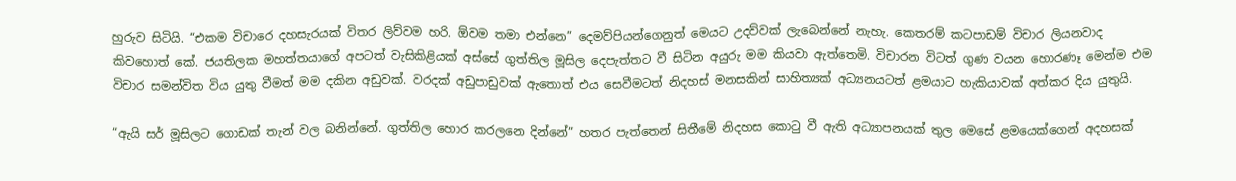හුරුව සිටියි. “එකම විචාරෙ දහසැරයක් විතර ලිව්වම හරි. ඕවම තමා එන්නෙ” දෙමව්පියන්ගෙනුත් මෙයට උදව්වක් ලැබෙන්නේ නැහැ. කෙතරම් කටපාඩම් විචාර ලියනවාද කිවහොත් කේ. ජයතිලක මහත්තයාගේ අපටත් වැසිකිළියක් අස්සේ ගුත්තිල මූසිල දෙපැත්තට වී සිටින අයුරු මම කියවා ඇත්තෙමි. විචාරන විටත් ගුණ වයන හොරණෑ මෙන්ම එම විචාර සමන්විත විය යුතු වීමත් මම දකින අඩුවක්. වරදක් අඩුපාඩුවක් ඇතොත් එය සෙවීමටත් නිදහස් මනසකින් සාහිත්‍යක් අධ්‍යනයටත් ළමයාට හැකියාවක් අත්කර දිය යුතුයි.

“ඇයි සර් මූසිලට ගොඩක් තැන් වල බනින්නේ. ගුත්තිල හොර කරලනෙ දින්නේ” හතර පැත්තෙන් සිතීමේ නිදහස කොටු වී ඇති අධ්‍යාපනයක් තුල මෙසේ ළමයෙක්ගෙන් අදහසක්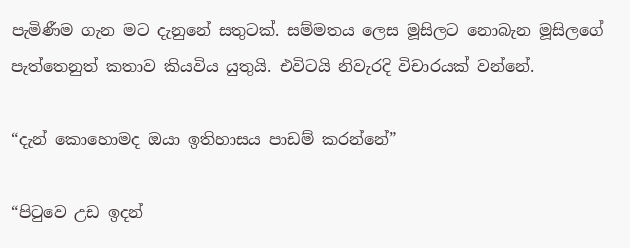පැමිණීම ගැන මට දැනුනේ සතුටක්. සම්මතය ලෙස මූසිලට නොබැන මූසිලගේ පැත්තෙනුත් කතාව කියවිය යුතුයි. එවිටයි නිවැරදි විචාරයක් වන්නේ.

“දැන් කොහොමද ඔයා ඉතිහාසය පාඩම් කරන්නේ”

“පිටුවෙ උඩ ඉදන්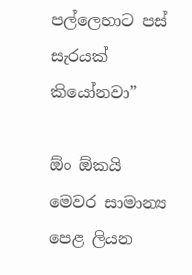පල්ලෙහාට පස් සැරයක් කියෝනවා”

ඕං ඕකයි මෙවර සාමාන්‍ය පෙළ ලියන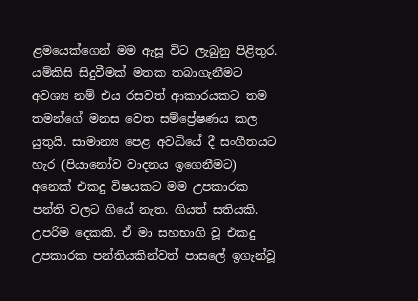ළමයෙක්ගෙන් මම ඇසූ විට ලැබුනු පිළිතුර. යම්කිසි සිදුවීමක් මතක තබාගැනීමට අවශ්‍ය නම් එය රසවත් ආකාරයකට තම තමන්ගේ මනස වෙත සම්ප්‍රේෂණය කල යුතුයි. සාමාන්‍ය පෙළ අවධියේ දී සංගීතයට හැර (පියානෝව වාදනය ඉගෙනීමට) අනෙක් එකදු විෂයකට මම උපකාරක පන්ති වලට ගියේ නැත. ගියත් සතියකි. උපරිම දෙකකි. ඒ මා සහභාගි වූ එකදු උපකාරක පන්තියකින්වත් පාසලේ ඉගැන්වූ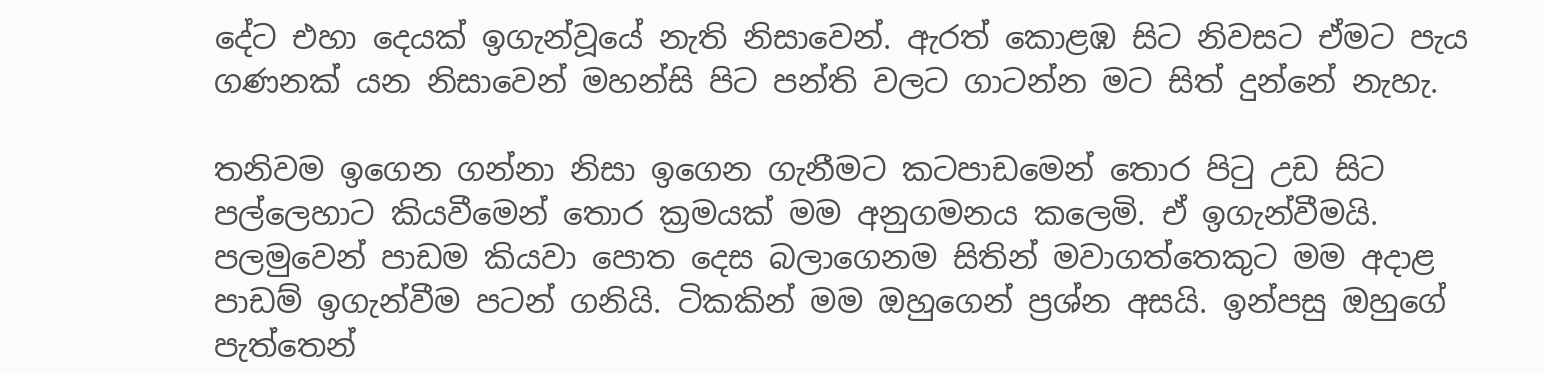දේට එහා දෙයක් ඉගැන්වූයේ නැති නිසාවෙන්. ඇරත් කොළඹ සිට නිවසට ඒමට පැය ගණනක් යන නිසාවෙන් මහන්සි පිට පන්ති වලට ගාටන්න මට සිත් දුන්නේ නැහැ.

තනිවම ඉගෙන ගන්නා නිසා ඉගෙන ගැනීමට කටපාඩමෙන් තොර පිටු උඩ සිට පල්ලෙහාට කියවීමෙන් තොර ක්‍රමයක් මම අනුගමනය කලෙමි. ඒ ඉගැන්වීමයි. පලමුවෙන් පාඩම කියවා පොත දෙස බලාගෙනම සිතින් මවාගත්තෙකුට මම අදාළ පාඩම් ඉගැන්වීම පටන් ගනියි. ටිකකින් මම ඔහුගෙන් ප්‍රශ්න අසයි. ඉන්පසු ඔහුගේ පැත්තෙන්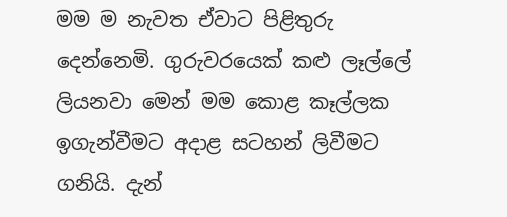මම ම නැවත ඒවාට පිළිතුරු දෙන්නෙමි. ගුරුවරයෙක් කළු ලෑල්ලේ ලියනවා මෙන් මම කොළ කෑල්ලක ඉගැන්වීමට අදාළ සටහන් ලිවීමට ගනියි. දැන්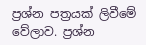ප්‍රශ්න පත්‍රයක් ලිවීමේ වේලාව. ප්‍රශ්න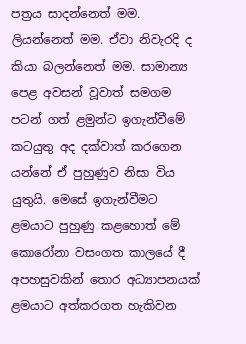පත්‍රය සාදන්නෙත් මම. ලියන්නෙත් මම. ඒවා නිවැරදි ද කියා බලන්නෙත් මම. සාමාන්‍ය පෙළ අවසන් වූවාත් සමගම පටන් ගත් ළමුන්ට ඉගැන්වීමේ කටයුතු අද දක්වාත් කරගෙන යන්නේ ඒ පුහුණුව නිසා විය යුතුයි. මෙසේ ඉගැන්වීමට ළමයාට පුහුණු කළහොත් මේ කොරෝනා වසංගත කාලයේ දී අපහසුවකින් තොර අධ්‍යාපනයක් ළමයාට අත්කරගත හැකිවන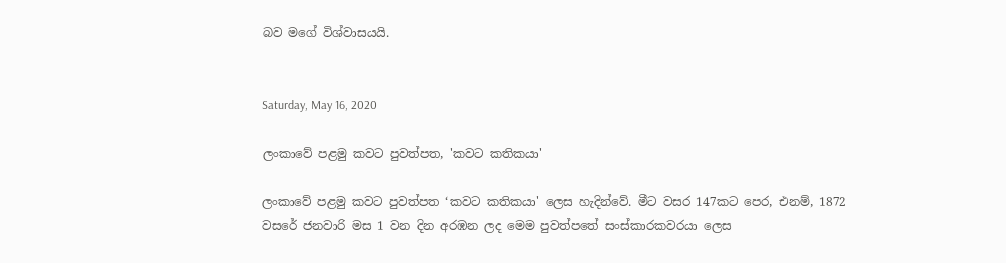බව මගේ විශ්වාසයයි.


Saturday, May 16, 2020

ලංකාවේ පළමු කවට පුවත්පත, 'කවට කතිකයා'

ලංකාවේ පළමු කවට පුවත්පත ‘කවට කතිකයා' ලෙස හැදින්වේ. මීට වසර 147කට පෙර, එනම්, 1872 වසරේ ජනවාරි මස 1 වන දින අරඹන ලද මෙම පුවත්පතේ සංස්කාරකවරයා ලෙස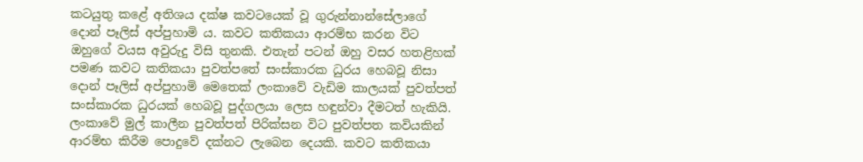කටයුතු කළේ අතිශය දක්ෂ කවටයෙක් වූ ගුරුන්නාන්සේලාගේ දොන් පෑලිස් අප්පුහාමි ය. කවට කතිකයා ආරම්භ කරන විට ඔහුගේ වයස අවුරුදු විසි තුනකි. එතැන් පටන් ඔහු වසර හතළිහක් පමණ කවට කතිකයා පුවත්පතේ සංස්කාරක ධුරය හෙබවූ නිසා දොන් පෑලිස් අප්පුහාමි මෙතෙක් ලංකාවේ වැඩිම කාලයක් පුවත්පත් සංස්කාරක ධුරයක් හෙබවූ පුද්ගලයා ලෙස හඳුන්වා දීමටත් හැකියි. ලංකාවේ මුල් කාලීන පුවත්පත් පිරික්සන විට පුවත්පත කවියකින් ආරම්භ කිරීම පොදුවේ දක්නට ලැබෙන දෙයකි. කවට කතිකයා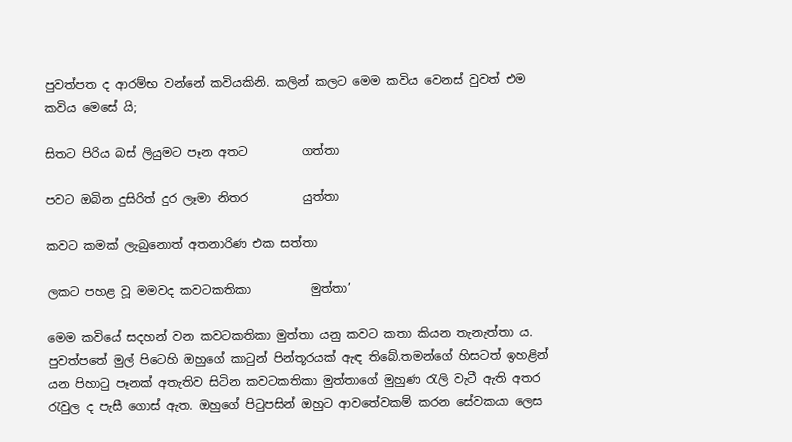පුවත්පත ද ආරම්භ වන්නේ කවියකිනි. කලින් කලට මෙම කවිය වෙනස් වුවත් එම කවිය මෙසේ යි;

සිතට පිරිය බස් ලියුමට පෑන අතට         ගත්තා

පවට ඔබින දුසිරිත් දුර ලෑමා නිතර         යුත්තා

කවට කමක් ලැබුනොත් අතනාරිණ එක සත්තා

ලකට පහළ වූ මමවද කවටකතිකා          මුත්තා’

මෙම කවියේ සදහන් වන කවටකතිකා මුත්තා යනු කවට කතා කියන තැනැත්තා ය. පුවත්පතේ මුල් පිටෙහි ඔහුගේ කාටුන් පින්තූරයක් ඇඳ තිබේ.තමන්ගේ හිසටත් ඉහළින් යන පිහාටු පෑනක් අතැතිව සිටින කවටකතිකා මුත්තාගේ මුහුණ රැලි වැටී ඇති අතර රැවුල ද පැසී ගොස් ඇත. ඔහුගේ පිටුපසින් ඔහුට ආවතේවකම් කරන සේවකයා ලෙස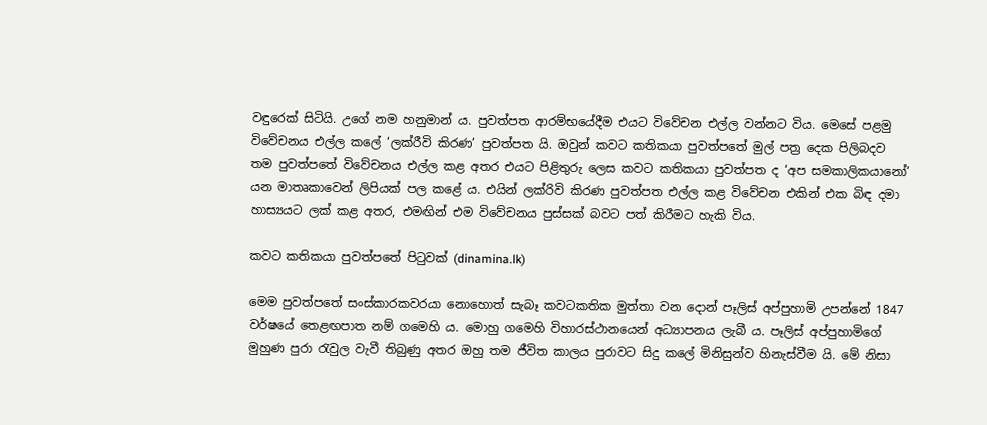වඳුරෙක් සිටියි. උගේ නම හනුමාන් ය. පුවත්පත ආරම්භයේදීම එයට විවේචන එල්ල වන්නට විය. මෙසේ පළමු විවේචනය එල්ල කලේ ‘ලක්රීවි කිරණ’ පුවත්පත යි. ඔවුන් කවට කතිකයා පුවත්පතේ මුල් පත්‍ර දෙක පිලිබදව තම පුවත්පතේ විවේචනය එල්ල කළ අතර එයට පිළිතුරු ලෙස කවට කතිකයා පුවත්පත ද ‘අප සමකාලිකයානෝ’ යන මාතෘකාවෙන් ලිපියක් පල කළේ ය. එයින් ලක්රිවි කිරණ පුවත්පත එල්ල කළ විවේචන එකින් එක බිඳ දමා හාස්‍යයට ලක් කළ අතර, එමඟින් එම විවේචනය පුස්සක් බවට පත් කිරීමට හැකි විය.

කවට කතිකයා පුවත්පතේ පිටුවක් (dinamina.lk)

මෙම පුවත්පතේ සංස්කාරකවරයා නොහොත් සැබෑ කවටකතික මුත්තා වන දොන් පෑලිස් අප්පුහාමි උපන්නේ 1847 වර්ෂයේ තෙළඟපාත නම් ගමෙහි ය. මොහු ගමෙහි විහාරස්ථානයෙන් අධ්‍යාපනය ලැබී ය. පෑලිස් අප්පුහාමිගේ මුහුණ පුරා රැවුල වැවී තිබුණු අතර ඔහු තම ජීවිත කාලය පුරාවට සිදු කලේ මිනිසුන්ව හිනැස්වීම යි. මේ නිසා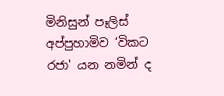මිනිසුන් පෑලිස් අප්පුහාමිව ‘විකට රජා' යන නමින් ද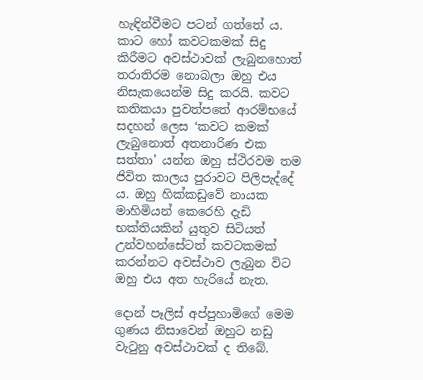හැඳින්වීමට පටන් ගත්තේ ය. කාට හෝ කවටකමක් සිදු කිරීමට අවස්ථාවක් ලැබුනහොත් තරාතිරම නොබලා ඔහු එය නිසැකයෙන්ම සිදු කරයි. කවට කතිකයා පුවත්පතේ ආරම්භයේ සදහන් ලෙස ‘කවට කමක් ලැබුනොත් අතනාරිණ එක සත්තා’ යන්න ඔහු ස්ථිරවම තම ජිවිත කාලය පුරාවට පිලිපැද්දේ ය. ඔහු හික්කඩුවේ නායක මාහිමියන් කෙරෙහි දැඩි භක්තියකින් යුතුව සිටියත් උන්වහන්සේටත් කවටකමක් කරන්නට අවස්ථාව ලැබුන විට ඔහු එය අත හැරියේ නැත.

දොන් පෑලිස් අප්පුහාමිගේ මෙම ගුණය නිසාවෙන් ඔහුට නඩු වැටුනු අවස්ථාවක් ද තිබේ.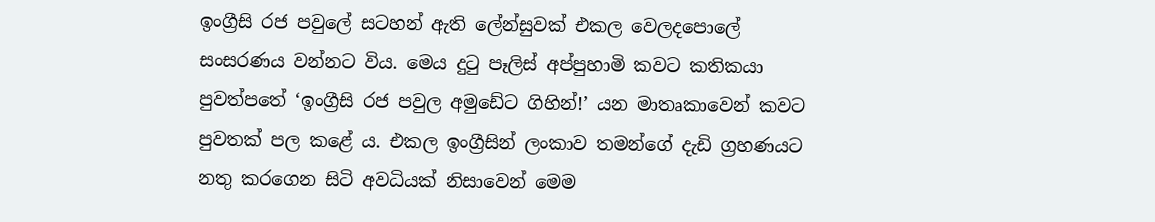ඉංග්‍රීසි රජ පවුලේ සටහන් ඇති ලේන්සුවක් එකල වෙලදපොලේ සංසරණය වන්නට විය. මෙය දුටු පෑලිස් අප්පුහාමි කවට කතිකයා පුවත්පතේ ‘ඉංග්‍රීසි රජ පවුල අමුඩේට ගිහින්!’ යන මාතෘකාවෙන් කවට පුවතක් පල කළේ ය. එකල ඉංග්‍රීසින් ලංකාව තමන්ගේ දැඩි ග්‍රහණයට නතු කරගෙන සිටි අවධියක් නිසාවෙන් මෙම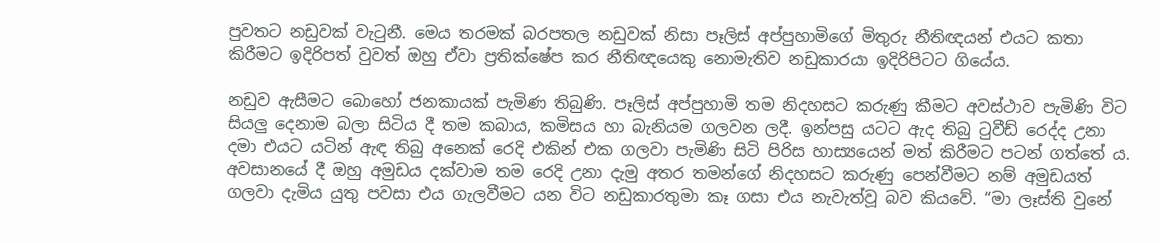පුවතට නඩුවක් වැටුනී. මෙය තරමක් බරපතල නඩුවක් නිසා පෑලිස් අප්පුහාමිගේ මිතුරු නීතිඥයන් එයට කතා කිරීමට ඉදිරිපත් වුවත් ඔහු ඒවා ප්‍රතික්ෂේප කර නීතිඥයෙකු නොමැතිව නඩුකාරයා ඉදිරිපිටට ගියේය.

නඩුව ඇසීමට බොහෝ ජනකායක් පැමිණ තිබුණි. පෑලිස් අප්පුහාමි තම නිදහසට කරුණු කීමට අවස්ථාව පැමිණි විට සියලු දෙනාම බලා සිටිය දී තම කබාය, කමිසය හා බැනියම ගලවන ලදී. ඉන්පසු යටට ඇද තිබු ටුවීඩ් රෙද්ද උනා දමා එයට යටින් ඇඳ තිබු අනෙක් රෙදි එකින් එක ගලවා පැමිණි සිටි පිරිස හාස්‍යයෙන් මත් කිරීමට පටන් ගත්තේ ය. අවසානයේ දී ඔහු අමුඩය දක්වාම තම රෙදි උනා දැමු අතර තමන්ගේ නිදහසට කරුණු පෙන්වීමට නම් අමුඩයත් ගලවා දැමිය යුතු පවසා එය ගැලවීමට යන විට නඩුකාරතුමා කෑ ගසා එය නැවැත්වූ බව කියවේ. “මා ලෑස්ති වුනේ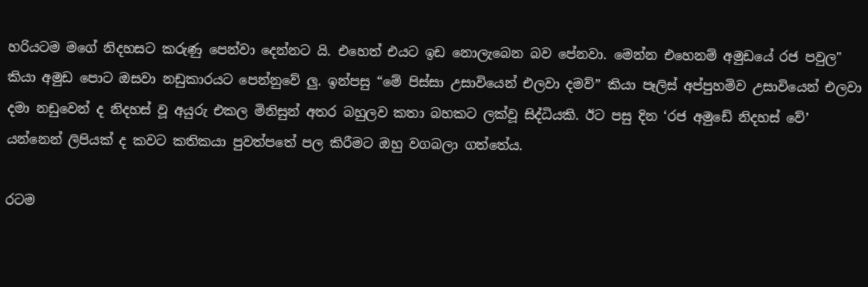හරියටම මගේ නිදහසට කරුණු පෙන්වා දෙන්නට යි. එහෙත් එයට ඉඩ නොලැබෙන බව පේනවා. මෙන්න එහෙනම් අමුඩයේ රජ පවුල" කියා අමුඩ පොට ඔසවා නඩුකාරයට පෙන්නුවේ ලු. ඉන්පසු “මේ පිස්සා උසාවියෙන් එලවා දමව්” කියා පෑලිස් අප්පුහමිව උසාවියෙන් එලවා දමා නඩුවෙන් ද නිදහස් වූ අයුරු එකල මිනිසුන් අතර බහුලව කතා බහකට ලක්වූ සිද්ධියකි. ඊට පසු දින ‘රජ අමුඩේ නිදහස් වේ’ යන්නෙන් ලිපියක් ද කවට කතිකයා පුවත්පතේ පල කිරීමට ඔහු වගබලා ගත්තේය.

රටම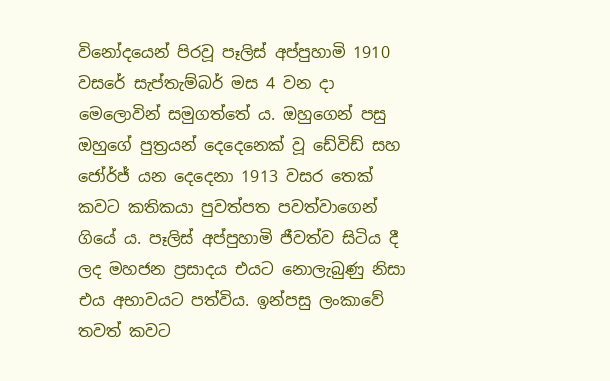විනෝදයෙන් පිරවූ පෑලිස් අප්පුහාමි 1910 වසරේ සැප්තැම්බර් මස 4 වන දා මෙලොවින් සමුගත්තේ ය. ඔහුගෙන් පසු ඔහුගේ පුත්‍රයන් දෙදෙනෙක් වූ ඩේවිඩ් සහ ජෝර්ජ් යන දෙදෙනා 1913 වසර තෙක් කවට කතිකයා පුවත්පත පවත්වාගෙන් ගියේ ය. පෑලිස් අප්පුහාමි ජීවත්ව සිටිය දී ලද මහජන ප්‍රසාදය එයට නොලැබුණු නිසා එය අභාවයට පත්විය. ඉන්පසු ලංකාවේ තවත් කවට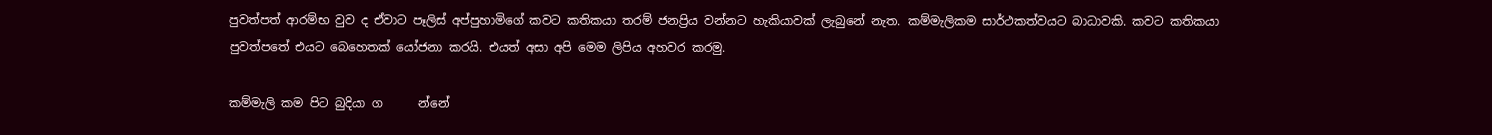පුවත්පත් ආරම්භ වුව ද ඒවාට පෑලිස් අප්පුහාමිගේ කවට කතිකයා තරම් ජනප්‍රිය වන්නට හැකියාවක් ලැබුනේ නැත. කම්මැලිකම සාර්ථකත්වයට බාධාවකි. කවට කතිකයා පුවත්පතේ එයට බෙහෙතක් යෝජනා කරයි. එයත් අසා අපි මෙම ලිපිය අහවර කරමු.

කම්මැලි කම පිට බුදියා ග      න්නේ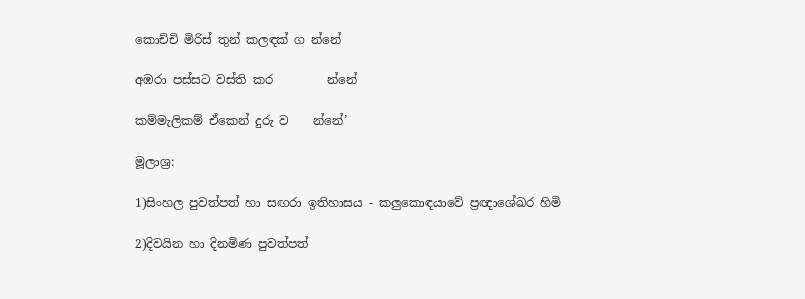කොච්චි මිරිස් තුන් කලඳක් ග න්නේ

අඹරා පස්සට වස්ති කර         න්නේ

කම්මැලිකම් ඒකෙන් දුරු ව    න්නේ’

මූලාශ්‍ර:

1)සිංහල පුවත්පත් හා සඟරා ඉතිහාසය - කලුකොඳයාවේ ප්‍රඥාශේඛර හිමි

2)දිවයින හා දිනමිණ පුවත්පත්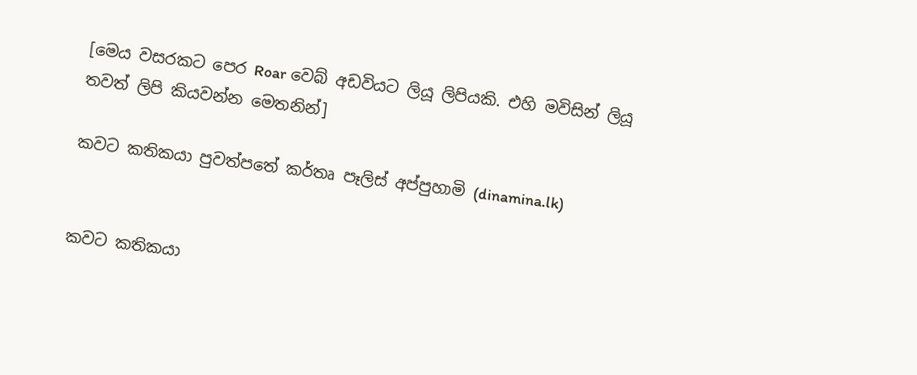[මෙය වසරකට පෙර Roar වෙබ් අඩවියට ලියූ ලිපියකි. එහි මවිසින් ලියූ තවත් ලිපි කියවන්න මෙතනින්]

කවට කතිකයා පුවත්පතේ කර්තෘ පෑලිස් අප්පුහාමි (dinamina.lk)


කවට කතිකයා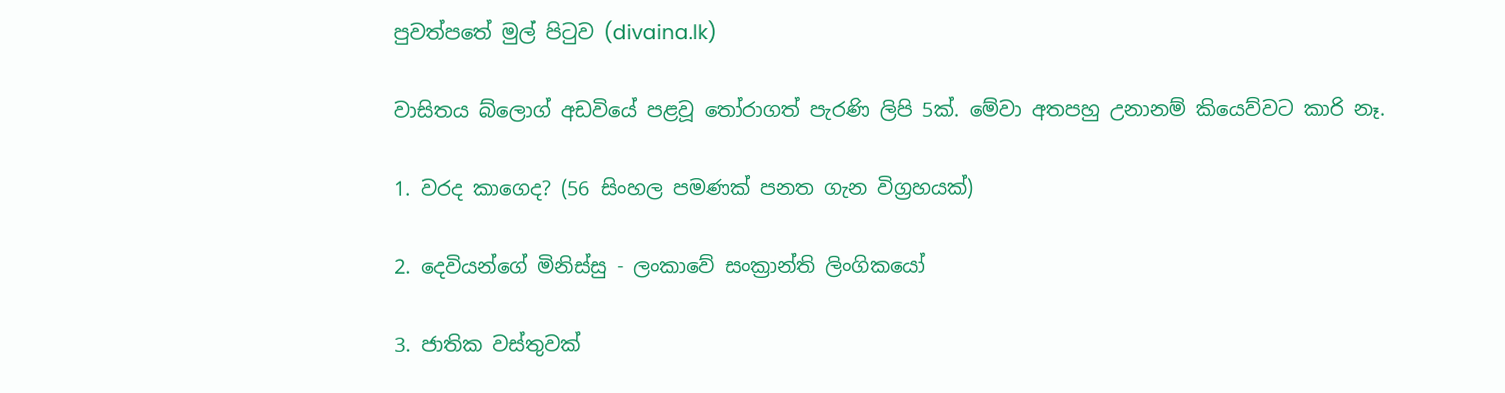පුවත්පතේ මුල් පිටුව (divaina.lk)

වාසිතය බ්ලොග් අඩවියේ පළවූ තෝරාගත් පැරණි ලිපි 5ක්. මේවා අතපහු උනානම් කියෙව්වට කාරි නෑ.

1. වරද කාගෙද? (56 සිංහල පමණක් පනත ගැන විග්‍රහයක්)

2. දෙවියන්ගේ මිනිස්සු - ලංකාවේ සංක්‍රාන්ති ලිංගිකයෝ

3. ජාතික වස්තුවක්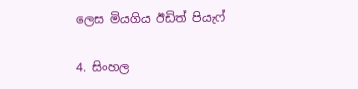ලෙස මියගිය ඊඩිත් පියැෆ්

4. සිංහල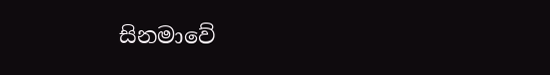සිනමාවේ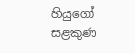හියුගෝ සළකුණ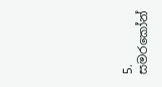5. සමරකෝන්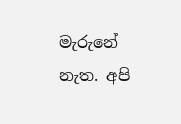මැරුනේ නැත. අපි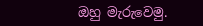ඔහු මැරුවෙමු.